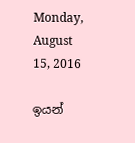Monday, August 15, 2016

ඉයන්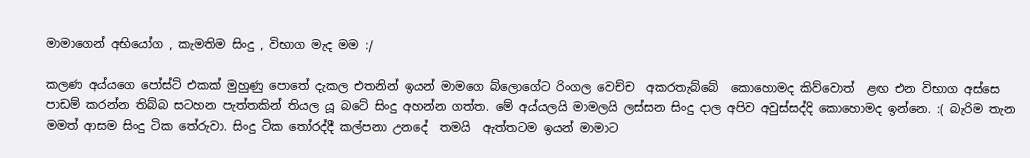මාමාගෙන් අභියෝග , කැමතිම සිංදු , විභාග මැද මම :/

කලණ අය්යගෙ පෝස්ට් එකක් මුහුණු පොතේ දැකල එතනින් ඉයන් මාමගෙ බ්ලොගේට රිංගල වෙච්ච  අකරතැබ්බේ  කොහොමද කිව්වොත්  ළඟ එන විභාග අස්සෙ පාඩම් කරන්න තිබ්බ සටහන පැත්තකින් තියල යූ බටේ සිංදු අහන්න ගත්ත. මේ අය්යලයි මාමලයි ලස්සන සිංදු දාල අපිව අවුස්සද්දි කොහොමද ඉන්නෙ. :( බැරිම තැන මමත් ආසම සිංදු ටික තේරුවා. සිංදු ටික තෝරද්දී කල්පනා උනදේ  තමයි  ඇත්තටම ඉයන් මාමාට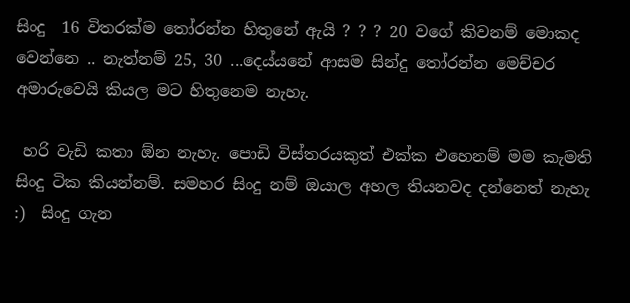සිංදු  16 විතරක්ම තෝරන්න හිතුනේ ඇයි ? ? ? 20 වගේ කිවනම් මොකද වෙන්නෙ .. නැත්නම් 25, 30 ...දෙය්යනේ ආසම සින්දු තෝරන්න මෙච්චර අමාරුවෙයි කියල මට හිතුනෙම නැහැ.

 හරි වැඩි කතා ඕන නැහැ. පොඩි විස්තරයකුත් එක්ක එහෙනම් මම කැමති සිංදු ටික කියන්නම්. සමහර සිංදු නම් ඔයාල අහල තියනවද දන්නෙත් නැහැ  :)  සිංදු ගැන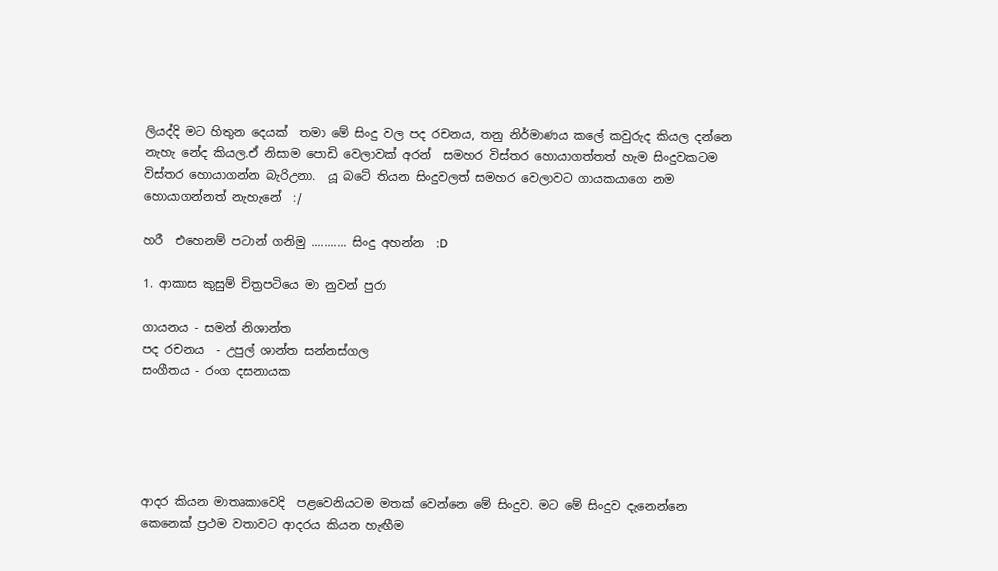ලියද්දි මට හිතුන දෙයක්  තමා මේ සිංදු වල පද රචනය, තනු නිර්මාණය කලේ කවුරුද කියල දන්නෙ නැහැ නේද කියල.ඒ නිසාම පොඩි වෙලාවක් අරන්  සමහර විස්තර හොයාගත්තත් හැම සිංදුවකටම විස්තර හොයාගන්න බැරිඋනා.  යූ බටේ තියන සිංදුවලත් සමහර වෙලාවට ගායකයාගෙ නම හොයාගන්නත් නැහැනේ  :/

හරී  එහෙනම් පටාන් ගනිමු ........... සිංදු අහන්න  :D

1. ආකාස කුසුම් චිත්‍රපටියෙ මා නුවන් පුරා

ගායනය - සමන් නිශාන්ත
පද රචනය  - උපුල් ශාන්ත සන්නස්ගල
සංගීතය - රංග දසනායක





ආදර කියන මාතෘකාවෙදි  පළවෙනියටම මතක් වෙන්නෙ මේ සිංදුව. මට මේ සිංදුව දැනෙන්නෙ කෙනෙක් ප්‍රථම වතාවට ආදරය කියන හැඟීම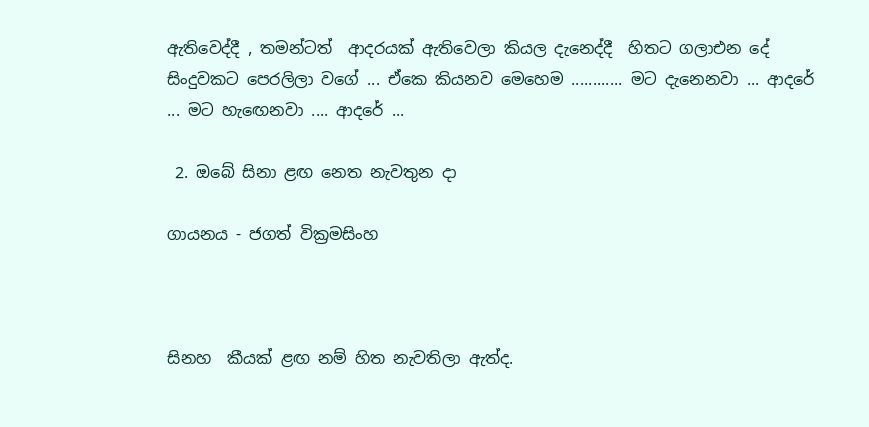ඇතිවෙද්දී , තමන්ටත්  ආදරයක් ඇතිවෙලා කියල දැනෙද්දී  හිතට ගලාඑන දේ  සිංදුවකට පෙරලිලා වගේ ... ඒකෙ කියනව මෙහෙම ............ මට දැනෙනවා ... ආදරේ ... මට හැඟෙනවා .... ආදරේ ...

 2. ඔබේ සිනා ළඟ නෙත නැවතුන දා

ගායනය - ජගත් වික්‍රමසිංහ



සිනහ  කීයක් ළඟ නම් හිත නැවතිලා ඇත්ද.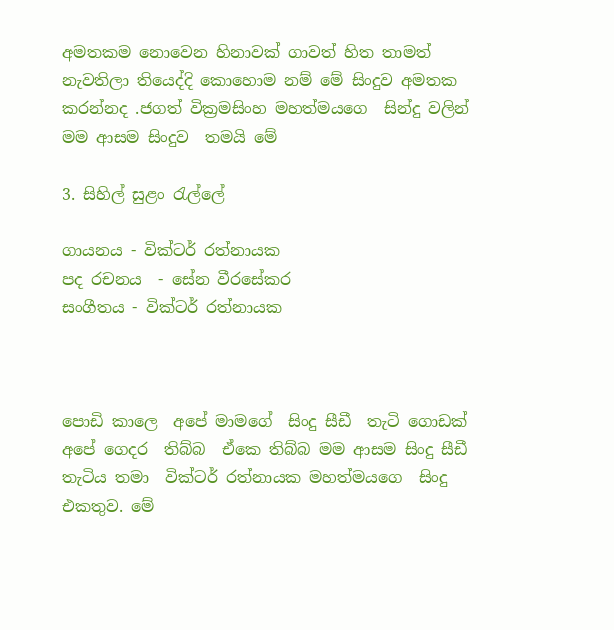අමතකම නොවෙන හිනාවක් ගාවත් හිත තාමත් නැවතිලා තියෙද්දි කොහොම නම් මේ සිංදුව අමතක කරන්නද .ජගත් වික්‍රමසිංහ මහත්මයගෙ  සින්දු වලින් මම ආසම සිංදුව  තමයි මේ

3. සිහිල් සුළං රැල්ලේ

ගායනය - වික්ටර් රත්නායක
පද රචනය  - සේන වීරසේකර
සංගීතය - වික්ටර් රත්නායක



පොඩි කාලෙ  අපේ මාමගේ  සිංදු සීඩී  තැටි ගොඩක් අපේ ගෙදර  තිබ්බ  ඒකෙ තිබ්බ මම ආසම සිංදු සීඩී  තැටිය තමා  වික්ටර් රත්නායක මහත්මයගෙ  සිංදු  එකතුව. මේ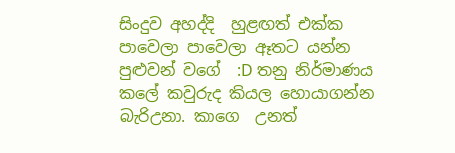සිංදුව අහද්දි  හුළඟත් එක්ක පාවෙලා පාවෙලා ඈතට යන්න පුළුවන් වගේ  :D තනු නිර්මාණය කලේ කවුරුද කියල හොයාගන්න බැරිඋනා. කාගෙ  උනත්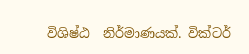විශිෂ්ඨ  නිර්මාණයක්. වික්ටර්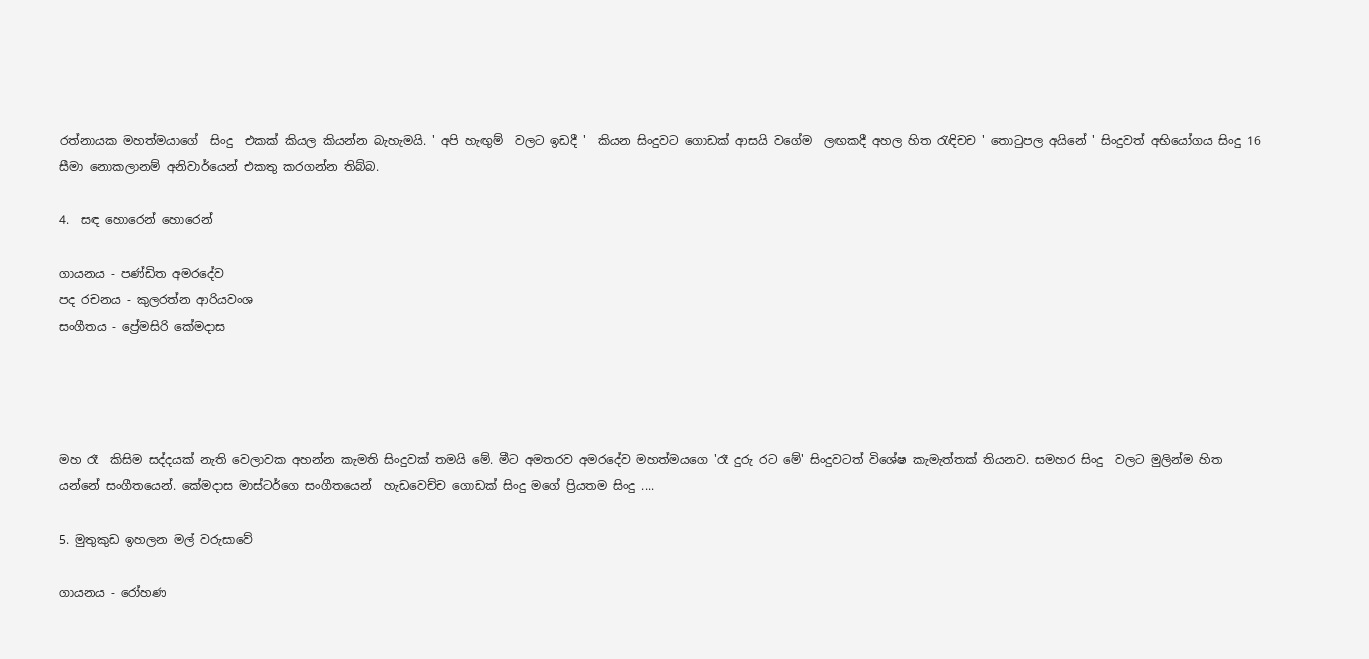රත්නායක මහත්මයාගේ  සිංදු  එකක් කියල කියන්න බැහැමයි. ' අපි හැඟුම්  වලට ඉඩදී '  කියන සිංදුවට ගොඩක් ආසයි වගේම  ලඟකදී අහල හිත රැඳිචච ' තොටුපල අයිනේ ' සිංදුවත් අභියෝගය සිංදු 16 සීමා නොකලානම් අනිවාර්යෙන් එකතු කරගන්න තිබ්බ.

4.  සඳ හොරෙන් හොරෙන්

ගායනය - පණ්ඩිත අමරදේව
පද රචනය - කුලරත්න ආරියවංශ
සංගීතය - ප්‍රේමසිරි කේමදාස




මහ රෑ  කිසිම සද්දයක් නැති වෙලාවක අහන්න කැමති සිංදුවක් තමයි මේ. මීට අමතරව අමරදේව මහත්මයගෙ 'රෑ දුරු රට මේ' සිංදුවටත් විශේෂ කැමැත්තක් තියනව. සමහර සිංදු  වලට මුලින්ම හිත යන්නේ සංගීතයෙන්. කේමදාස මාස්ටර්ගෙ සංගීතයෙන්  හැඩවෙච්ච ගොඩක් සිංදු මගේ ප්‍රියතම සිංදු ....

5. මුතුකුඩ ඉහලන මල් වරුසාවේ

ගායනය - රෝහණ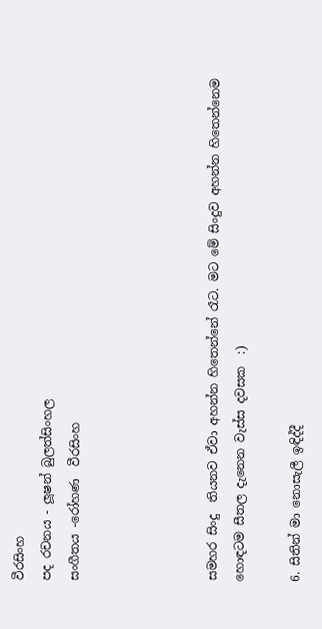වීරසිංහ
පද රචනය - ලූෂන් බුලත්සිංහල
සංගීතය -රෝහණ  වීරසිංහ




සමහර සිංදු  තියනව ඒවා අහන්න හිතෙන්නේ රෑට. මට මේ සිංදුව අහන්න හිතෙන්නෙම හොඳටම සීතල දැනෙන වැස්ස දවසක  :)

6. සිතින් මා නොසැලී ඉඳිද්දී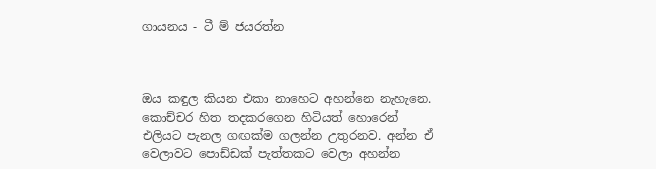ගායනය - ටී ම් ජයරත්න



ඔය කඳුල කියන එකා නාහෙට අහන්නෙ නැහැනෙ. කොච්චර හිත තදකරගෙන හිටියත් හොරෙන් එලියට පැනල ගඟක්ම ගලන්න උතුරනව. අන්න ඒ වෙලාවට පොඩ්ඩක් පැත්තකට වෙලා අහන්න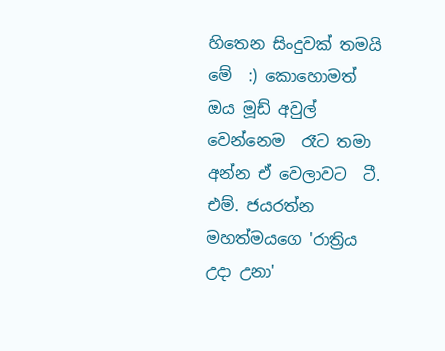හිතෙන සිංදුවක් තමයි මේ  :) කොහොමත් ඔය මූඩ් අවුල් වෙන්නෙම  රෑට තමා  අන්න ඒ වෙලාවට  ටී. එම්. ජයරත්න මහත්මයගෙ 'රාත්‍රිය උදා උනා'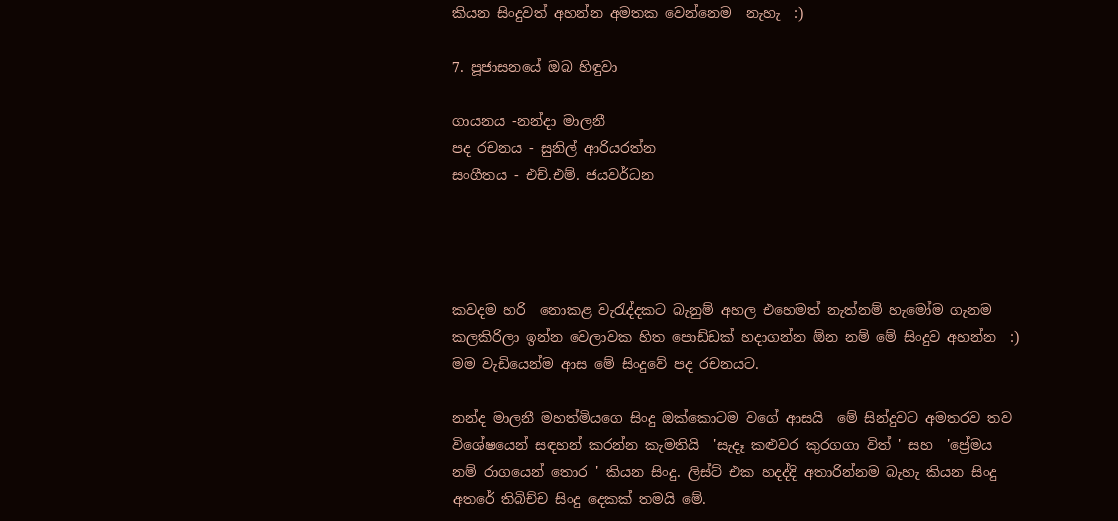කියන සිංදුවත් අහන්න අමතක වෙන්නෙම  නැහැ  :)

7. පූජාසනයේ ඔබ හිඳුවා

ගායනය -නන්දා මාලනී
පද රචනය - සුනිල් ආරියරත්න
සංගීතය - එච්.එම්. ජයවර්ධන




කවදම හරි  නොකළ වැරැද්දකට බැනුම් අහල එහෙමත් නැත්නම් හැමෝම ගැනම කලකිරිලා ඉන්න වෙලාවක හිත පොඩ්ඩක් හදාගන්න ඕන නම් මේ සිංදුව අහන්න  :)  මම වැඩියෙන්ම ආස මේ සිංදුවේ පද රචනයට.

නන්ද මාලනී මහත්මියගෙ සිංදු ඔක්කොටම වගේ ආසයි  මේ සින්දුවට අමතරව තව විශේෂයෙන් සඳහන් කරන්න කැමතියි  'සැදෑ කළුවර කුරගගා විත් ' සහ  'ප්‍රේමය නම් රාගයෙන් තොර ' කියන සිංදු. ලිස්ට් එක හදද්දි අතාරින්නම බැහැ කියන සිංදු අතරේ තිබිච්ච සිංදු දෙකක් තමයි මේ.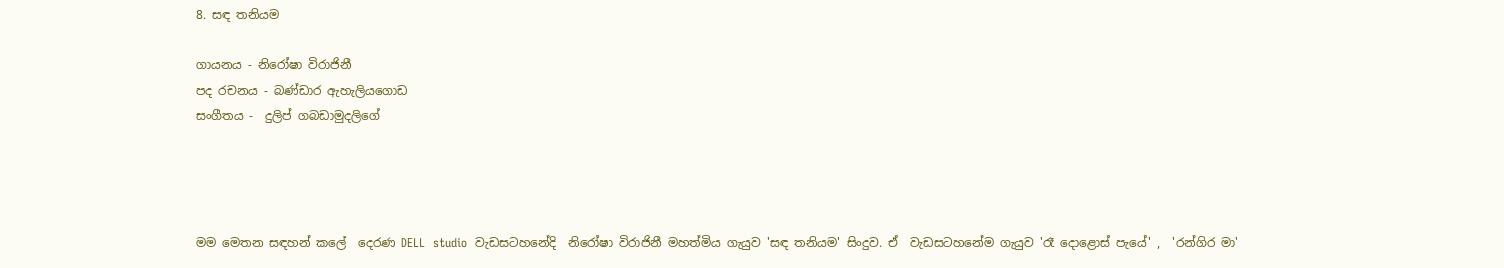8. සඳ තනියම

ගායනය - නිරෝෂා විරාජිනී
පද රචනය - බණ්ඩාර ඇහැලියගොඩ
සංගීතය -  දුලිප් ගබඩාමුදලිගේ




මම මෙතන සඳහන් කලේ  දෙරණ DELL  studio  වැඩසටහනේදි  නිරෝෂා විරාජිනී මහත්මිය ගැයුව 'සඳ තනියම' සිංදුව. ඒ  වැඩසටහනේම ගැයුව 'රෑ දොළොස් පැයේ' ,  'රන්ගිර මා'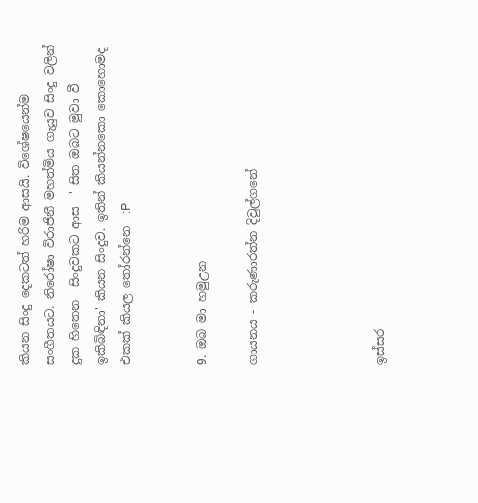කියන සිංදු දෙකටත් හරිම ආසයි. විශේෂයෙන්ම සංගීතයට. නිරෝෂා විරාජිනී මහත්මිය ගැයුව සිංදු වලින් දුක හිතෙන  සිංදුවකට ආස  ' සිත ඔබට මුවා වී ඉකිබිඳිනා' කියන සිංදුව. ඉතින් කියන්නකො කොහොමද එකක් කියල තෝරන්නෙ  :P


9. ඔබ මා හමුඋන

ගායනය - කරුණාරත්න දිවුල්ගනේ




ඉස්සර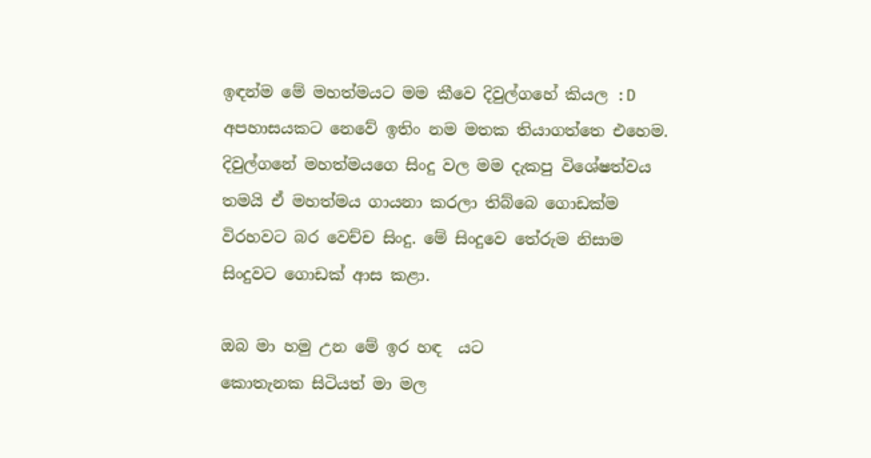ඉඳන්ම මේ මහත්මයට මම කීවෙ දිවුල්ගහේ කියල :D  අපහාසයකට නෙවේ ඉතිං නම මතක තියාගත්තෙ එහෙම. දිවුල්ගනේ මහත්මයගෙ සිංදු වල මම දැකපු විශේෂත්වය තමයි ඒ මහත්මය ගායනා කරලා තිබ්බෙ ගොඩක්ම විරහවට බර වෙච්ච සිංදු. මේ සිංදුවෙ තේරුම නිසාම සිංදුවට ගොඩක් ආස කළා.

ඔබ මා හමු උන මේ ඉර හඳ  යට
කොතැනක සිටියත් මා මල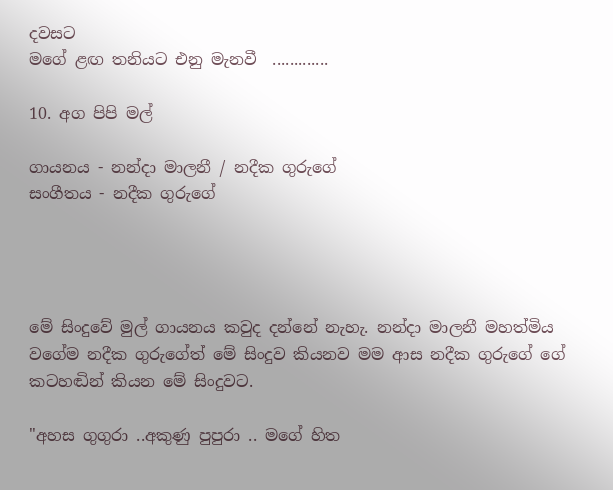දවසට
මගේ ළඟ තනියට එනු මැනවී  .............

10. අග පිපි මල්

ගායනය - නන්දා මාලනී / නදීක ගුරුගේ
සංගීතය - නදීක ගුරුගේ




මේ සිංදුවේ මුල් ගායනය කවුද දන්නේ නැහැ. නන්දා මාලනී මහත්මිය වගේම නදීක ගුරුගේත් මේ සිංදුව කියනව මම ආස නදීක ගුරුගේ ගේ කටහඬින් කියන මේ සිංදුවට.

"අහස ගුගුරා ..අකුණු පුපුරා .. මගේ හිත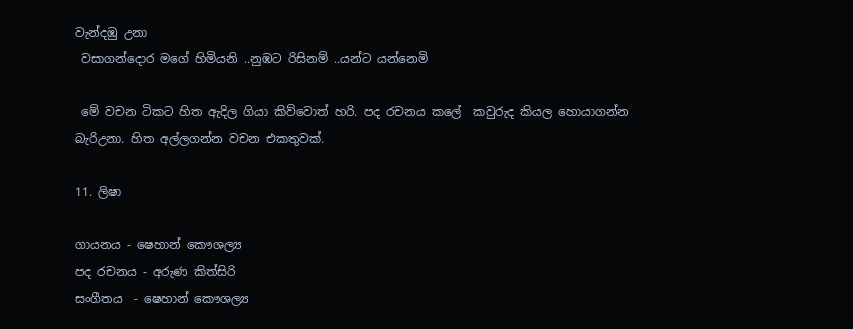වැන්දඹු උනා
 වසාගන්දොර මගේ හිමියනි ..නුඹට රිසිනම් ..යන්ට යන්නෙමි

 මේ වචන ටිකට හිත ඇදිල ගියා කිව්වොත් හරි. පද රචනය කලේ  කවුරුද කියල හොයාගන්න බැරිඋනා. හිත අල්ලගන්න වචන එකතුවක්.

11. ලිෂා

ගායනය - ෂෙහාන් කෞශල්‍ය
පද රචනය - අරුණ කිත්සිරි
සංගීතය  - ෂෙහාන් කෞශල්‍ය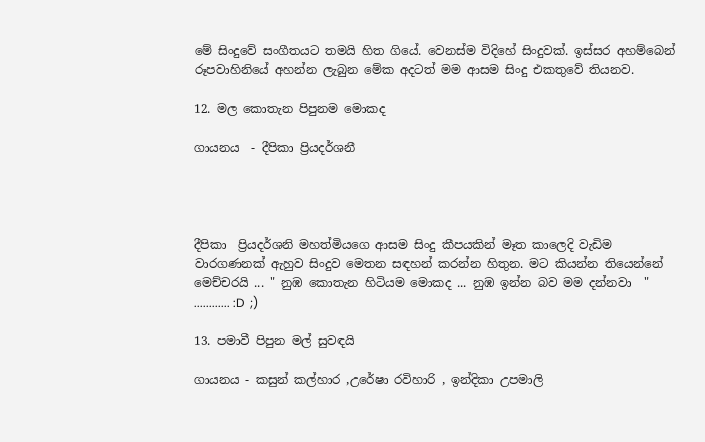මේ සිංදුවේ සංගීතයට තමයි හිත ගියේ. වෙනස්ම විදිහේ සිංදුවක්. ඉස්සර අහම්බෙන් රූපවාහිනියේ අහන්න ලැබුන මේක අදටත් මම ආසම සිංදු එකතුවේ තියනව.

12. මල කොතැන පිපුනම මොකද

ගායනය  - දීපිකා ප්‍රියදර්ශනී




දීපිකා  ප්‍රියදර්ශනි මහත්මියගෙ ආසම සිංදු කීපයකින් මෑත කාලෙදි වැඩිම වාරගණනක් ඇහුව සිංදුව මෙතන සඳහන් කරන්න හිතුන. මට කියන්න තියෙන්නේ මෙච්චරයි ... " නුඹ කොතැන හිටියම මොකද ... නුඹ ඉන්න බව මම දන්නවා  " ............ :D  ;)

13. පමාවී පිපුන මල් සුවඳයි

ගායනය - කසුන් කල්හාර ,උරේෂා රවිහාරි , ඉන්දිකා උපමාලි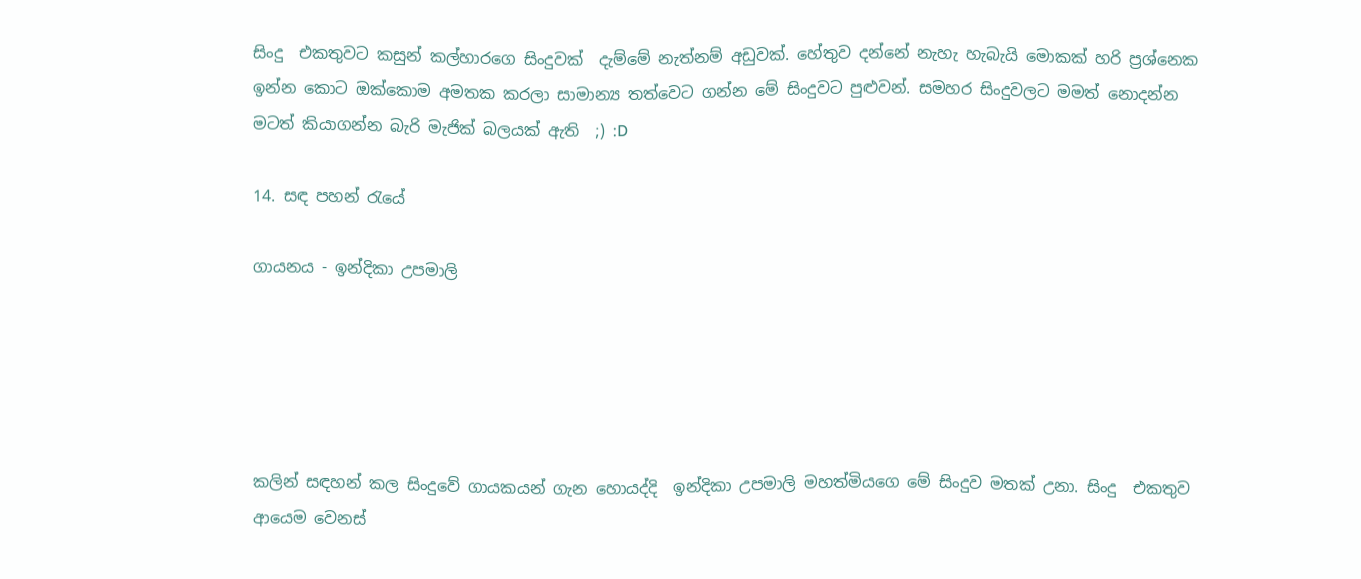සිංදු  එකතුවට කසුන් කල්හාරගෙ සිංදුවක්  දැම්මේ නැත්නම් අඩුවක්. හේතුව දන්නේ නැහැ හැබැයි මොකක් හරි ප්‍රශ්නෙක ඉන්න කොට ඔක්කොම අමතක කරලා සාමාන්‍ය තත්වෙට ගන්න මේ සිංදුවට පුළුවන්. සමහර සිංදුවලට මමත් නොදන්න මටත් කියාගන්න බැරි මැජික් බලයක් ඇති  ;) :D

14. සඳ පහන් රැයේ

ගායනය - ඉන්දිකා උපමාලි





කලින් සඳහන් කල සිංදුවේ ගායකයන් ගැන හොයද්දි  ඉන්දිකා උපමාලි මහත්මියගෙ මේ සිංදුව මතක් උනා. සිංදු  එකතුව ආයෙම වෙනස්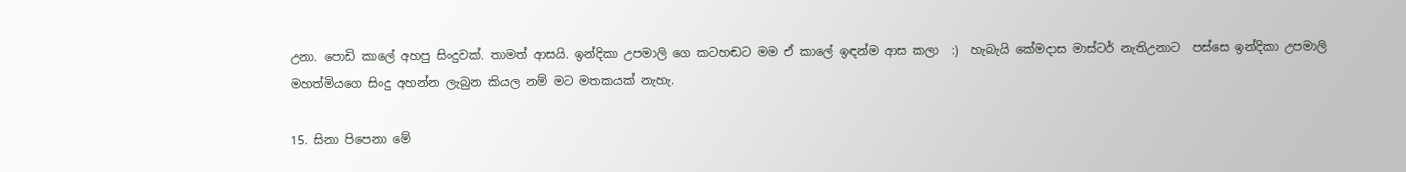උනා. පොඩි කාලේ අහපු සිංදුවක්. තාමත් ආසයි. ඉන්දිකා උපමාලි ගෙ කටහඬට මම ඒ කාලේ ඉඳන්ම ආස කලා  :)  හැබැයි කේමදාස මාස්ටර් නැතිඋනාට  පස්සෙ ඉන්දිකා උපමාලි  මහත්මියගෙ සිංදු අහන්න ලැබුන කියල නම් මට මතකයක් නැහැ.

15. සිනා පිපෙනා මේ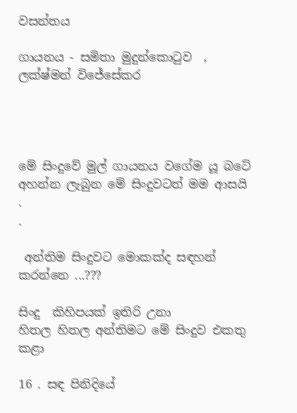වසන්තය

ගායනය - සමිතා මුදුන්කොටුව  , ලක්ෂ්මන් විජේසේකර




මේ සිංදුවේ මුල් ගායනය වගේම යූ බටේ අහන්න ලැබුන මේ සිංදුවටත් මම ආසයි
.
.

 අන්තිම සිංදුවට මොකක්ද සඳහන් කරන්නෙ ...???

සිංදු  කිහිපයක් ඉතිරි උනා
හිතල හිතල අන්තිමට මේ සිංදුව එකතු කළා

16 . සඳ පිනිදියේ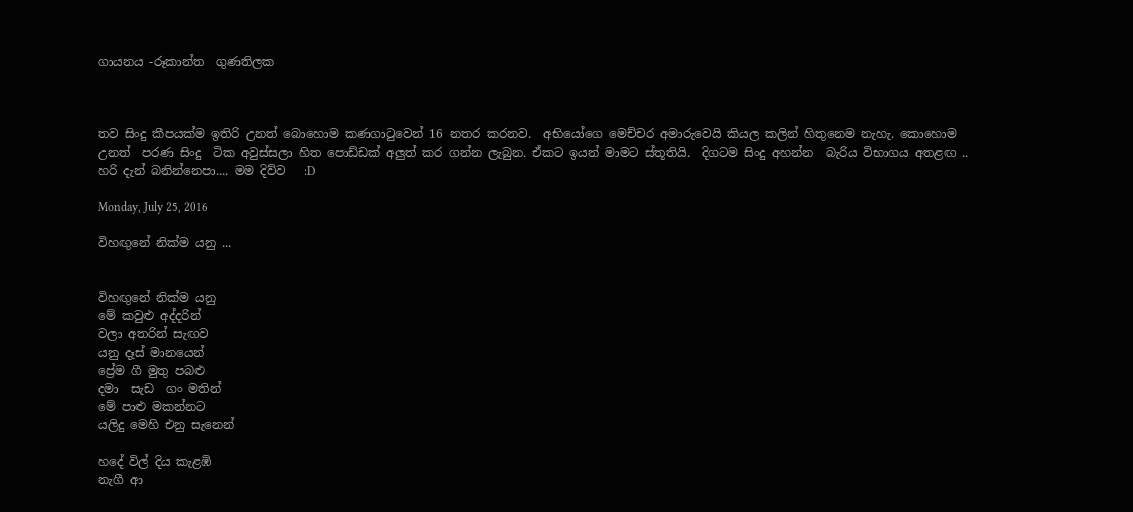ගායනය -රූකාන්ත  ගුණතිලක



තව සිංදු කීපයක්ම ඉතිරි උනත් බොහොම කණගාටුවෙන් 16 නතර කරනව.  අභියෝගෙ මෙච්චර අමාරුවෙයි කියල කලින් හිතුනෙම නැහැ. කොහොම උනත්  පරණ සිංදු  ටික අවුස්සලා හිත පොඩ්ඩක් අලුත් කර ගන්න ලැබුන. ඒකට ඉයන් මාමට ස්තූතියි.  දිගටම සිංදු අහන්න  බැරිය විභාගය අතළඟ .. හරි දැන් බනින්නෙපා.... මම දිව්ව   :D

Monday, July 25, 2016

විහඟුනේ නික්ම යනු ...


විහඟුනේ නික්ම යනු
මේ කවුළු අද්දරින්
වලා අතරින් සැඟව
යනු දෑස් මානයෙන්
ප්‍රේම ගී මුතු පබළු
දමා  සැඩ  ගං මතින්
මේ පාළු මකන්නට
යලිදු මෙහි එනු සැනෙන්

හදේ විල් දිය කැළඹි
නැගී ආ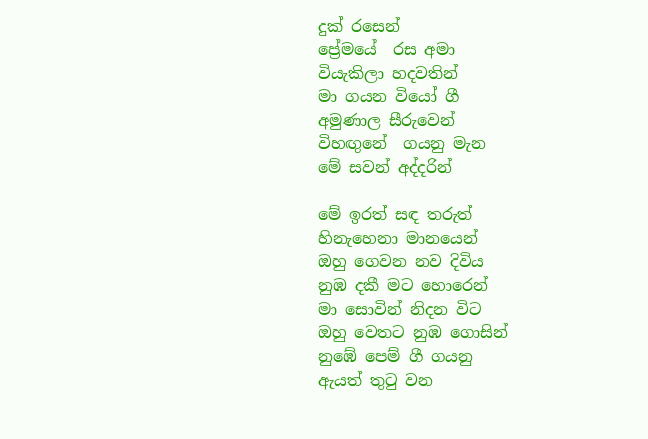දුක් රසෙන්
ප්‍රේමයේ  රස අමා
වියැකිලා හදවතින්
මා ගයන වියෝ ගී
අමුණාල සීරුවෙන්
විහඟුනේ  ගයනු මැන
මේ සවන් අද්දරින්

මේ ඉරත් සඳ තරුත්
හිනැහෙනා මානයෙන්
ඔහු ගෙවන නව දිවිය
නුඹ දකී මට හොරෙන්
මා සොවින් නිදන විට
ඔහු වෙතට නුඹ ගොසින්
නුඹේ පෙම් ගී ගයනු
ඇයත් තුටු වන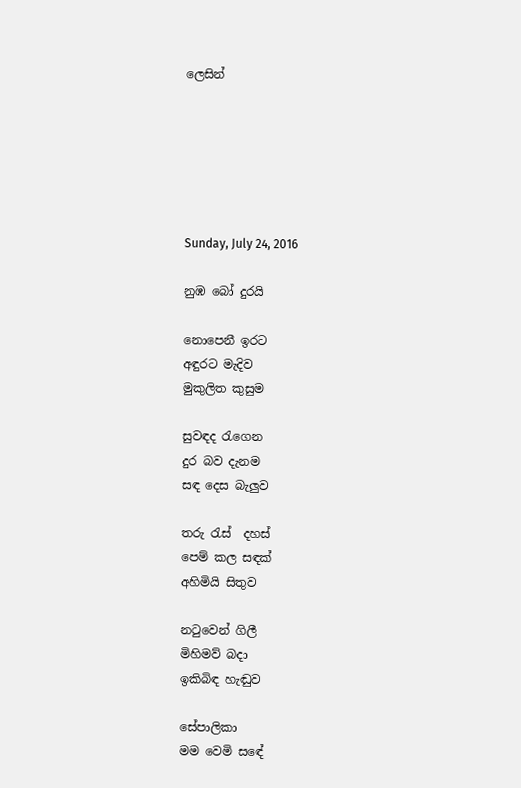ලෙසින්






Sunday, July 24, 2016

නුඹ බෝ දුරයි

නොපෙනී ඉරට
අඳුරට මැදිව
මුකුලිත කුසුම

සුවඳද රැගෙන
දුර බව දැනම
සඳ දෙස බැලුව

තරු රැස්  දහස්
පෙම් කල සඳක්
අහිමියි සිතුව

නටුවෙන් ගිලී
මිහිමව් බදා
ඉකිබිඳ හැඬුව

සේපාලිකා
මම වෙමි සඳේ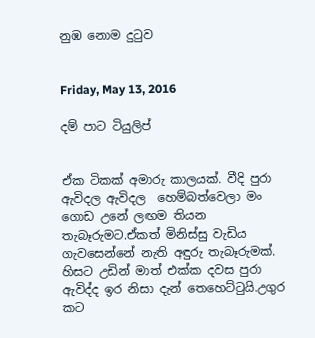නුඹ නොම දුටුව


Friday, May 13, 2016

දම් පාට ටියුලිප්


ඒක ටිකක් අමාරු කාලයක්. වීදි පුරා ඇවිදල ඇවිදල  හෙම්බත්වෙලා මං ගොඩ උනේ ලඟම තියන තැබෑරුමට.ඒකත් මිනිස්සු වැඩිය ගැවසෙන්නේ නැති අඳුරු තැබෑරුමක්. හිසට උඩින් මාත් එක්ක දවස පුරා ඇවිද්ද ඉර නිසා දැන් තෙහෙට්ටුයි.උගුර කට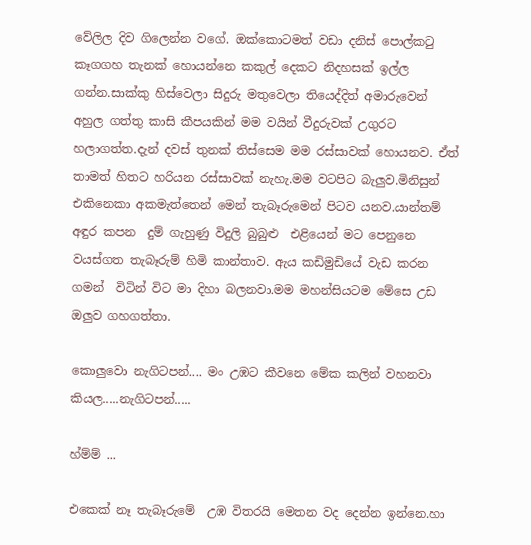වේලිල දිව ගිලෙන්න වගේ. ඔක්කොටමත් වඩා දනිස් පොල්කටු කෑගගහ තැනක් හොයන්නෙ කකුල් දෙකට නිදහසක් ඉල්ල ගන්න.සාක්කු හිස්වෙලා සිදුරු මතුවෙලා තියෙද්දිත් අමාරුවෙන් අහුල ගත්තු කාසි කීපයකින් මම වයින් වීදුරුවක් උගුරට හලාගත්ත.දැන් දවස් තුනක් තිස්සෙම මම රස්සාවක් හොයනව. ඒත් තාමත් හිතට හරියන රස්සාවක් නැහැ.මම වටපිට බැලුව.මිනිසුන් එකිනෙකා අකමැත්තෙන් මෙන් තැබෑරුමෙන් පිටව යනව.යාන්තම් අඳුර කපන  දුම් ගැහුණු විදුලි බුබුළු  එළියෙන් මට පෙනුනෙ වයස්ගත තැබෑරුම් හිමි කාන්තාව. ඇය කඩිමුඩියේ වැඩ කරන ගමන්  විටින් විට මා දිහා බලනවා.මම මහන්සියටම මේසෙ උඩ ඔලුව ගහගත්තා.

කොලුවො නැගිටපන්.... මං උඹට කීවනෙ මේක කලින් වහනවා කියල.....නැගිටපන්.....

හ්ම්ම් ...

එකෙක් නෑ තැබෑරුමේ  උඹ විතරයි මෙතන වද දෙන්න ඉන්නෙ.හා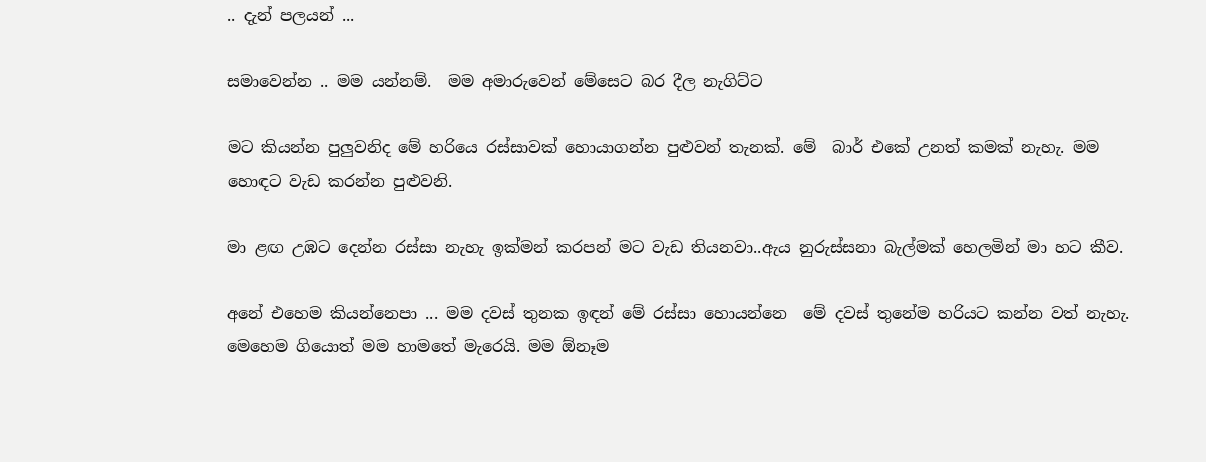.. දැන් පලයන් ...

සමාවෙන්න .. මම යන්නම්.  මම අමාරුවෙන් මේසෙට බර දීල නැගිට්ට

මට කියන්න පුලුවනිද මේ හරියෙ රස්සාවක් හොයාගන්න පුළුවන් තැනක්. මේ  බාර් එකේ උනත් කමක් නැහැ. මම හොඳට වැඩ කරන්න පුළුවනි.

මා ළඟ උඹට දෙන්න රස්සා නැහැ ඉක්මන් කරපන් මට වැඩ තියනවා..ඇය නුරුස්සනා බැල්මක් හෙලමින් මා හට කීව.

අනේ එහෙම කියන්නෙපා ... මම දවස් තුනක ඉඳන් මේ රස්සා හොයන්නෙ  මේ දවස් තුනේම හරියට කන්න වත් නැහැ. මෙහෙම ගියොත් මම හාමතේ මැරෙයි. මම ඕනෑම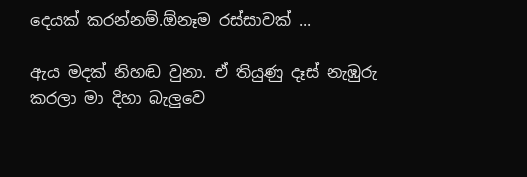දෙයක් කරන්නම්.ඕනෑම රස්සාවක් ...

ඇය මදක් නිහඬ වුනා. ඒ තියුණු දෑස් නැඹුරු කරලා මා දිහා බැලුවෙ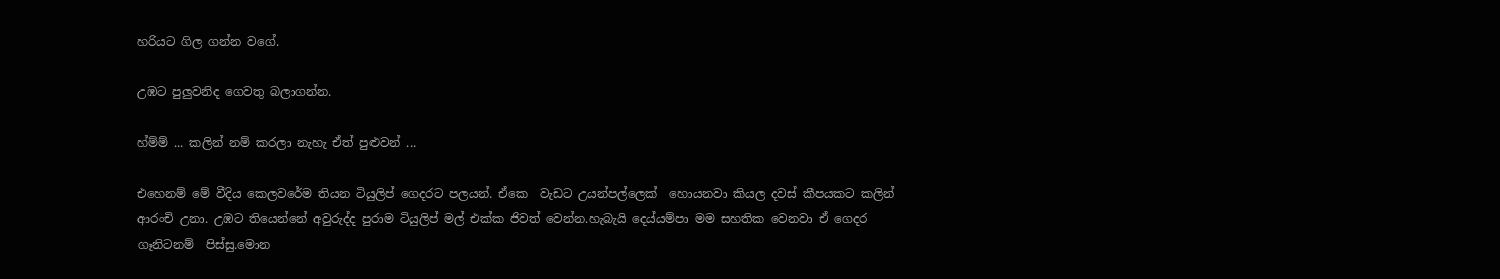හරියට ගිල ගන්න වගේ.

උඹට පුලුවනිද ගෙවතු බලාගන්න.

හ්ම්ම් ... කලින් නම් කරලා නැහැ ඒත් පුළුවන් ...

එහෙනම් මේ වීදිය කෙලවරේම තියන ටියුලිප් ගෙදරට පලයන්. ඒකෙ  වැඩට උයන්පල්ලෙක්  හොයනවා කියල දවස් කීපයකට කලින් ආරංචි උනා. උඹට තියෙන්නේ අවුරුද්ද පුරාම ටියුලිප් මල් එක්ක ජිවත් වෙන්න.හැබැයි දෙය්යම්පා මම සහතික වෙනවා ඒ ගෙදර ගෑනිටනම්  පිස්සු.මොන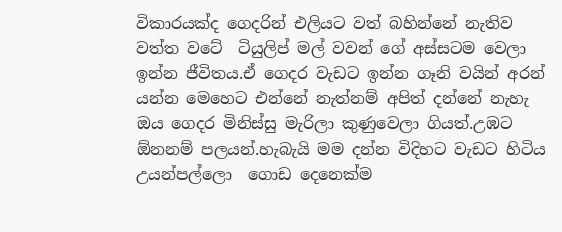විකාරයක්ද ගෙදරින් එලියට වත් බහින්නේ නැතිව වත්ත වටේ  ටියුලිප් මල් වවන් ගේ අස්සටම වෙලා ඉන්න ජීවිතය.ඒ ගෙදර වැඩට ඉන්න ගෑනි වයින් අරන් යන්න මෙහෙට එන්නේ නැත්නම් අපිත් දන්නේ නැහැ ඔය ගෙදර මිනිස්සු මැරිලා කුණුවෙලා ගියත්.උඹට ඕනනම් පලයන්.හැබැයි මම දන්න විදිහට වැඩට හිටිය උයන්පල්ලො  ගොඩ දෙනෙක්ම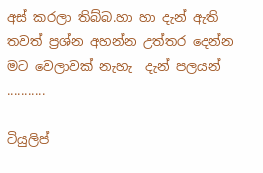අස් කරලා තිබ්බ.හා හා දැන් ඇති තවත් ප්‍රශ්න අහන්න උත්තර දෙන්න මට වෙලාවක් නැහැ  දැන් පලයන් ...........

ටියුලිප්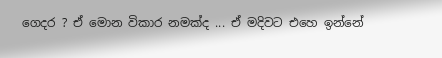ගෙදර ? ඒ මොන විකාර නමක්ද ... ඒ මදිවට එහෙ ඉන්නේ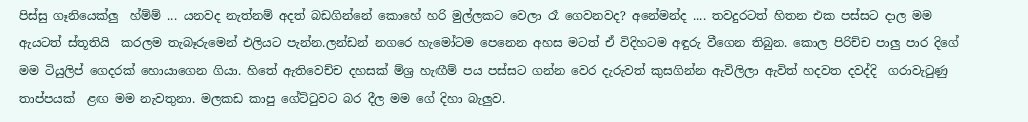පිස්සු ගෑනියෙක්ලු  හ්ම්ම් ... යනවද නැත්නම් අදත් බඩගින්නේ කොහේ හරි මුල්ලකට වෙලා රෑ ගෙවනවද? අනේමන්ද .... තවදුරටත් හිතන එක පස්සට දාල මම ඇයටත් ස්තූතියි  කරලම තැබෑරුමෙන් එලියට පැන්න.ලන්ඩන් නගරෙ හැමෝටම පෙනෙන අහස මටත් ඒ විදිහටම අඳුරු වීගෙන තිබුන. කොල පිරිච්ච පාලු පාර දිගේ මම ටියුලිප් ගෙදරක් හොයාගෙන ගියා. හිතේ ඇතිවෙච්ච දහසක් ම්ශ්‍ර හැඟීම් පය පස්සට ගන්න වෙර දැරුවත් කුසගින්න ඇවිලිලා ඇවිත් හදවත දවද්දි  ගරාවැටුණු තාප්පයක්  ළඟ මම නැවතුනා. මලකඩ කාපු ගේට්ටුවට බර දීල මම ගේ දිහා බැලුව.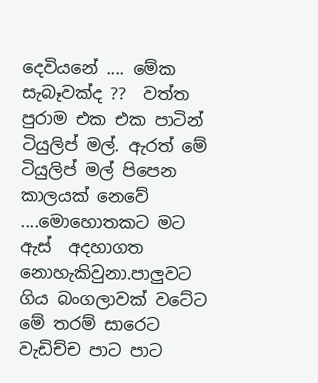දෙවියනේ .... මේක සැබෑවක්ද ??  වත්ත පුරාම එක එක පාටින් ටියුලිප් මල්. ඇරත් මේ ටියුලිප් මල් පිපෙන කාලයක් නෙවේ  ....මොහොතකට මට ඇස්  අදහාගත නොහැකිවුනා.පාලුවට ගිය බංගලාවක් වටේට මේ තරම් සාරෙට වැඩිච්ච පාට පාට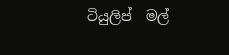ටියුලිප්  මල්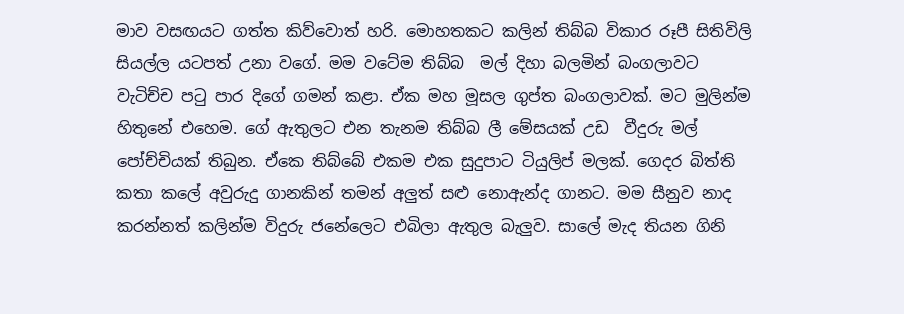මාව වසඟයට ගත්ත කිව්වොත් හරි. මොහතකට කලින් තිබ්බ විකාර රූපී සිතිවිලි සියල්ල යටපත් උනා වගේ. මම වටේම තිබ්බ  මල් දිහා බලමින් බංගලාවට වැටිච්ච පටු පාර දිගේ ගමන් කළා. ඒක මහ මූසල ගුප්ත බංගලාවක්. මට මුලින්ම හිතුනේ එහෙම. ගේ ඇතුලට එන තැනම තිබ්බ ලී මේසයක් උඩ  වීදුරු මල් පෝච්චියක් තිබුන. ඒකෙ තිබ්බේ එකම එක සුදුපාට ටියුලිප් මලක්. ගෙදර බිත්ති කතා කලේ අවුරුදු ගානකින් තමන් අලුත් සළු නොඇන්ද ගානට. මම සීනුව නාද කරන්නත් කලින්ම විදුරු ජනේලෙට එබිලා ඇතුල බැලුව. සාලේ මැද තියන ගිනි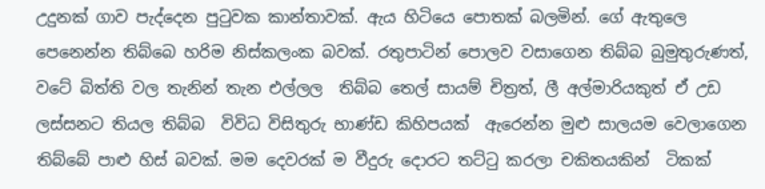උදුනක් ගාව පැද්දෙන පුටුවක කාන්තාවක්. ඇය හිටියෙ පොතක් බලමින්. ගේ ඇතුලෙ පෙනෙන්න තිබ්බෙ හරිම නිස්කලංක බවක්. රතුපාටින් පොලව වසාගෙන තිබ්බ බුමුතුරුණත්,  වටේ බිත්ති වල තැනින් තැන එල්ලල  තිබ්බ තෙල් සායම් චිත්‍රත්, ලී අල්මාරියකුත් ඒ උඩ ලස්සනට තියල තිබ්බ  විවිධ විසිතුරු භාණ්ඩ කිහිපයක්  ඇරෙන්න මුළු සාලයම වෙලාගෙන තිබ්බේ පාළු හිස් බවක්. මම දෙවරක් ම වීදුරු දොරට තට්ටු කරලා චකිතයකින්  ටිකක්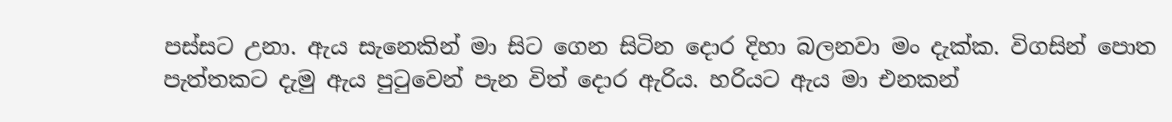පස්සට උනා. ඇය සැනෙකින් මා සිට ගෙන සිටින දොර දිහා බලනවා මං දැක්ක. විගසින් පොත පැත්තකට දැමු ඇය පුටුවෙන් පැන විත් දොර ඇරිය. හරියට ඇය මා එනකන්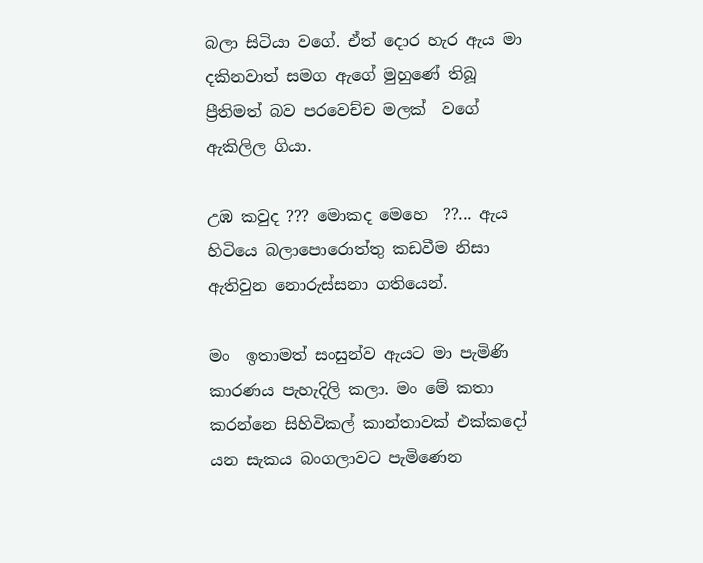බලා සිටියා වගේ. ඒත් දොර හැර ඇය මා දකිනවාත් සමග ඇගේ මුහුණේ තිබූ ප්‍රීතිමත් බව පරවෙච්ච මලක්  වගේ ඇකිලිල ගියා.

උඹ කවුද ??? මොකද මෙහෙ  ??... ඇය හිටියෙ බලාපොරොත්තු කඩවීම නිසා ඇතිවුන නොරුස්සනා ගතියෙන්.

මං  ඉතාමත් සංසුන්ව ඇයට මා පැමිණි කාරණය පැහැදිලි කලා. මං මේ කතා කරන්නෙ සිහිවිකල් කාන්තාවක් එක්කදෝ යන සැකය බංගලාවට පැමිණෙන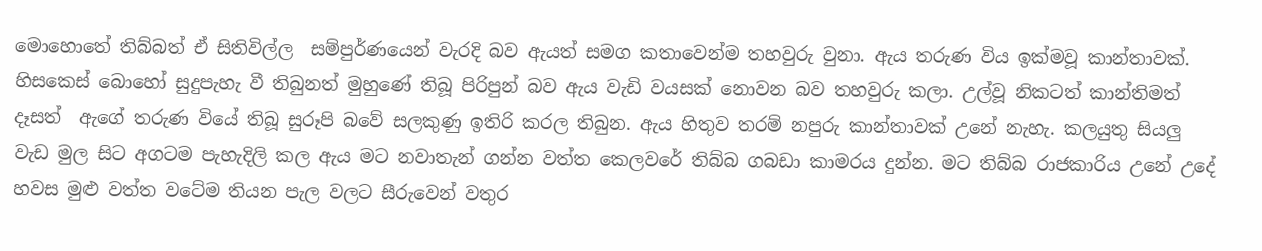මොහොතේ තිබ්බත් ඒ සිතිවිල්ල  සම්පුර්ණයෙන් වැරදි බව ඇයත් සමග කතාවෙන්ම තහවුරු වුනා. ඇය තරුණ විය ඉක්මවූ කාන්තාවක්. හිසකෙස් බොහෝ සුදුපැහැ වී තිබුනත් මුහුණේ තිබූ පිරිපුන් බව ඇය වැඩි වයසක් නොවන බව තහවුරු කලා. උල්වූ නිකටත් කාන්තිමත් දෑසත්  ඇගේ තරුණ වියේ තිබූ සුරූපි බවේ සලකුණු ඉතිරි කරල තිබුන. ඇය හිතුව තරම් නපුරු කාන්තාවක් උනේ නැහැ. කලයුතු සියලු වැඩ මුල සිට අගටම පැහැදිලි කල ඇය මට නවාතැන් ගන්න වත්ත කෙලවරේ තිබ්බ ගබඩා කාමරය දුන්න. මට තිබ්බ රාජකාරිය උනේ උදේ හවස මුළු වත්ත වටේම තියන පැල වලට සීරුවෙන් වතුර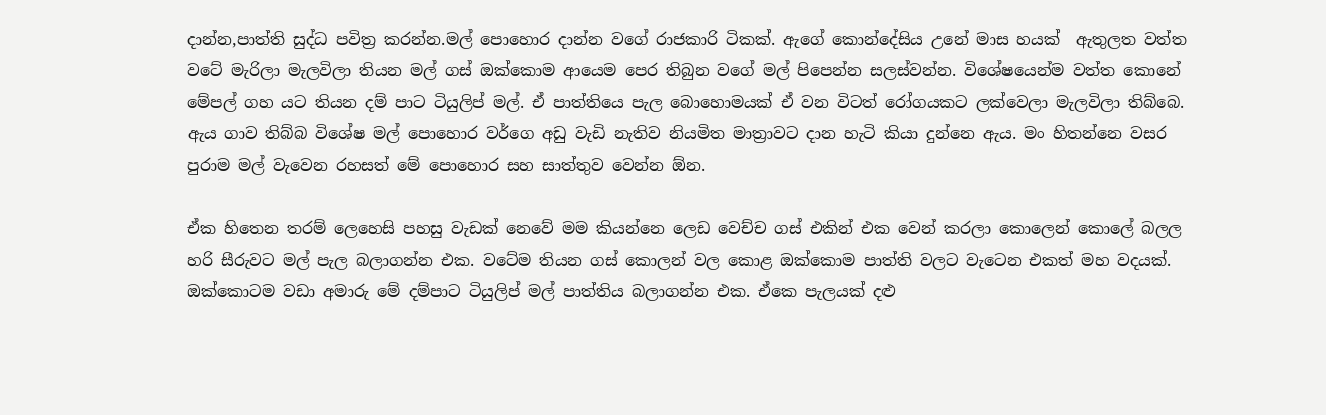දාන්න,පාත්ති සුද්ධ පවිත්‍ර කරන්න.මල් පොහොර දාන්න වගේ රාජකාරි ටිකක්. ඇගේ කොන්දේසිය උනේ මාස හයක්  ඇතුලත වත්ත වටේ මැරිලා මැලවිලා තියන මල් ගස් ඔක්කොම ආයෙම පෙර තිබුන වගේ මල් පිපෙන්න සලස්වන්න. විශේෂයෙන්ම වත්ත කොනේ මේපල් ගහ යට තියන දම් පාට ටියුලිප් මල්. ඒ පාත්තියෙ පැල බොහොමයක් ඒ වන විටත් රෝගයකට ලක්වෙලා මැලවිලා තිබ්බෙ. ඇය ගාව තිබ්බ විශේෂ මල් පොහොර වර්ගෙ අඩු වැඩි නැතිව නියමිත මාත්‍රාවට දාන හැටි කියා දුන්නෙ ඇය. මං හිතන්නෙ වසර පුරාම මල් වැවෙන රහසත් මේ පොහොර සහ සාත්තුව වෙන්න ඕන.

ඒක හිතෙන තරම් ලෙහෙසි පහසු වැඩක් නෙවේ මම කියන්නෙ ලෙඩ වෙච්ච ගස් එකින් එක වෙන් කරලා කොලෙන් කොලේ බලල හරි සීරුවට මල් පැල බලාගන්න එක. වටේම තියන ගස් කොලන් වල කොළ ඔක්කොම පාත්ති වලට වැටෙන එකත් මහ වදයක්. ඔක්කොටම වඩා අමාරු මේ දම්පාට ටියුලිප් මල් පාත්තිය බලාගන්න එක. ඒකෙ පැලයක් දළු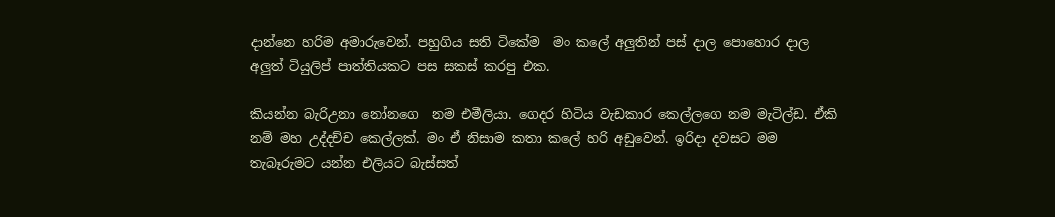දාන්නෙ හරිම අමාරුවෙන්. පහුගිය සති ටිකේම  මං කලේ අලුතින් පස් දාල පොහොර දාල අලුත් ටියුලිප් පාත්තියකට පස සකස් කරපු එක.

කියන්න බැරිඋනා නෝනගෙ  නම එමීලියා. ගෙදර හිටිය වැඩකාර කෙල්ලගෙ නම මැටිල්ඩ. ඒකි නම් මහ උද්දච්ච කෙල්ලක්. මං ඒ නිසාම කතා කලේ හරි අඩුවෙන්. ඉරිදා දවසට මම තැබෑරුමට යන්න එලියට බැස්සත්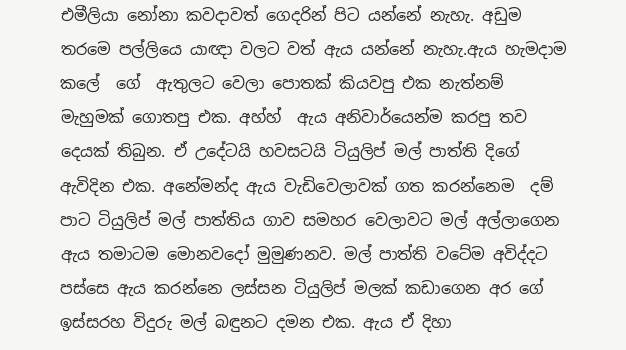එමීලියා නෝනා කවදාවත් ගෙදරින් පිට යන්නේ නැහැ. අඩුම තරමෙ පල්ලියෙ යාඥා වලට වත් ඇය යන්නේ නැහැ.ඇය හැමදාම කලේ  ගේ  ඇතුලට වෙලා පොතක් කියවපු එක නැත්නම් මැහුමක් ගොතපු එක. අහ්හ්  ඇය අනිවාර්යෙන්ම කරපු තව  දෙයක් තිබුන. ඒ උදේටයි හවසටයි ටියුලිප් මල් පාත්ති දිගේ ඇවිදින එක. අනේමන්ද ඇය වැඩිවෙලාවක් ගත කරන්නෙම  දම් පාට ටියුලිප් මල් පාත්තිය ගාව සමහර වෙලාවට මල් අල්ලාගෙන ඇය තමාටම මොනවදෝ මුමුණනව. මල් පාත්ති වටේම අවිද්දට පස්සෙ ඇය කරන්නෙ ලස්සන ටියුලිප් මලක් කඩාගෙන අර ගේ ඉස්සරහ විදුරු මල් බඳුනට දමන එක. ඇය ඒ දිහා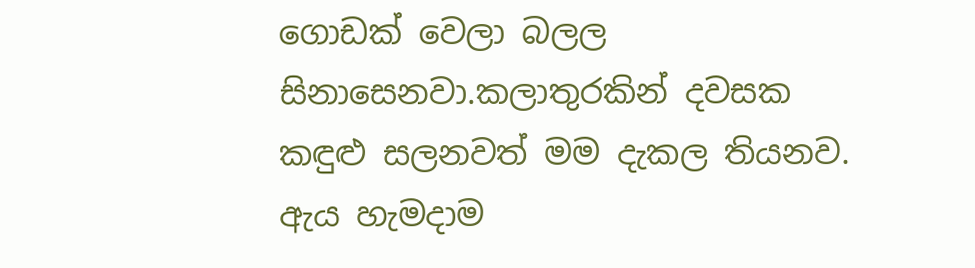ගොඩක් වෙලා බලල සිනාසෙනවා.කලාතුරකින් දවසක කඳුළු සලනවත් මම දැකල තියනව. ඇය හැමදාම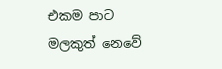එකම පාට මලකුත් නෙවේ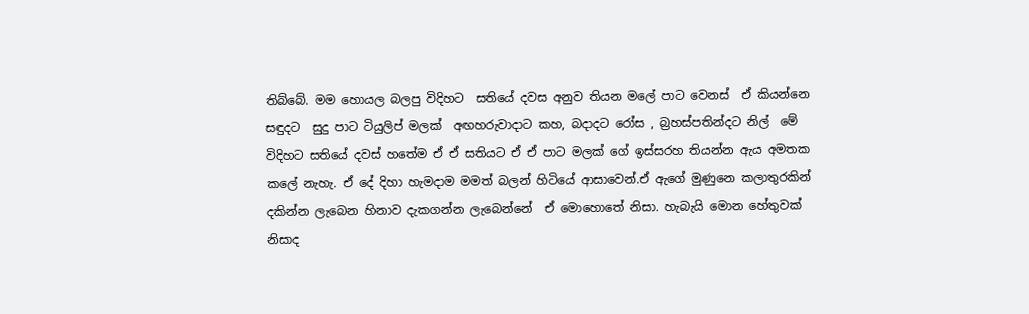තිබ්බේ. මම හොයල බලපු විදිහට  සතියේ දවස අනුව තියන මලේ පාට වෙනස්  ඒ කියන්නෙ සඳුදට  සුදු පාට ටියුලිප් මලක්  අඟහරුවාදාට කහ, බදාදට රෝස , බ්‍රහස්පතින්දට නිල්  මේ විදිහට සතියේ දවස් හතේම ඒ ඒ සතියට ඒ ඒ පාට මලක් ගේ ඉස්සරහ තියන්න ඇය අමතක කලේ නැහැ. ඒ දේ දිහා හැමදාම මමත් බලන් හිටියේ ආසාවෙන්.ඒ ඇගේ මුණුනෙ කලාතුරකින් දකින්න ලැබෙන හිනාව දැකගන්න ලැබෙන්නේ  ඒ මොහොතේ නිසා. හැබැයි මොන හේතුවක් නිසාද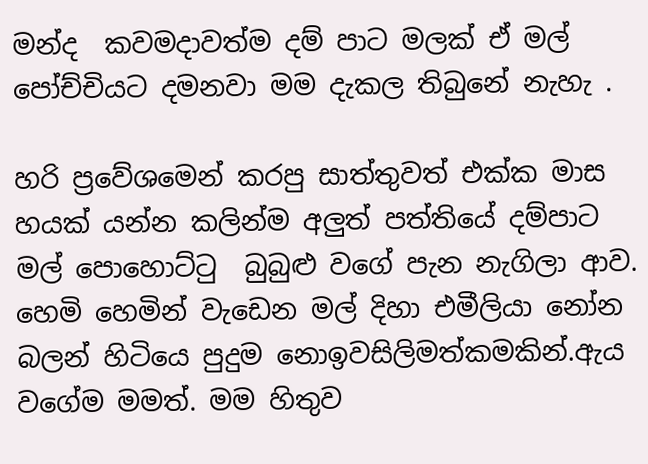මන්ද  කවමදාවත්ම දම් පාට මලක් ඒ මල් පෝච්චියට දමනවා මම දැකල තිබුනේ නැහැ .

හරි ප්‍රවේශමෙන් කරපු සාත්තුවත් එක්ක මාස හයක් යන්න කලින්ම අලුත් පත්තියේ දම්පාට මල් පොහොට්ටු  බුබුළු වගේ පැන නැගිලා ආව. හෙමි හෙමින් වැඩෙන මල් දිහා එමීලියා නෝන බලන් හිටියෙ පුදුම නොඉවසිලිමත්කමකින්.ඇය වගේම මමත්. මම හිතුව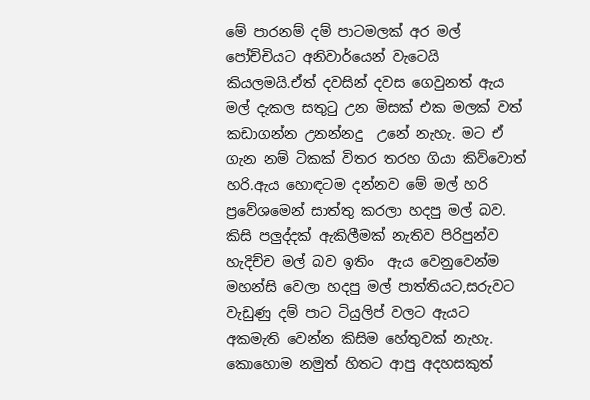මේ පාරනම් දම් පාටමලක් අර මල් පෝච්චියට අනිවාර්යෙන් වැටෙයි කියලමයි.ඒත් දවසින් දවස ගෙවුනත් ඇය මල් දැකල සතුටු උන මිසක් එක මලක් වත් කඩාගන්න උනන්නදු  උනේ නැහැ. මට ඒ ගැන නම් ටිකක් විතර තරහ ගියා කිව්වොත් හරි.ඇය හොඳටම දන්නව මේ මල් හරි ප්‍රවේශමෙන් සාත්තු කරලා හදපු මල් බව. කිසි පලුද්දක් ඇකිලීමක් නැතිව පිරිපුන්ව හැදිච්ච මල් බව ඉතිං  ඇය වෙනුවෙන්ම මහන්සි වෙලා හදපු මල් පාත්තියට,සරුවට වැඩුණු දම් පාට ටියුලිප් වලට ඇයට අකමැති වෙන්න කිසිම හේතුවක් නැහැ. කොහොම නමුත් හිතට ආපු අදහසකුත්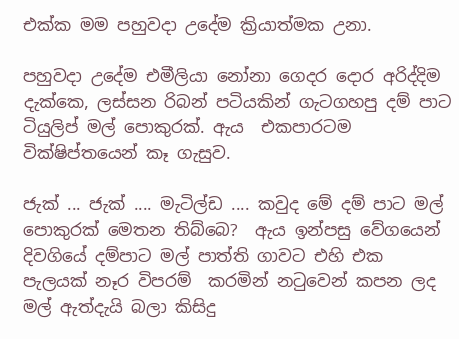එක්ක මම පහුවදා උදේම ක්‍රියාත්මක උනා.

පහුවදා උදේම එමීලියා නෝනා ගෙදර දොර අරිද්දිම  දැක්කෙ, ලස්සන රිබන් පටියකින් ගැටගහපු දම් පාට ටියුලිප් මල් පොකුරක්. ඇය  එකපාරටම වික්ෂිප්තයෙන් කෑ ගැසුව.

ජැක් ... ජැක් .... මැටිල්ඩ .... කවුද මේ දම් පාට මල් පොකුරක් මෙතන තිබ්බෙ?  ඇය ඉන්පසු වේගයෙන් දිවගියේ දම්පාට මල් පාත්ති ගාවට එහි එක පැලයක් නෑර විපරම්  කරමින් නටුවෙන් කපන ලද මල් ඇත්දැයි බලා කිසිදු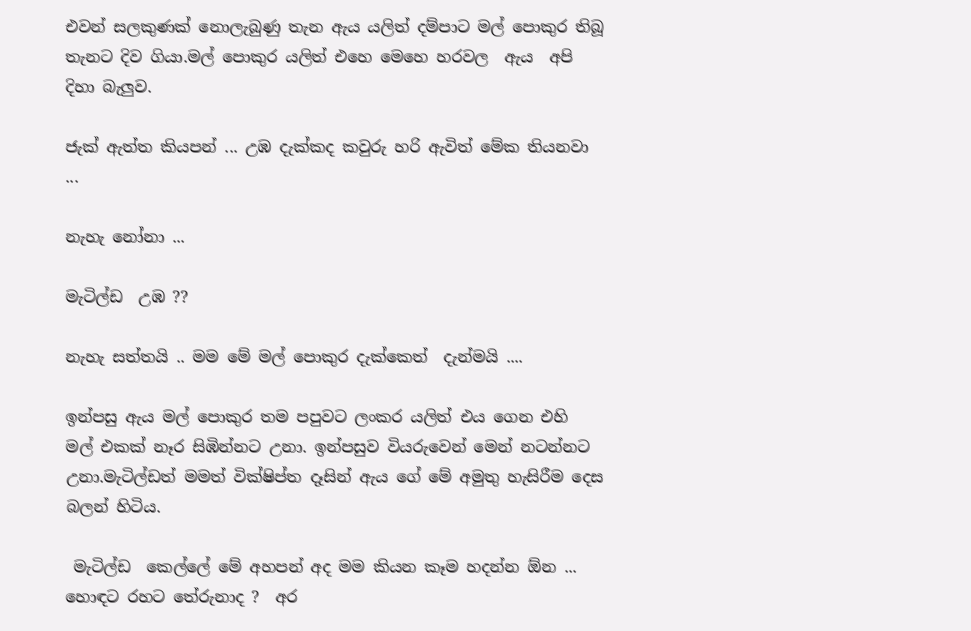එවන් සලකුණක් නොලැබුණු තැන ඇය යලිත් දම්පාට මල් පොකුර තිබූ තැනට දිව ගියා.මල් පොකුර යලිත් එහෙ මෙහෙ හරවල  ඇය  අපි දිහා බැලුව.

ජැක් ඇත්ත කියපන් ... උඹ දැක්කද කවුරු හරි ඇවිත් මේක තියනවා ...

නැහැ නෝනා ...

මැටිල්ඩ  උඹ ??

නැහැ සත්තයි .. මම මේ මල් පොකුර දැක්කෙත්  දැන්මයි ....

ඉන්පසු ඇය මල් පොකුර තම පපුවට ලංකර යලිත් එය ගෙන එහි  මල් එකක් නෑර සිඹින්නට උනා. ඉන්පසුව වියරුවෙන් මෙන් නටන්නට උනා.මැටිල්ඩත් මමත් වික්ෂිප්ත දෑසින් ඇය ගේ මේ අමුතු හැසිරීම දෙස බලන් හිටිය.

 මැටිල්ඩ  කෙල්ලේ මේ අහපන් අද මම කියන කෑම හදන්න ඕන ... හොඳට රහට තේරුනාද ?  අර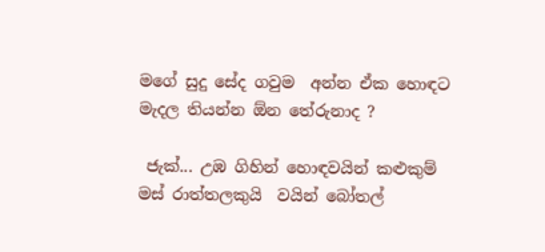මගේ සුදු සේද ගවුම  අන්න ඒක හොඳට මැදල තියන්න ඕන තේරුනාද ?

 ජැක්... උඹ ගිහින් හොඳවයින් කළුකුම් මස් රාත්තලකුයි  වයින් බෝතල්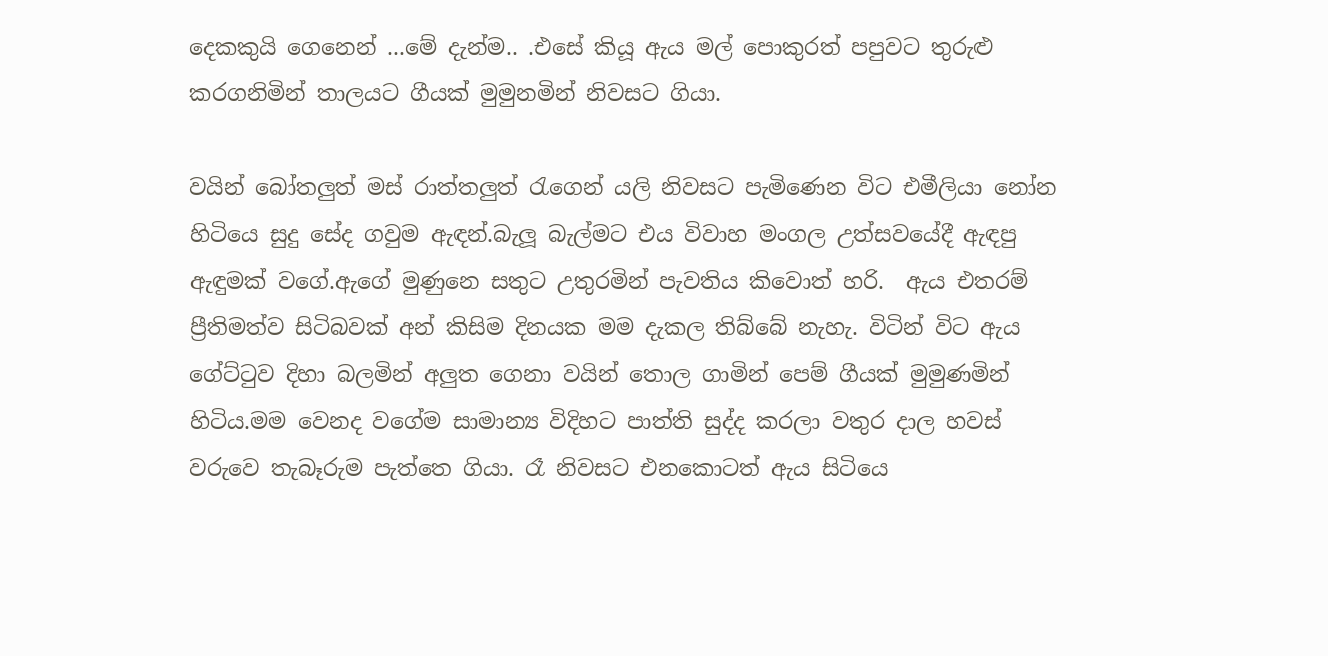දෙකකුයි ගෙනෙන් ...මේ දැන්ම.. .එසේ කියූ ඇය මල් පොකුරත් පපුවට තුරුළු කරගනිමින් තාලයට ගීයක් මුමුනමින් නිවසට ගියා.

වයින් බෝතලුත් මස් රාත්තලුත් රැගෙන් යලි නිවසට පැමිණෙන විට එමීලියා නෝන හිටියෙ සුදු සේද ගවුම ඇඳන්.බැලූ බැල්මට එය විවාහ මංගල උත්සවයේදී ඇඳපු ඇඳුමක් වගේ.ඇගේ මුණුනෙ සතුට උතුරමින් පැවතිය කිවොත් හරි.  ඇය එතරම් ප්‍රීතිමත්ව සිටිබවක් අන් කිසිම දිනයක මම දැකල තිබ්බේ නැහැ. විටින් විට ඇය ගේට්ටුව දිහා බලමින් අලුත ගෙනා වයින් තොල ගාමින් පෙම් ගීයක් මුමුණමින් හිටිය.මම වෙනද වගේම සාමාන්‍ය විදිහට පාත්ති සුද්ද කරලා වතුර දාල හවස් වරුවෙ තැබෑරුම පැත්තෙ ගියා. රෑ නිවසට එනකොටත් ඇය සිටියෙ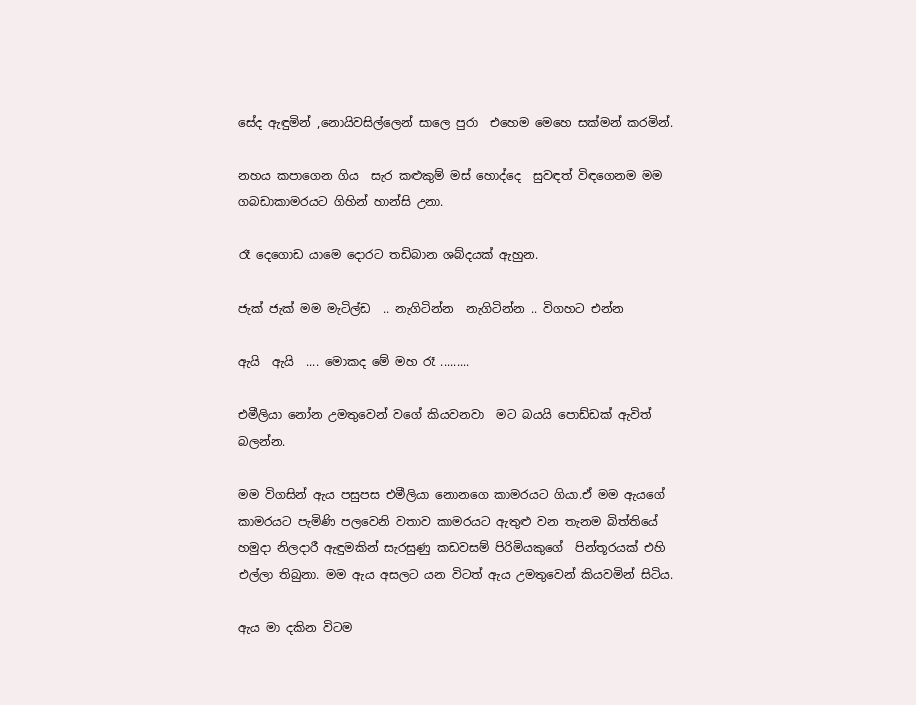සේද ඇඳුමින් ,නොයිවසිල්ලෙන් සාලෙ පුරා  එහෙම මෙහෙ සක්මන් කරමින්.

නහය කපාගෙන ගිය  සැර කළුකුම් මස් හොද්දෙ  සුවඳත් විඳගෙනම මම ගබඩාකාමරයට ගිහින් හාන්සි උනා.

රෑ දෙගොඩ යාමෙ දොරට තඩිබාන ශබ්දයක් ඇහුන.

ජැක් ජැක් මම මැටිල්ඩ  .. නැගිටින්න  නැගිටින්න .. විගහට එන්න

ඇයි  ඇයි  .... මොකද මේ මහ රෑ .........

එමීලියා නෝන උමතුවෙන් වගේ කියවනවා  මට බයයි පොඩ්ඩක් ඇවිත් බලන්න.

මම විගසින් ඇය පසුපස එමීලියා නොනගෙ කාමරයට ගියා.ඒ මම ඇයගේ කාමරයට පැමිණි පලවෙනි වතාව කාමරයට ඇතුළු වන තැනම බිත්තියේ  හමුදා නිලදාරී ඇඳුමකින් සැරසුණු කඩවසම් පිරිමියකුගේ  පින්තූරයක් එහි එල්ලා තිබුනා. මම ඇය අසලට යන විටත් ඇය උමතුවෙන් කියවමින් සිටිය.

ඇය මා දකින විටම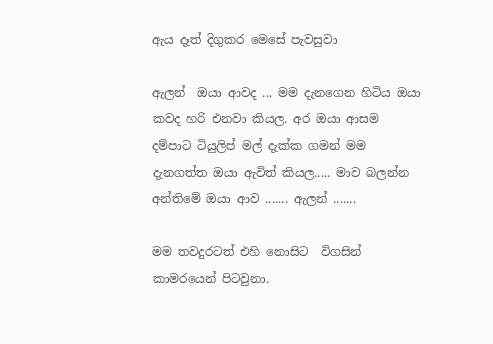ඇය දෑත් දිගුකර මෙසේ පැවසුවා

ඇලන්  ඔයා ආවද ... මම දැනගෙන හිටිය ඔයා කවද හරි එනවා කියල. අර ඔයා ආසම දම්පාට ටියුලිප් මල් දැක්ක ගමන් මම දැනගත්ත ඔයා ඇවිත් කියල..... මාව බලන්න අන්තිමේ ඔයා ආව ....... ඇලන් .......

මම තවදුරටත් එහි නොසිට  විගසින්  කාමරයෙන් පිටවුනා.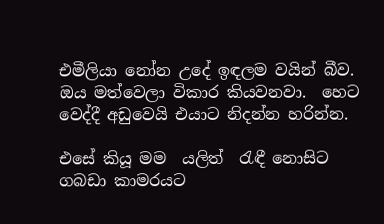එමීලියා නෝන උදේ ඉඳලම වයින් බීව. ඔය මත්වෙලා විකාර කියවනවා.  හෙට වෙද්දී අඩුවෙයි එයාට නිදන්න හරින්න.

එසේ කියූ මම  යලිත්  රැඳී නොසිට ගබඩා කාමරයට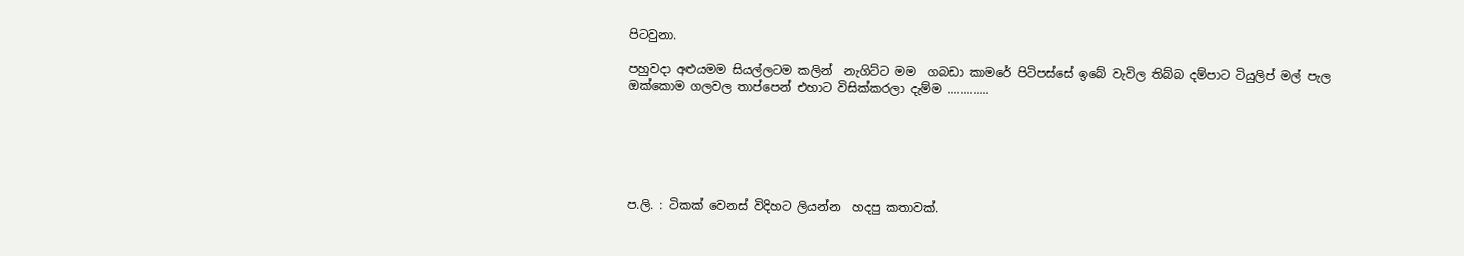පිටවුනා.

පහුවදා අළුයමම සියල්ලටම කලින්  නැගිට්ට මම  ගබඩා කාමරේ පිටිපස්සේ ඉබේ වැවිල තිබ්බ දම්පාට ටියුලිප් මල් පැල ඔක්කොම ගලවල තාප්පෙන් එහාට විසික්කරලා දැම්ම .............






ප.ලි. : ටිකක් වෙනස් විදිහට ලියන්න  හදපු කතාවක්.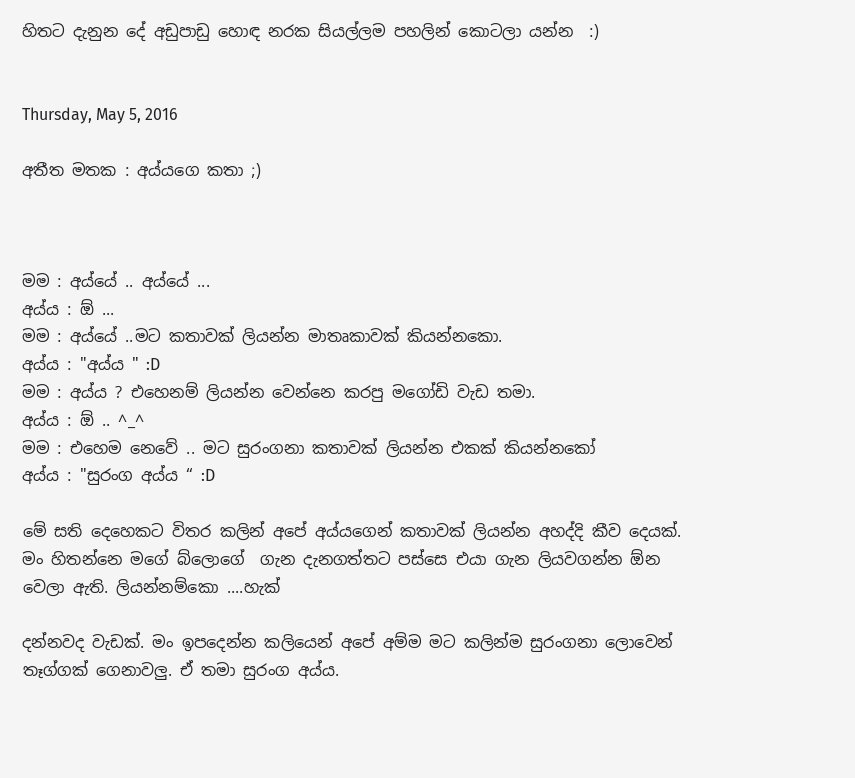හිතට දැනුන දේ අඩුපාඩු හොඳ නරක සියල්ලම පහලින් කොටලා යන්න  :)


Thursday, May 5, 2016

අතීත මතක : අය්යගෙ කතා ;)



මම : අය්යේ .. අය්යේ ...
අය්ය : ඕ ...
මම : අය්යේ ..මට කතාවක් ලියන්න මාතෘකාවක් කියන්නකො.
අය්ය : "අය්ය " :D
මම : අය්ය ? එහෙනම් ලියන්න වෙන්නෙ කරපු මගෝඩි වැඩ තමා.
අය්ය : ඕ .. ^_^
මම : එහෙම නෙවේ .. මට සුරංගනා කතාවක් ලියන්න එකක් කියන්නකෝ
අය්ය : "සුරංග අය්ය “ :D

මේ සති දෙහෙකට විතර කලින් අපේ අය්යගෙන් කතාවක් ලියන්න අහද්දි කීව දෙයක්. මං හිතන්නෙ මගේ බ්ලොගේ  ගැන දැනගත්තට පස්සෙ එයා ගැන ලියවගන්න ඕන වෙලා ඇති. ලියන්නම්කො ....හැක්

දන්නවද වැඩක්. මං ඉපදෙන්න කලියෙන් අපේ අම්ම මට කලින්ම සුරංගනා ලොවෙන් තෑග්ගක් ගෙනාවලු. ඒ තමා සුරංග අය්ය.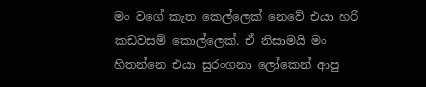මං වගේ කැත කෙල්ලෙක් නෙවේ එයා හරි කඩවසම් කොල්ලෙක්. ඒ නිසාමයි මං හිතන්නෙ එයා සුරංගනා ලෝකෙන් ආපු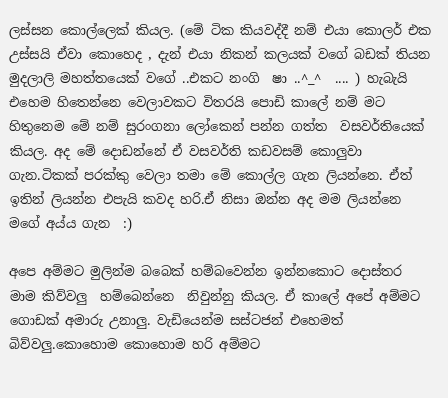ලස්සන කොල්ලෙක් කියල. (මේ ටික කියවද්දී නම් එයා කොලර් එක උස්සයි ඒවා කොහෙද , දැන් එයා නිකන් කලයක් වගේ බඩක් තියන මුදලාලි මහත්තයෙක් වගේ ..එකට නංගි  ෂා ..^_^  .... ) හැබැයි එහෙම හිතෙන්නෙ වෙලාවකට විතරයි පොඩි කාලේ නම් මට හිතුනෙම මේ නම් සුරංගනා ලෝකෙන් පන්න ගත්ත  වසවර්තියෙක් කියල. අද මේ දොඩන්නේ ඒ වසවර්ති කඩවසම් කොලුවා ගැන.ටිකක් පරක්කු වෙලා තමා මේ කොල්ල ගැන ලියන්නෙ. ඒත් ඉතින් ලියන්න එපැයි කවද හරි.ඒ නිසා ඔන්න අද මම ලියන්නෙ මගේ අය්ය ගැන  :)

අපෙ අම්මට මුලින්ම බබෙක් හම්බවෙන්න ඉන්නකොට දොස්තර මාම කිව්වලු  හම්බෙන්නෙ  නිවුන්නු කියල. ඒ කාලේ අපේ අම්මට ගොඩක් අමාරු උනාලු. වැඩියෙන්ම සස්ටජන් එහෙමත් බිව්වලු.කොහොම කොහොම හරි අම්මට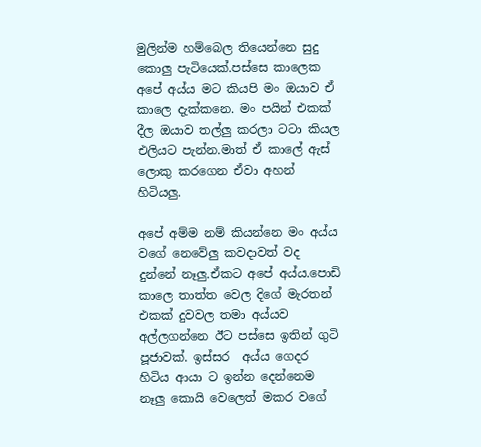මුලින්ම හම්බෙල තියෙන්නෙ සුදු කොලු පැටියෙක්.පස්සෙ කාලෙක අපේ අය්ය මට කියපි මං ඔයාව ඒ කාලෙ දැක්කනෙ. මං පයින් එකක් දීල ඔයාව තල්ලු කරලා ටටා කියල එලියට පැන්න.මාත් ඒ කාලේ ඇස් ලොකු කරගෙන ඒවා අහන් හිටියලු.

අපේ අම්ම නම් කියන්නෙ මං අය්ය වගේ නෙවේලු කවදාවත් වද දුන්නේ නෑලු.ඒකට අපේ අය්ය.පොඩි කාලෙ තාත්ත වෙල දිගේ මැරතන් එකක් දුවවල තමා අය්යව අල්ලගන්නෙ ඊට පස්සෙ ඉතින් ගුටි පූජාවක්. ඉස්සර  අය්ය ගෙදර හිටිය ආයා ට ඉන්න දෙන්නෙම නෑලු කොයි වෙලෙත් මකර වගේ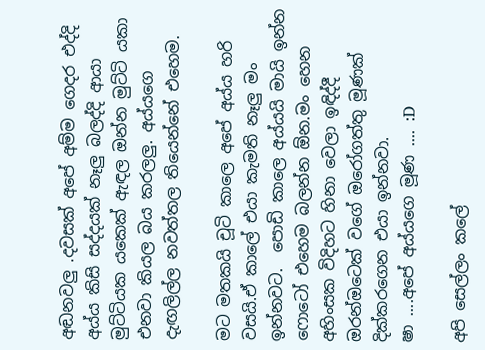අඬනවලු .දවසක් අපේ අම්ම ගෙදර එද්දි අය්ය කිසි සද්දයක් නෑලු බලද්දි ආයා මුට්ටියක යකෙක් ඇඳල ඔන්න මුට්ටි යකා එනවා කියල බය කරලලු. අය්යගෙ දැඟලිල්ල නවත්තල තියෙන්නේ එහෙම.

මට මතකයි චූටි කාලෙ අපේ අය්ය හරි වසයි.ඒ කාලේ එයා කැමති නෑලු මං ඉන්නවට.  පොඩි කාලෙ අය්යයි මායි ඉන්න ෆොටෝ එහෙම බලන්න ඕන.මං හෙන අහිංසක විදිහට හිනා වෙලා ඉඳිද්දී ඔරන්ඔටෙක් වගේ ඔරෝගත්තු මූණක් දික්කරගෙන එයා ඉන්නවා.
ෂා ....අපේ අය්යගෙ මූණ .... :D

අපි සෙල්ලං කලේ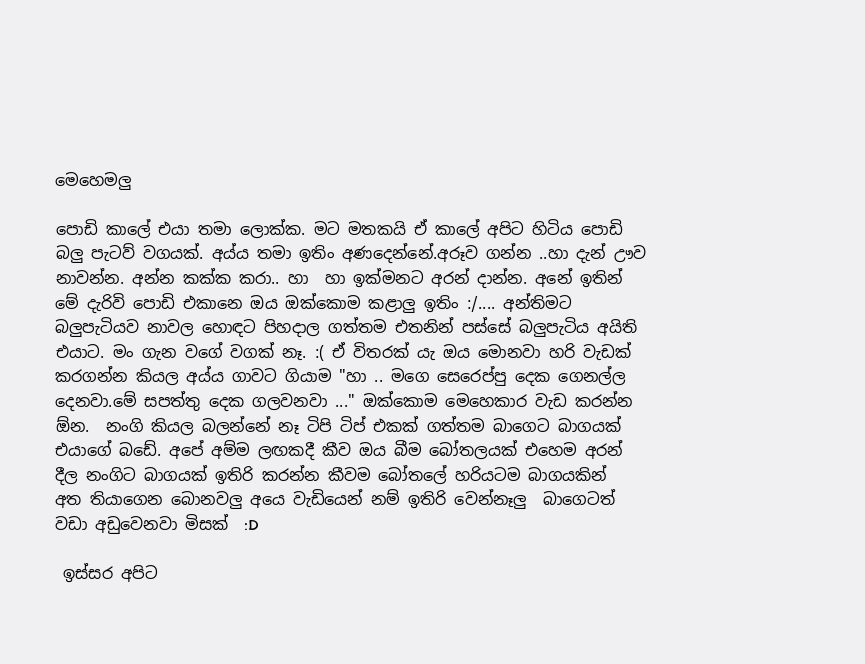මෙහෙමලු

පොඩි කාලේ එයා තමා ලොක්ක. මට මතකයි ඒ කාලේ අපිට හිටිය පොඩි බලු පැටව් වගයක්. අය්ය තමා ඉතිං අණදෙන්නේ.අරූව ගන්න ..හා දැන් ඌව නාවන්න. අන්න කක්ක කරා.. හා  හා ඉක්මනට අරන් දාන්න. අනේ ඉතින් මේ දැරිවි පොඩි එකානෙ ඔය ඔක්කොම කළාලු ඉතිං :/.... අන්තිමට බලුපැටියව නාවල හොඳට පිහදාල ගත්තම එතනින් පස්සේ බලුපැටිය අයිති එයාට. මං ගැන වගේ වගක් නෑ. :( ඒ විතරක් යැ ඔය මොනවා හරි වැඩක් කරගන්න කියල අය්ය ගාවට ගියාම "හා .. මගෙ සෙරෙප්පු දෙක ගෙනල්ල දෙනවා.මේ සපත්තු දෙක ගලවනවා ..." ඔක්කොම මෙහෙකාර වැඩ කරන්න ඕන.  නංගි කියල බලන්නේ නෑ ටිපි ටිප් එකක් ගත්තම බාගෙට බාගයක් එයාගේ බඩේ. අපේ අම්ම ලඟකදී කීව ඔය බීම බෝතලයක් එහෙම අරන් දීල නංගිට බාගයක් ඉතිරි කරන්න කීවම බෝතලේ හරියටම බාගයකින්  අත තියාගෙන බොනවලු අයෙ වැඩියෙන් නම් ඉතිරි වෙන්නෑලු  බාගෙටත් වඩා අඩුවෙනවා මිසක්  :D

 ඉස්සර අපිට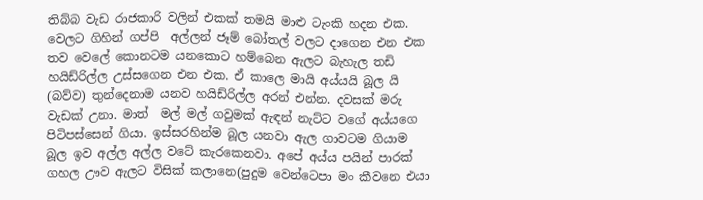තිබ්බ වැඩ රාජකාරි වලින් එකක් තමයි මාළු ටැංකි හදන එක. වෙලට ගිහින් ගප්පි  අල්ලන් ජෑම් බෝතල් වලට දාගෙන එන එක තව වෙලේ කොනටම යනකොට හම්බෙන ඇලට බැහැල තඩි හයිඩ්රිල්ල උස්සගෙන එන එක. ඒ කාලෙ මායි අය්යයි බූල යි (බව්ව) තුන්දෙනාම යනව හයිඩ්රිල්ල අරන් එන්න. දවසක් මරු වැඩක් උනා. මාත්  මල් මල් ගවුමක් ඇඳන් නැට්ට වගේ අය්යගෙ පිටිපස්සෙන් ගියා. ඉස්සරහින්ම බූල යනවා ඇල ගාවටම ගියාම බූල ඉව අල්ල අල්ල වටේ කැරකෙනවා. අපේ අය්ය පයින් පාරක් ගහල ඌව ඇලට විසික් කලානෙ(පුදුම වෙන්ටෙපා මං කීවනෙ එයා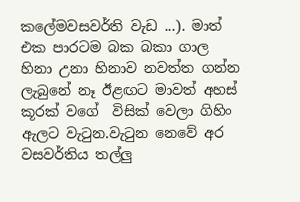කලේමවසවර්ති වැඩ ...). මාත් එක පාරටම බක බකා ගාල හිනා උනා හිනාව නවත්ත ගන්න ලැබුනේ නෑ ඊළඟට මාවත් අහස් කූරක් වගේ  විසික් වෙලා ගිහිං ඇලට වැටුන.වැටුන නෙවේ අර වසවර්තිය තල්ලු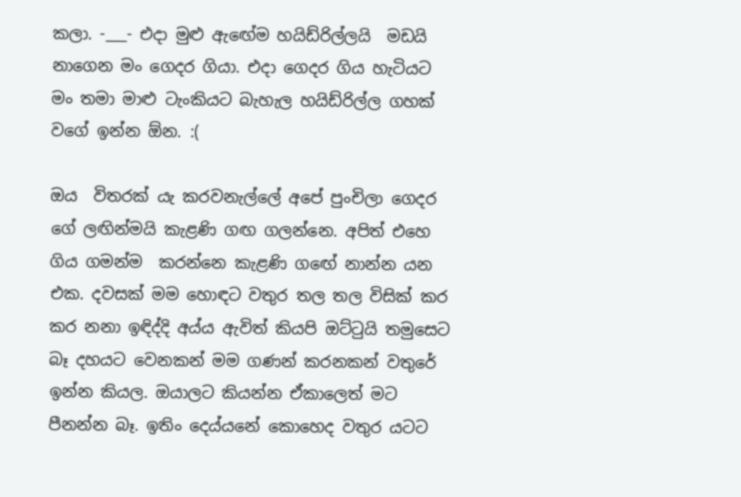කලා. -___- එදා මුළු ඇඟේම හයිඩ්රිල්ලයි  මඩයි  නාගෙන මං ගෙදර ගියා. එදා ගෙදර ගිය හැටියට මං තමා මාළු ටැංකියට බැහැල හයිඩ්රිල්ල ගහක් වගේ ඉන්න ඕන. :(

ඔය  විතරක් යැ කරවනැල්ලේ අපේ පුංචිලා ගෙදර ගේ ලඟින්මයි කැළණි ගඟ ගලන්නෙ. අපිත් එහෙ ගිය ගමන්ම  කරන්නෙ කැළණි ගඟේ නාන්න යන එක. දවසක් මම හොඳට වතුර තල තල විසික් කර කර නනා ඉඳිද්දි අය්ය ඇවිත් කියපි ඔට්ටුයි තමුසෙට බෑ දහයට වෙනකන් මම ගණන් කරනකන් වතුරේ ඉන්න කියල. ඔයාලට කියන්න ඒකාලෙත් මට පීනන්න බෑ. ඉතිං දෙය්යනේ කොහෙද වතුර යටට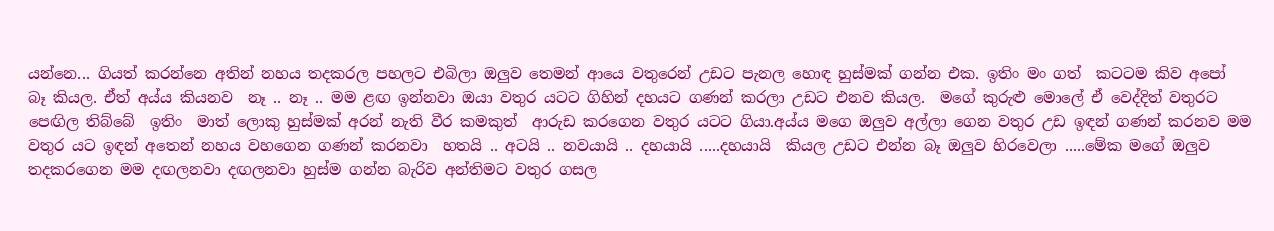යන්නෙ... ගියත් කරන්නෙ අතින් නහය තදකරල පහලට එබිලා ඔලුව තෙමන් ආයෙ වතුරෙන් උඩට පැනල හොඳ හුස්මක් ගන්න එක. ඉතිං මං ගත්  කටටම කිව අපෝ  බෑ කියල. ඒත් අය්ය කියනව  නෑ .. නෑ .. මම ළඟ ඉන්නවා ඔයා වතුර යටට ගිහින් දහයට ගණන් කරලා උඩට එනව කියල.  මගේ කුරුළු මොලේ ඒ වෙද්දිත් වතුරට පෙඟිල තිබ්බේ  ඉතිං  මාත් ලොකු හුස්මක් අරන් නැති වීර කමකුත්  ආරුඩ කරගෙන වතුර යටට ගියා.අය්ය මගෙ ඔලුව අල්ලා ගෙන වතුර උඩ ඉඳන් ගණන් කරනව මම වතුර යට ඉඳන් අතෙන් නහය වහගෙන ගණන් කරනවා  හතයි .. අටයි .. නවයායි .. දහයායි .....දහයායි  කියල උඩට එන්න බෑ ඔලුව හිරවෙලා .....මේක මගේ ඔලුව තදකරගෙන මම දඟලනවා දඟලනවා හුස්ම ගන්න බැරිව අන්තිමට වතුර ගසල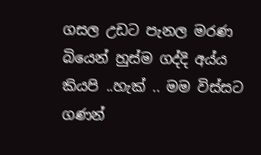ගසල උඩට පැනල මරණ බියෙන් හුස්ම ගද්දි අය්ය කියපි ..හැක් .. මම විස්සට ගණන්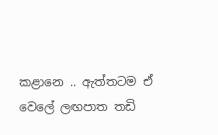කළානෙ .. ඇත්තටම ඒ වෙලේ ලඟපාත තඩි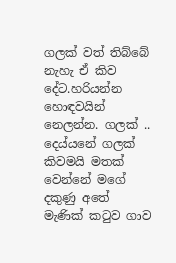ගලක් වත් තිබ්බේ නැහැ ඒ කිව දේට.හරියන්න හොඳවයින් නෙලන්න. ගලක් .. දෙය්යනේ ගලක් කිවමයි මතක් වෙන්නේ මගේ දකුණු අතේ මැණික් කටුව ගාව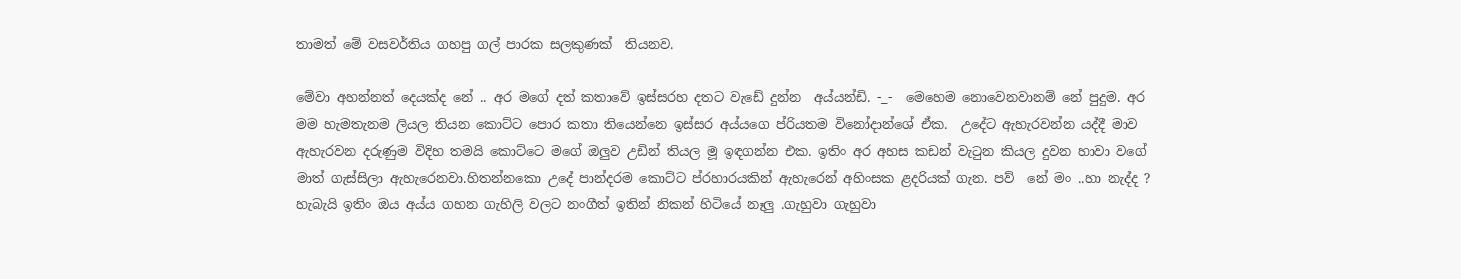තාමත් මේ වසවර්තිය ගහපු ගල් පාරක සලකුණක්  තියනව.

මේවා අහන්නත් දෙයක්ද නේ .. අර මගේ දත් කතාවේ ඉස්සරහ දතට වැඩේ දුන්න  අය්යන්ඩි. -_-  මෙහෙම නොවෙනවානම් නේ පුදුම. අර මම හැමතැනම ලියල තියන කොට්ට පොර කතා තියෙන්නෙ ඉස්සර අය්යගෙ ප්රියතම විනෝදාන්ශේ ඒක.  උදේට ඇහැරවන්න යද්දී මාව ඇහැරවන දරුණුම විදිහ තමයි කොට්ටෙ මගේ ඔලුව උඩින් තියල මූ ඉඳගන්න එක. ඉතිං අර අහස කඩන් වැටුන කියල දුවන හාවා වගේ මාත් ගැස්සිලා ඇහැරෙනවා.හිතන්නකො උදේ පාන්දරම කොට්ට ප්රහාරයකින් ඇහැරෙන් අහිංසක ළදරියක් ගැන. පව්  නේ මං ..හා නැද්ද ? හැබැයි ඉතිං ඔය අය්ය ගහන ගැහිලි වලට නංගීත් ඉතින් නිකන් හිටියේ නෑලු .ගැහුවා ගැහුවා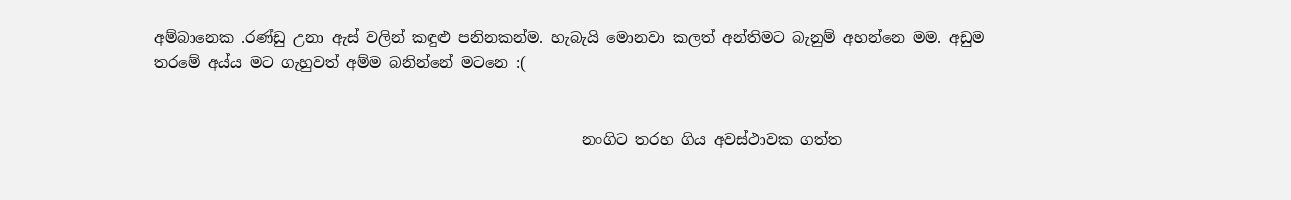අම්බානෙක .රණ්ඩු උනා ඇස් වලින් කඳුළු පනිනකන්ම. හැබැයි මොනවා කලත් අන්තිමට බැනුම් අහන්නෙ මම. අඩුම තරමේ අය්ය මට ගැහුවත් අම්ම බනින්නේ මටනෙ :(


                                                         නංගිට තරහ ගිය අවස්ථාවක ගත්ත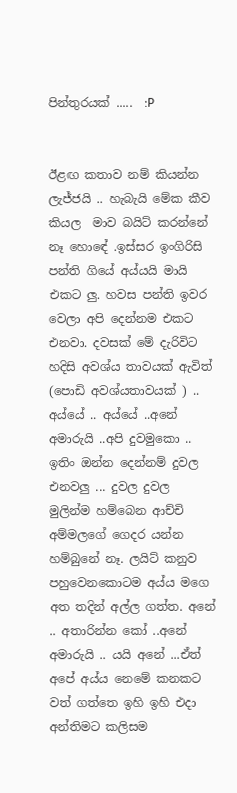පින්තුරයක් .....  :P


ඊළඟ කතාව නම් කියන්න ලැජ්ජයි .. හැබැයි මේක කීව කියල  මාව බයිට් කරන්නේ නෑ හොඳේ .ඉස්සර ඉංගිරිසි පන්ති ගියේ අය්යයි මායි එකට ලු. හවස පන්ති ඉවර වෙලා අපි දෙන්නම එකට එනවා. දවසක් මේ දැරිවිට හදිසි අවශ්ය තාවයක් ඇවිත් (පොඩි අවශ්යතාවයක් ) .. අය්යේ .. අය්යේ ..අනේ අමාරුයි ..අපි දුවමුකො .. ඉතිං ඔන්න දෙන්නම් දුවල එනවලු ... දුවල දුවල මුලින්ම හම්බෙන ආච්චි අම්මලගේ ගෙදර යන්න හම්බුනේ නෑ. ලයිට් කනුව පහුවෙනකොටම අය්ය මගෙ අත තදින් අල්ල ගත්ත. අනේ .. අතාරින්න කෝ ..අනේ අමාරුයි .. යයි අනේ ...ඒත් අපේ අය්ය නෙමේ කනකට වත් ගත්තෙ ඉහි ඉහි එදා අන්තිමට කලිසම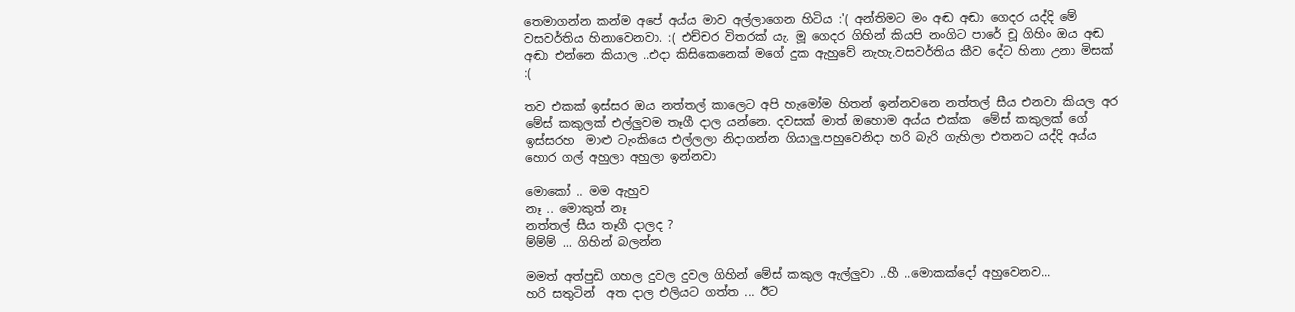තෙමාගන්න කන්ම අපේ අය්ය මාව අල්ලාගෙන හිටිය :'( අන්තිමට මං අඬ අඬා ගෙදර යද්දි මේ වසවර්තිය හිනාවෙනවා. :( එච්චර විතරක් යැ. මූ ගෙදර ගිහින් කියපි නංගිට පාරේ චූ ගිහිං ඔය අඬ අඬා එන්නෙ කියාල ..එදා කිසිකෙනෙක් මගේ දුක ඇහුවේ නැහැ.වසවර්තිය කීව දේට හිනා උනා මිසක් :(

තව එකක් ඉස්සර ඔය නත්තල් කාලෙට අපි හැමෝම හිතන් ඉන්නවනෙ නත්තල් සීය එනවා කියල අර මේස් කකුලක් එල්ලුවම තෑගී දාල යන්නෙ. දවසක් මාත් ඔහොම අය්ය එක්ක  මේස් කකුලක් ගේ ඉස්සරහ  මාළු ටැංකියෙ එල්ලලා නිදාගන්න ගියාලු.පහුවෙනිදා හරි බැරි ගැහිලා එතනට යද්දි අය්ය හොර ගල් අහුලා අහුලා ඉන්නවා

මොකෝ .. මම ඇහුව
නෑ .. මොකුත් නෑ
නත්තල් සීය තෑගී දාලද ?
ම්ම්ම් ... ගිහින් බලන්න

මමත් අත්පුඩි ගහල දුවල දුවල ගිහින් මේස් කකුල ඇල්ලුවා ..හී ..මොකක්දෝ අහුවෙනව...
හරි සතුටින්  අත දාල එලියට ගත්ත ... ඊට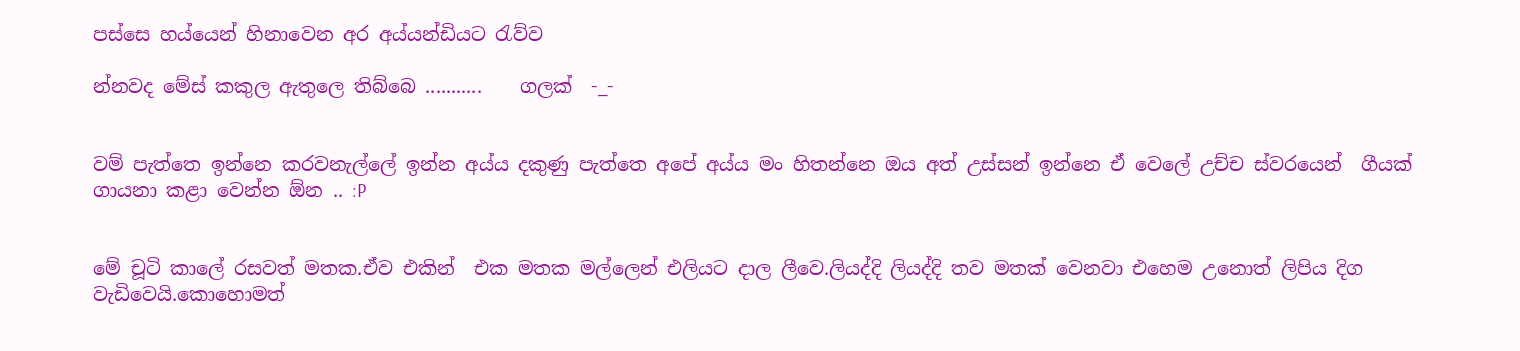පස්සෙ හය්යෙන් හිනාවෙන අර අය්යන්ඩියට රැව්ව

න්නවද මේස් කකුල ඇතුලෙ තිබ්බෙ ...........    ගලක්  -_-


වම් පැත්තෙ ඉන්නෙ කරවනැල්ලේ ඉන්න අය්ය දකුණු පැත්තෙ අපේ අය්ය මං හිතන්නෙ ඔය අත් උස්සන් ඉන්නෙ ඒ වෙලේ උච්ච ස්වරයෙන්  ගීයක් ගායනා කළා වෙන්න ඕන .. :P


මේ චූටි කාලේ රසවත් මතක.ඒව එකින්  එක මතක මල්ලෙන් එලියට දාල ලීවෙ.ලියද්දි ලියද්දි තව මතක් වෙනවා එහෙම උනොත් ලිපිය දිග වැඩිවෙයි.කොහොමත්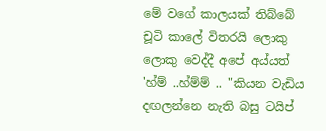මේ වගේ කාලයක් තිබ්බේ චූටි කාලේ විතරයි ලොකු ලොකු වෙද්දී අපේ අය්යත් 'හ්ම් ..හ්ම්ම් .. "කියන වැඩිය දඟලන්නෙ නැති බසු ටයිප්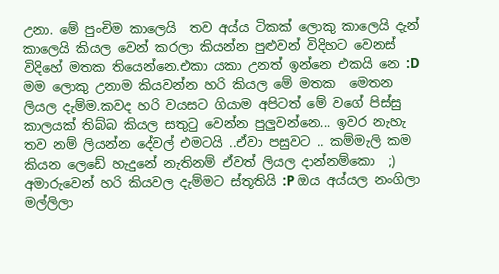උනා. මේ පුංචිම කාලෙයි  තව අය්ය ටිකක් ලොකු කාලෙයි දැන් කාලෙයි කියල වෙන් කරලා කියන්න පුළුවන් විදිහට වෙනස් විදිහේ මතක තියෙන්නෙ.එකා යකා උනත් ඉන්නෙ එකයි නෙ :D මම ලොකු උනාම කියවන්න හරි කියල මේ මතක  මෙතන ලියල දැම්ම.කවද හරි වයසට ගියාම අපිටත් මේ වගේ පිස්සු කාලයක් තිබ්බ කියල සතුටු වෙන්න පුලුවන්නෙ... ඉවර නැහැ තව නම් ලියන්න දේවල් එමටයි ..ඒවා පසුවට .. කම්මැලි කම කියන ලෙඩේ හැදුනේ නැතිනම් ඒවත් ලියල දාන්නම්කො  ;)  අමාරුවෙන් හරි කියවල දැම්මට ස්තූතියි :P ඔය අය්යල නංගිලා මල්ලිලා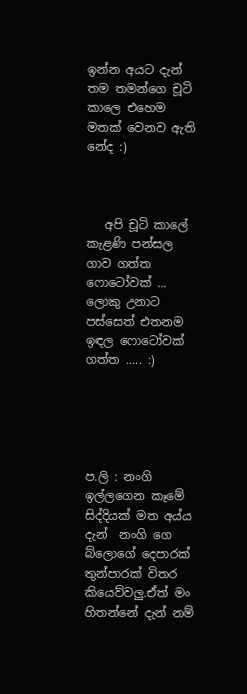ඉන්න අයට දැන් තම තමන්ගෙ චූටි කාලෙ එහෙම මතක් වෙනව ඇති නේද :)



   අපි චූටි කාලේ කැළණි පන්සල ගාව ගත්ත ෆොටෝවක් ... ලොකු උනාට පස්සෙත් එතනම ඉඳල ෆොටෝවක් ගත්ත ..... :)





ප.ලි : නංගි ඉල්ලගෙන කෑමේ සිද්දියක් මත අය්ය දැන්  නංගි ගෙ බ්ලොගේ දෙපාරක් තුන්පාරක් විතර කියෙව්වලු.ඒත් මං හිතන්නේ දැන් නම්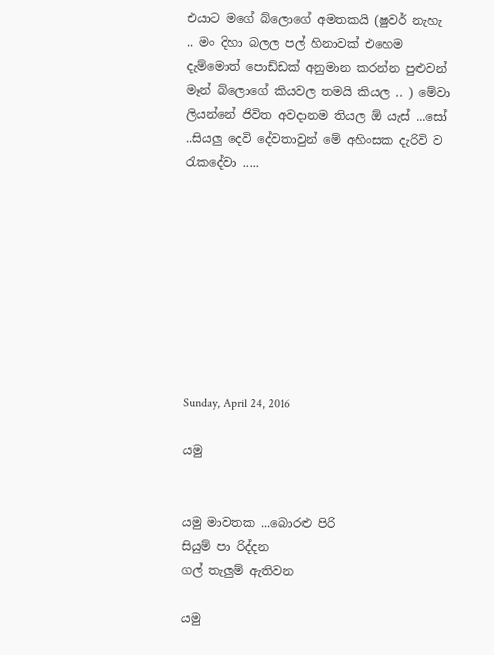එයාට මගේ බ්ලොගේ අමතකයි (ෂුවර් නැහැ .. මං දිහා බලල පල් හිනාවක් එහෙම දැම්මොත් පොඩ්ඩක් අනුමාන කරන්න පුළුවන් මෑන් බ්ලොගේ කියවල තමයි කියල .. ) මේවා ලියන්නේ ජිවිත අවදානම තියල ඕ යැස් ...සෝ ..සියලු දෙවි දේවතාවුන් මේ අහිංසක දැරිවි ව  රැකදේවා .....









Sunday, April 24, 2016

යමු


යමු මාවතක ...බොරළු පිරි
සියුම් පා රිද්දන
ගල් තැලුම් ඇතිවන

යමු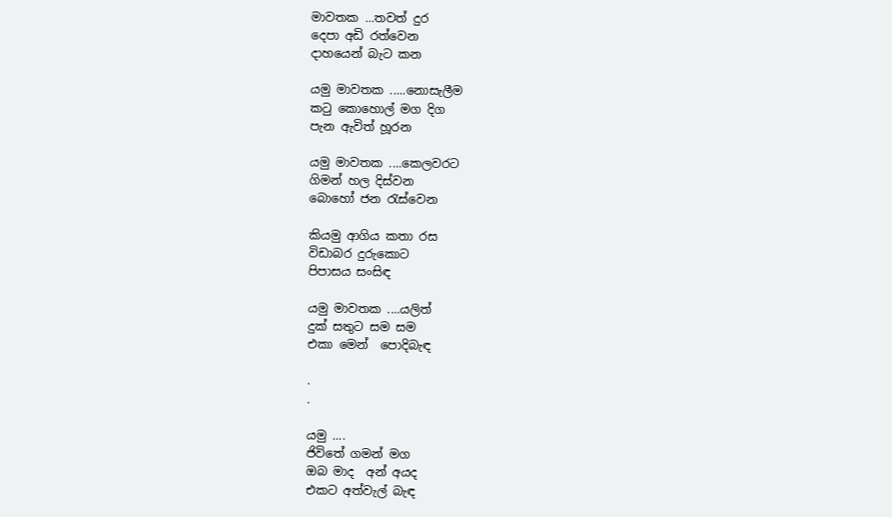මාවතක ...තවත් දුර
දෙපා අඩි රත්වෙන
දාහයෙන් බැට කන

යමු මාවතක .....නොසැලීම
කටු කොහොල් මග දිග
පැන ඇවිත් හූරන

යමු මාවතක ....කෙලවරට
ගිමන් හල දිස්වන
බොහෝ ජන රැස්වෙන

කියමු ආගිය කතා රස
විඩාබර දුරුකොට
පිපාසය සංසිඳ

යමු මාවතක ....යලිත්
දුක් සතුට සම සම
එකා මෙන්  පොදිබැඳ

.
.

යමු ....
ජිවිතේ ගමන් මග
ඔබ මාද  අන් අයද
එකට අත්වැල් බැඳ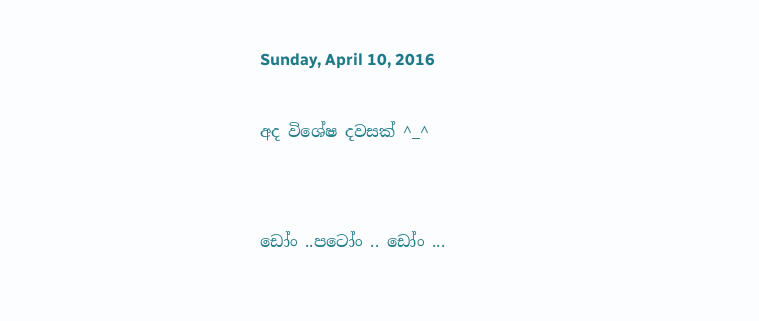Sunday, April 10, 2016

අද විශේෂ දවසක් ^_^


ඩෝං ..පටෝං .. ඩෝං ...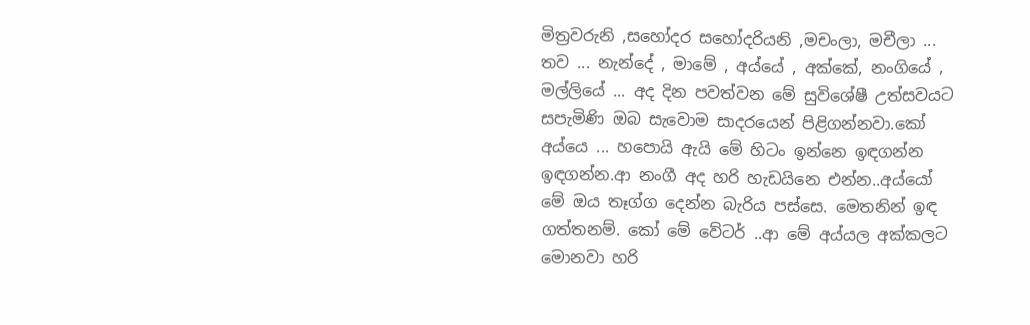මිත්‍රවරුනි ,සහෝදර සහෝදරියනි ,මචංලා, මචීලා ... තව ... නැන්දේ , මාමේ , අය්යේ , අක්කේ, නංගියේ , මල්ලියේ ... අද දින පවත්වන මේ සුවිශේෂී උත්සවයට සපැමිණි ඔබ සැවොම සාදරයෙන් පිළිගන්නවා.කෝ අය්යෙ ... හපොයි ඇයි මේ හිටං ඉන්නෙ ඉඳගන්න ඉඳගන්න.ආ නංගී අද හරි හැඩයිනෙ එන්න..අය්යෝ මේ ඔය තෑග්ග දෙන්න බැරිය පස්සෙ. මෙතනින් ඉඳ ගත්තනම්. කෝ මේ වේටර් ..ආ මේ අය්යල අක්කලට මොනවා හරි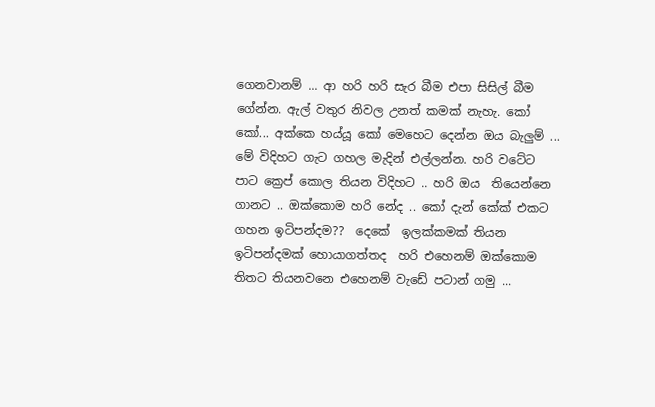ගෙනවානම් ... ආ හරි හරි සැර බීම එපා සිසිල් බීම ගේන්න. ඇල් වතුර නිවල උනත් කමක් නැහැ. කෝ කෝ... අක්කෙ හය්යූ කෝ මෙහෙට දෙන්න ඔය බැලුම් ... මේ විදිහට ගැට ගහල මැදින් එල්ලන්න. හරි වටේට පාට ක්‍රෙප් කොල තියන විදිහට .. හරි ඔය  තියෙන්නෙ ගානට .. ඔක්කොම හරි නේද .. කෝ දැන් කේක් එකට ගහන ඉටිපන්දම??  දෙකේ  ඉලක්කමක් තියන ඉටිපන්දමක් හොයාගත්තද  හරි එහෙනම් ඔක්කොම තිතට තියනවනෙ එහෙනම් වැඩේ පටාන් ගමු ...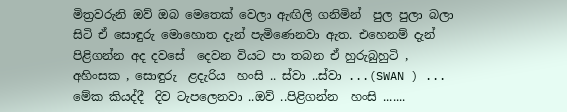මිත්‍රවරුනි ඔව් ඔබ මෙතෙක් වෙලා ඇඟිලි ගනිමින්  පුල පුලා බලා සිටි ඒ සොඳුරු මොහොත දැන් පැමිණෙනවා ඇත. එහෙනම් දැන් පිළිගන්න අද දවසේ  දෙවන වියට පා තබන ඒ හුරුබුහුටි , අහිංසක , සොඳුරු  ළදැරිය  හංසි .. ස්වා ..ස්වා ...(SWAN ) ... මේක කියද්දී  දිව ටැපලෙනවා ..ඔව් ..පිළිගන්න  හංසි .......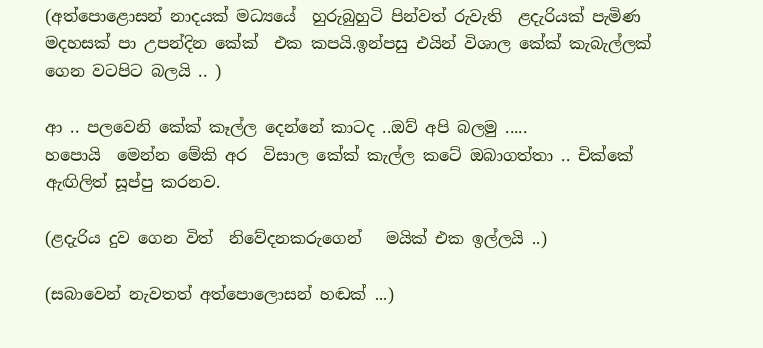(අත්පොළොසන් නාදයක් මධ්‍යයේ  හුරුබුහුටි පින්වත් රුවැති  ළදැරියක් පැමිණ  මදහසක් පා උපන්දින කේක්  එක කපයි.ඉන්පසු එයින් විශාල කේක් කැබැල්ලක් ගෙන වටපිට බලයි .. )

ආ .. පලවෙනි කේක් කෑල්ල දෙන්නේ කාටද ..ඔව් අපි බලමු .....
හපොයි  මෙන්න මේකි අර  විසාල කේක් කැල්ල කටේ ඔබාගත්තා .. චික්කේ  ඇඟිලිත් සූප්පු කරනව.

(ළදැරිය දුව ගෙන විත්  නිවේදනකරුගෙන්   මයික් එක ඉල්ලයි ..)

(සබාවෙන් නැවතත් අත්පොලොසන් හඬක් ...)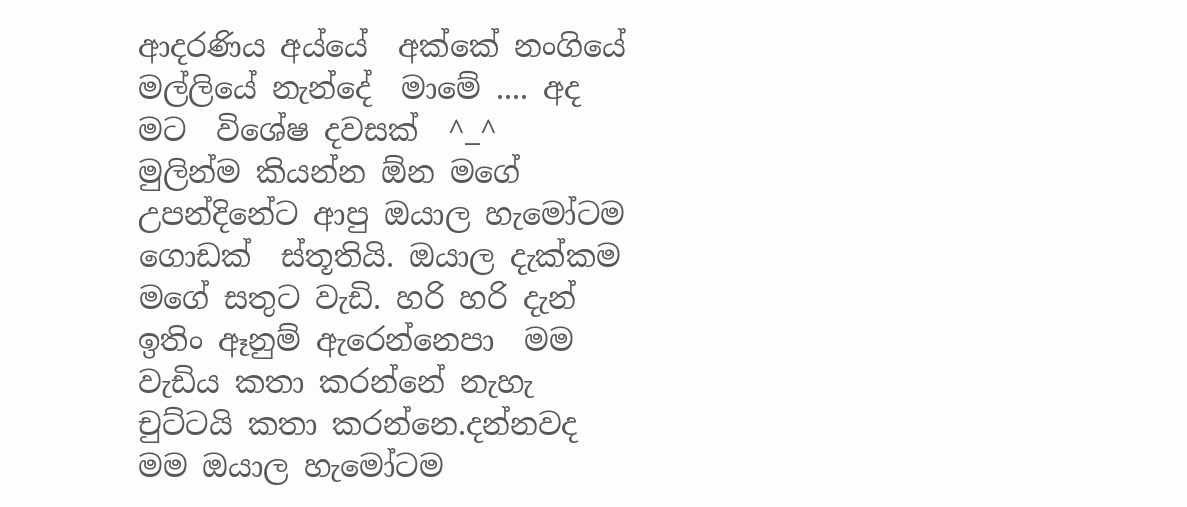ආදරණිය අය්යේ  අක්කේ නංගියේ මල්ලියේ නැන්දේ  මාමේ .... අද  මට  විශේෂ දවසක්  ^_^   මුලින්ම කියන්න ඕන මගේ උපන්දිනේට ආපු ඔයාල හැමෝටම ගොඩක්  ස්තූතියි. ඔයාල දැක්කම මගේ සතුට වැඩි. හරි හරි දැන් ඉතිං ඈනුම් ඇරෙන්නෙපා  මම වැඩිය කතා කරන්නේ නැහැ චුට්ටයි කතා කරන්නෙ.දන්නවද මම ඔයාල හැමෝටම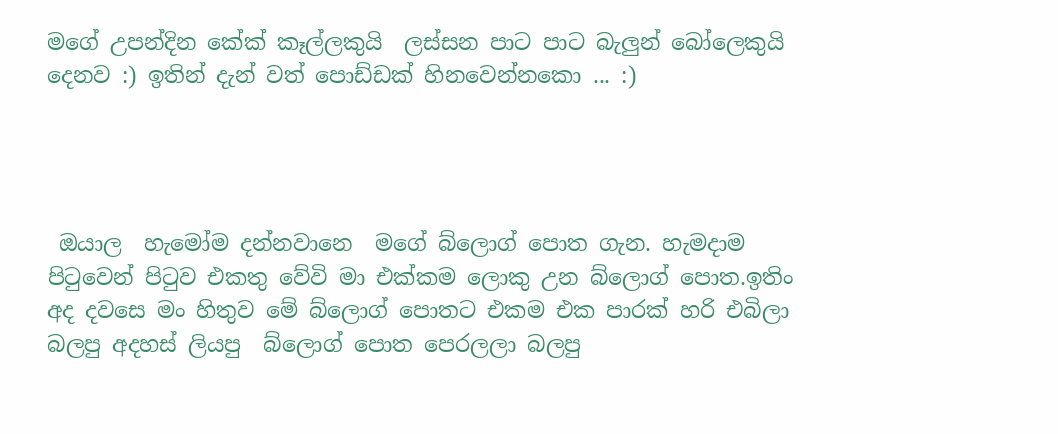මගේ උපන්දින කේක් කෑල්ලකුයි  ලස්සන පාට පාට බැලුන් බෝලෙකුයි දෙනව :) ඉතින් දැන් වත් පොඩ්ඩක් හිනවෙන්නකො ... :)




 ඔයාල  හැමෝම දන්නවානෙ  මගේ බ්ලොග් පොත ගැන. හැමදාම පිටුවෙන් පිටුව එකතු වේවි මා එක්කම ලොකු උන බ්ලොග් පොත.ඉතිං අද දවසෙ මං හිතුව මේ බ්ලොග් පොතට එකම එක පාරක් හරි එබිලා බලපු අදහස් ලියපු  බ්ලොග් පොත පෙරලලා බලපු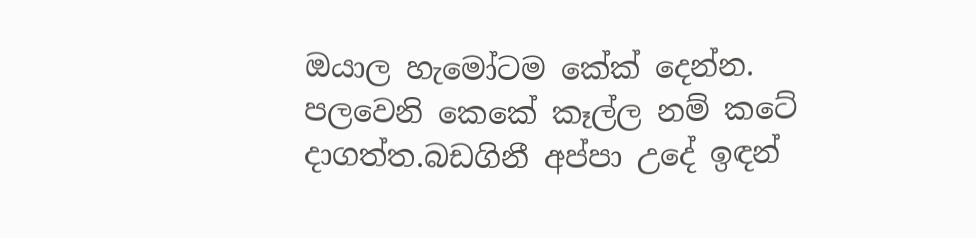ඔයාල හැමෝටම කේක් දෙන්න. පලවෙනි කෙකේ කෑල්ල නම් කටේ දාගත්ත.බඩගිනී අප්පා උදේ ඉඳන්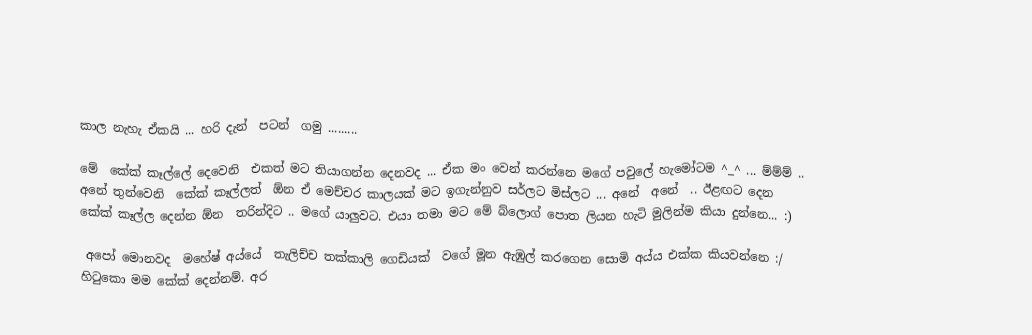කාල නැහැ ඒකයි ... හරි දැන්  පටන්  ගමු .........

මේ  කේක් කෑල්ලේ දෙවෙනි  එකත් මට තියාගන්න දෙනවද ... ඒක මං වෙන් කරන්නෙ මගේ පවුලේ හැමෝටම ^_^ ... ම්ම්ම් .. අනේ තුන්වෙනි  කේක් කෑල්ලත්  ඕන ඒ මෙච්චර කාලයක් මට ඉගැන්නුව සර්ලට මිස්ලට ... අනේ  අනේ  .. ඊළඟට දෙන කේක් කෑල්ල දෙන්න ඕන  තරින්දිට .. මගේ යාලුවට. එයා තමා මට මේ බ්ලොග් පොත ලියන හැටි මුලින්ම කියා දුන්නෙ... :)

 අපෝ මොනවද  මහේෂ් අය්යේ  තැලිච්ච තක්කාලි ගෙඩියක්  වගේ මූන ඇඹුල් කරගෙන සොමි අය්ය එක්ක කියවන්නෙ :/ හිටුකො මම කේක් දෙන්නම්. අර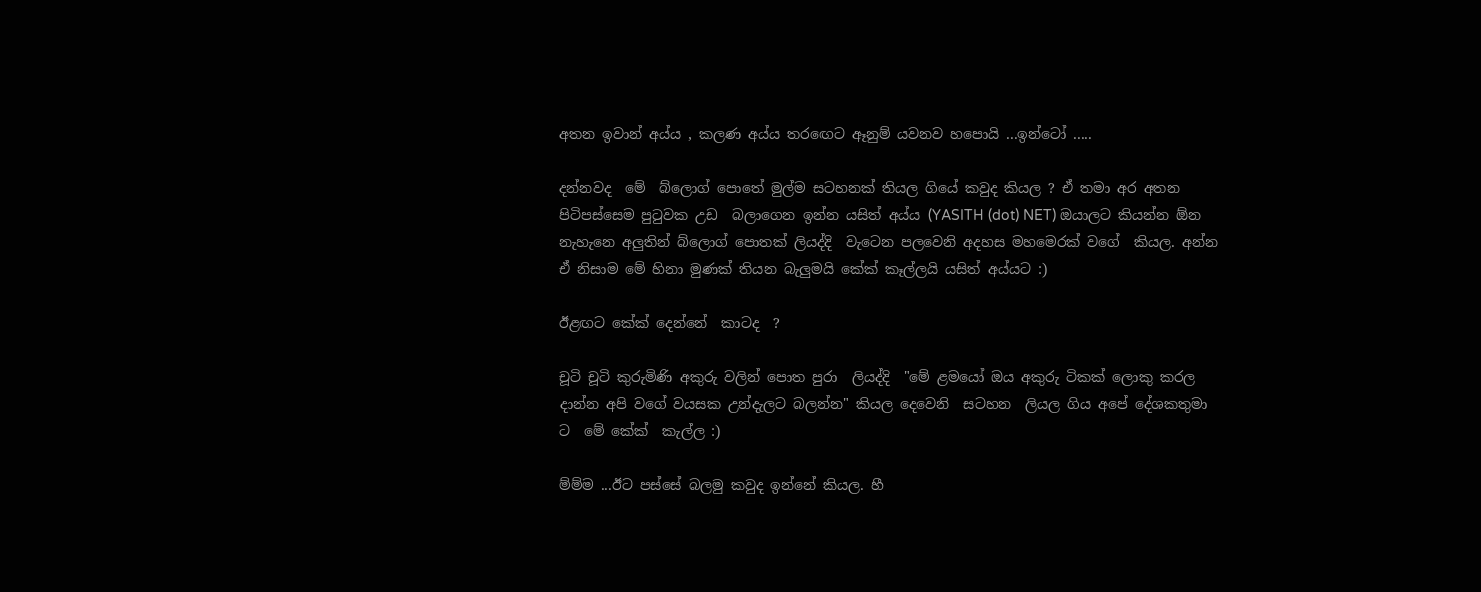අතන ඉවාන් අය්ය , කලණ අය්ය තරඟෙට ඈනුම් යවනව හපොයි ...ඉන්ටෝ .....

දන්නවද  මේ  බ්ලොග් පොතේ මුල්ම සටහනක් තියල ගියේ කවුද කියල ? ඒ තමා අර අතන පිටිපස්සෙම පුටුවක උඩ  බලාගෙන ඉන්න යසිත් අය්ය (YASITH (dot) NET) ඔයාලට කියන්න ඕන නැහැනෙ අලුතින් බ්ලොග් පොතක් ලියද්දි  වැටෙන පලවෙනි අදහස මහමෙරක් වගේ  කියල. අන්න ඒ නිසාම මේ හිනා මුණක් තියන බැලුමයි කේක් කෑල්ලයි යසිත් අය්යට :)

ඊළඟට කේක් දෙන්නේ  කාටද  ?

චූටි චූටි කුරුමිණි අකුරු වලින් පොත පුරා  ලියද්දි  "මේ ළමයෝ ඔය අකුරු ටිකක් ලොකු කරල දාන්න අපි වගේ වයසක උන්දැලට බලන්න" කියල දෙවෙනි  සටහන  ලියල ගිය අපේ දේශකතුමා ට  මේ කේක්  කැල්ල :)

ම්ම්ම ...ඊට පස්සේ බලමු කවුද ඉන්නේ කියල. හී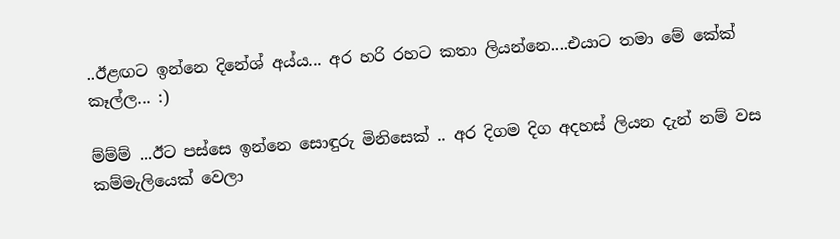..ඊළඟට ඉන්නෙ දිනේශ් අය්ය... අර හරි රහට කතා ලියන්නෙ....එයාට තමා මේ කේක් කෑල්ල... :)

ම්ම්ම් ...ඊට පස්සෙ ඉන්නෙ සොඳුරු මිනිසෙක් .. අර දිගම දිග අදහස් ලියන දැන් නම් වස කම්මැලියෙක් වෙලා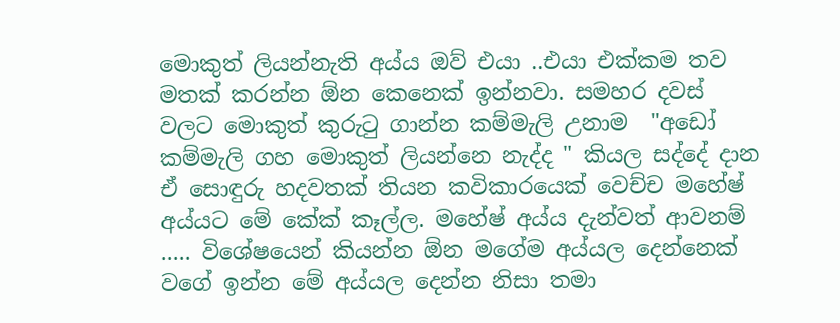මොකුත් ලියන්නැති අය්ය ඔව් එයා ..එයා එක්කම තව මතක් කරන්න ඕන කෙනෙක් ඉන්නවා. සමහර දවස් වලට මොකුත් කුරුටු ගාන්න කම්මැලි උනාම  "අඩෝ කම්මැලි ගහ මොකුත් ලියන්නෙ නැද්ද " කියල සද්දේ දාන ඒ සොඳුරු හදවතක් තියන කවිකාරයෙක් වෙච්ච මහේෂ් අය්යට මේ කේක් කෑල්ල. මහේෂ් අය්ය දැන්වත් ආවනම් ..... විශේෂයෙන් කියන්න ඕන මගේම අය්යල දෙන්නෙක්  වගේ ඉන්න මේ අය්යල දෙන්න නිසා තමා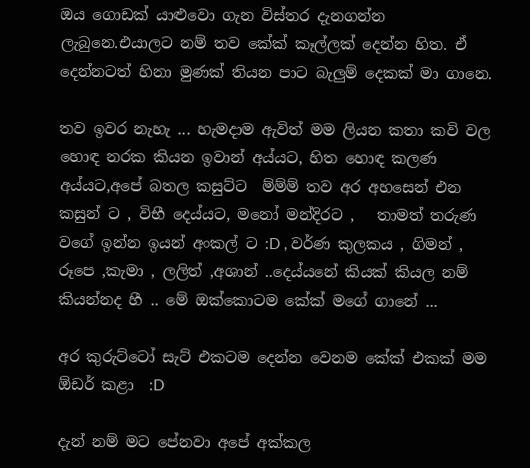ඔය ගොඩක් යාළුවො ගැන විස්තර දැනගන්න ලැබුනෙ.එයාලට නම් තව කේක් කෑල්ලක් දෙන්න හිත. ඒ දෙන්නටත් හිනා මුණක් තියන පාට බැලුම් දෙකක් මා ගානෙ.

තව ඉවර නැහැ ... හැමදාම ඇවිත් මම ලියන කතා කවි වල හොඳ නරක කියන ඉවාන් අය්යට, හිත හොඳ කලණ අය්යට,අපේ බතල කසුට්ට  ම්ම්ම් තව අර අහසෙන් එන කසුන් ට , විභී දෙය්යට, මනෝ මන්දිරට ,   තාමත් තරුණ වගේ ඉන්න ඉයන් අංකල් ට :D , වර්ණ කුලකය , ගිමන් , රූපෙ ,කැමා , ලලිත් ,අශාන් ..දෙය්යනේ කියක් කියල නම් කියන්නද හී .. මේ ඔක්කොටම කේක් මගේ ගානේ ...

අර කුරුට්ටෝ සැට් එකටම දෙන්න වෙනම කේක් එකක් මම ඕඩර් කළා  :D

දැන් නම් මට පේනවා අපේ අක්කල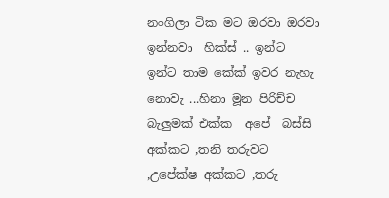නංගිලා ටික මට ඔරවා ඔරවා ඉන්නවා  හික්ස් .. ඉන්ට ඉන්ට තාම කේක් ඉවර නැහැ නොවැ ...හිනා මූන පිරිච්ච බැලුමක් එක්ක  අපේ  බස්සි අක්කට ,තනි තරුවට ,උපේක්ෂ අක්කට ,තරු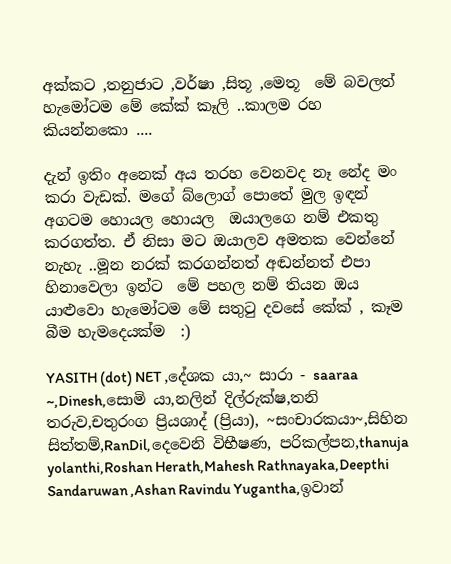අක්කට ,තනුජාට ,වර්ෂා ,සිතූ ,මෙතූ  මේ බවලත් හැමෝටම මේ කේක් කෑලි ..කාලම රහ  කියන්නකො ....

දැන් ඉතිං අනෙක් අය තරහ වෙනවද නෑ නේද මං කරා වැඩක්. මගේ බ්ලොග් පොතේ මුල ඉඳන් අගටම හොයල හොයල  ඔයාලගෙ නම් එකතු කරගත්ත. ඒ නිසා මට ඔයාලව අමතක වෙන්නේ නැහැ ..මූන නරක් කරගන්නත් අඬන්නත් එපා හිනාවෙලා ඉන්ට  මේ පහල නම් තියන ඔය යාළුවො හැමෝටම මේ සතුටු දවසේ කේක් , කෑම බීම හැමදෙයක්ම  :)

YASITH (dot) NET ,දේශක යා,~ සාරා - saaraa ~,Dinesh,සොමි යා,නලින් දිල්රුක්ෂ,තනි තරුව,චතුරංග ප්‍රියශාද් (ප්‍රියා), ~සංචාරකයා~,සිහින සිත්තම්,RanDil,දෙවෙනි විභීෂණ, පරිකල්පන,thanuja yolanthi,Roshan Herath,Mahesh Rathnayaka,Deepthi Sandaruwan ,Ashan Ravindu Yugantha,ඉවාන්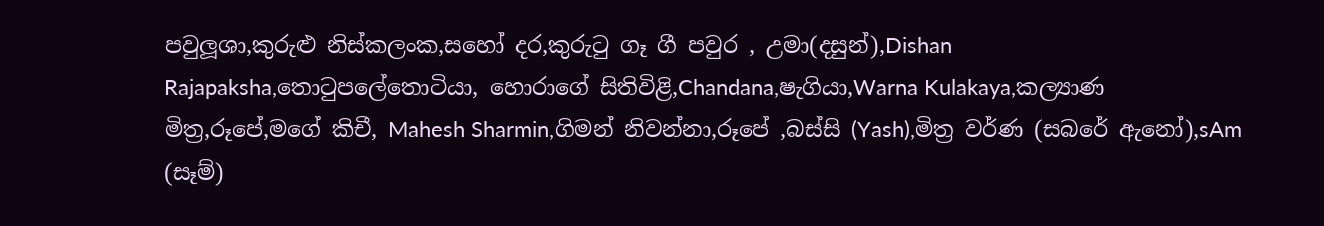පවුලූශා,කුරුළු නිස්කලංක,සහෝ දර,කුරුටු ගෑ ගී පවුර , උමා(දසුන්),Dishan Rajapaksha,තොටුපලේතොටියා, හොරාගේ සිතිවිළි,Chandana,ෂැගියා,Warna Kulakaya,කල්‍යාණ මිත්‍ර,රූපේ,මගේ කිචී, Mahesh Sharmin,ගිමන් නිවන්නා,රූපේ ,බස්සි (Yash),මිත්‍ර වර්ණ (සබරේ ඇනෝ),sAm (සෑම්)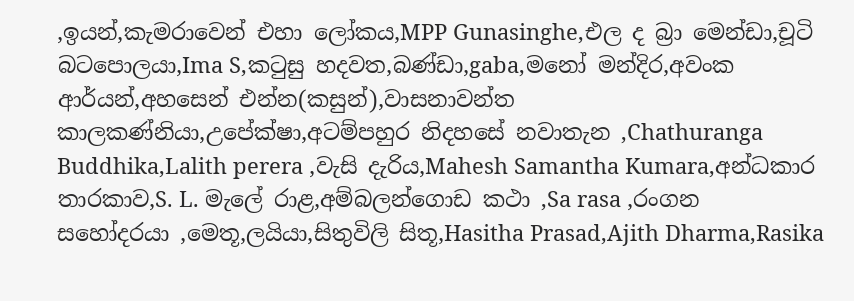,ඉයන්,කැමරාවෙන් එහා ලෝකය,MPP Gunasinghe,එල ද බ්‍රා මෙන්ඩා,චූටි බටපොලයා,Ima S,කටුසු හදවත,බණ්ඩා,gaba,මනෝ මන්දිර,අවංක ආර්යන්,අහසෙන් එන්න(කසුන්),වාසනාවන්ත කාලකණ්නියා,උපේක්ෂා,අටම්පහුර නිදහසේ නවාතැන ,Chathuranga Buddhika,Lalith perera ,වැසි දැරිය,Mahesh Samantha Kumara,අන්ධකාර තාරකාව,S. L. මැලේ රාළ,අම්බලන්ගොඩ කථා ,Sa rasa ,රංගන සහෝදරයා ,මෙතූ,ලයියා,සිතුවිලි සිතූ,Hasitha Prasad,Ajith Dharma,Rasika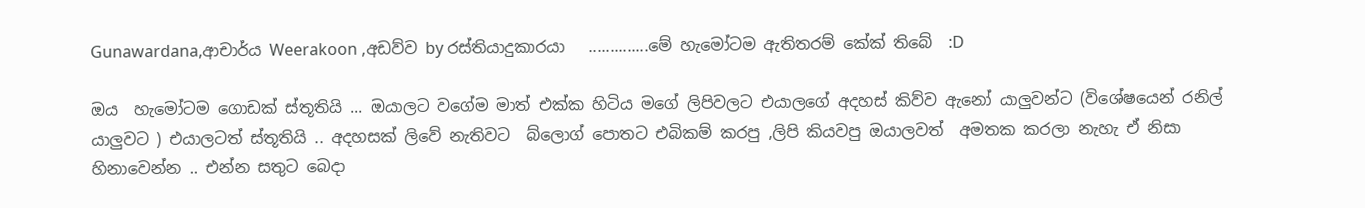Gunawardana,ආචාර්ය Weerakoon ,අඩව්ව by රස්තියාදුකාරයා   ..............මේ හැමෝටම ඇතිතරම් කේක් තිබේ  :D

ඔය  හැමෝටම ගොඩක් ස්තූතියි ... ඔයාලට වගේම මාත් එක්ක හිටිය මගේ ලිපිවලට එයාලගේ අදහස් කිව්ව ඇනෝ යාලුවන්ට (විශේෂයෙන් රනිල් යාලුවට ) එයාලටත් ස්තූතියි .. අදහසක් ලිවේ නැතිවට  බ්ලොග් පොතට එබිකම් කරපු ,ලිපි කියවපු ඔයාලවත්  අමතක කරලා නැහැ ඒ නිසා හිනාවෙන්න .. එන්න සතුට බෙදා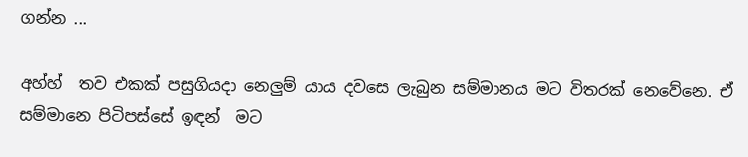ගන්න ...

අහ්හ්  තව එකක් පසුගියදා නෙලුම් යාය දවසෙ ලැබුන සම්මානය මට විතරක් නෙවේනෙ. ඒ සම්මානෙ පිටිපස්සේ ඉඳන්  මට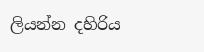ලියන්න දහිරිය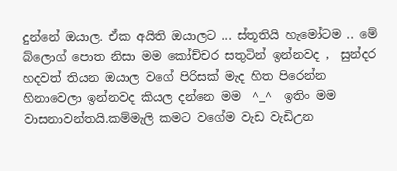දුන්නේ ඔයාල. ඒක අයිති ඔයාලට ... ස්තූතියි හැමෝටම .. මේ බ්ලොග් පොත නිසා මම කෝච්චර සතුටින් ඉන්නවද ,  සුන්දර හදවත් තියන ඔයාල වගේ පිරිසක් මැද හිත පිරෙන්න හිනාවෙලා ඉන්නවද කියල දන්නෙ මම  ^_^  ඉතිං මම වාසනාවන්තයි.කම්මැලි කමට වගේම වැඩ වැඩිඋන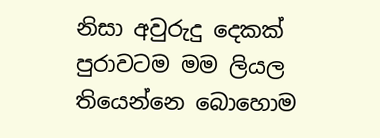නිසා අවුරුදු දෙකක් පුරාවටම මම ලියල තියෙන්නෙ බොහොම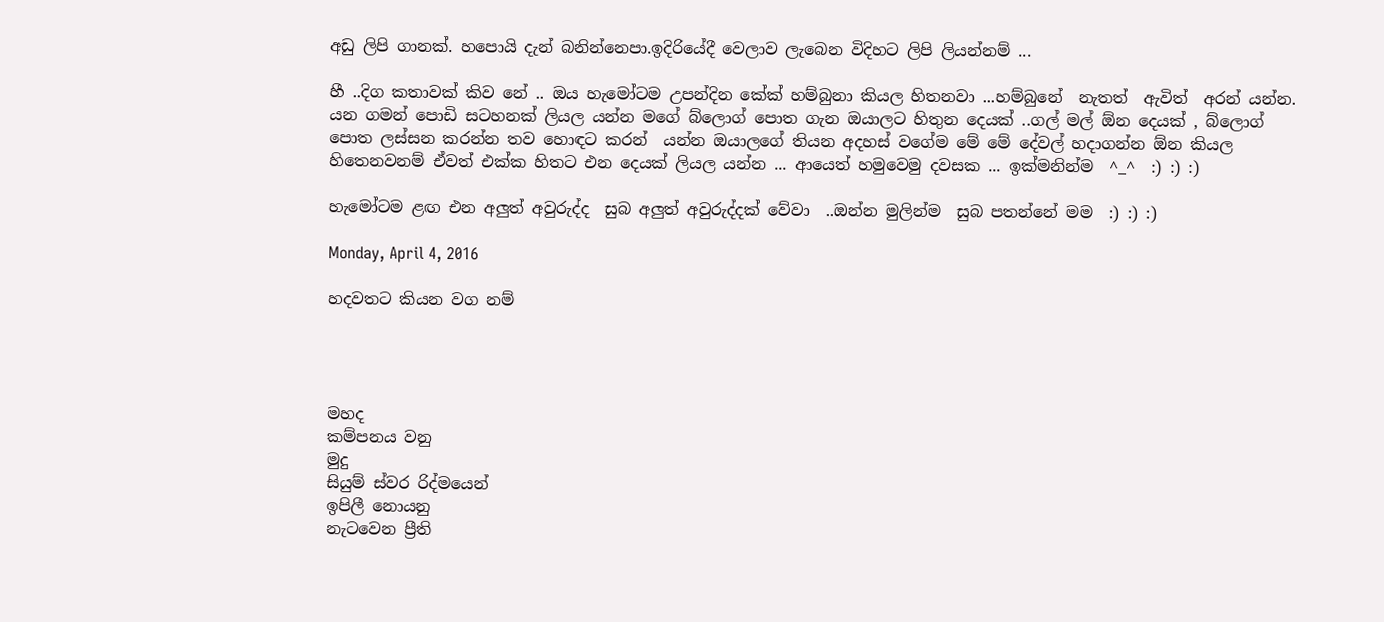අඩු ලිපි ගානක්. හපොයි දැන් බනින්නෙපා.ඉදිරියේදී වෙලාව ලැබෙන විදිහට ලිපි ලියන්නම් ...

හී ..දිග කතාවක් කිව නේ .. ඔය හැමෝටම උපන්දින කේක් හම්බුනා කියල හිතනවා ...හම්බුනේ  නැතත්  ඇවිත්  අරන් යන්න. යන ගමන් පොඩි සටහනක් ලියල යන්න මගේ බ්ලොග් පොත ගැන ඔයාලට හිතුන දෙයක් ..ගල් මල් ඕන දෙයක් , බ්ලොග් පොත ලස්සන කරන්න තව හොඳට කරන්  යන්න ඔයාලගේ තියන අදහස් වගේම මේ මේ දේවල් හදාගන්න ඕන කියල හිතෙනවනම් ඒවත් එක්ක හිතට එන දෙයක් ලියල යන්න ... ආයෙත් හමුවෙමු දවසක ... ඉක්මනින්ම  ^_^  :) :) :)

හැමෝටම ළඟ එන අලුත් අවුරුද්ද  සුබ අලුත් අවුරුද්දක් වේවා  ..ඔන්න මුලින්ම  සුබ පතන්නේ මම  :) :) :)

Monday, April 4, 2016

හදවතට කියන වග නම්




මහද
කම්පනය වනු
මුදු
සියුම් ස්වර රිද්මයෙන්
ඉපිලී නොයනු
නැටවෙන ප්‍රීති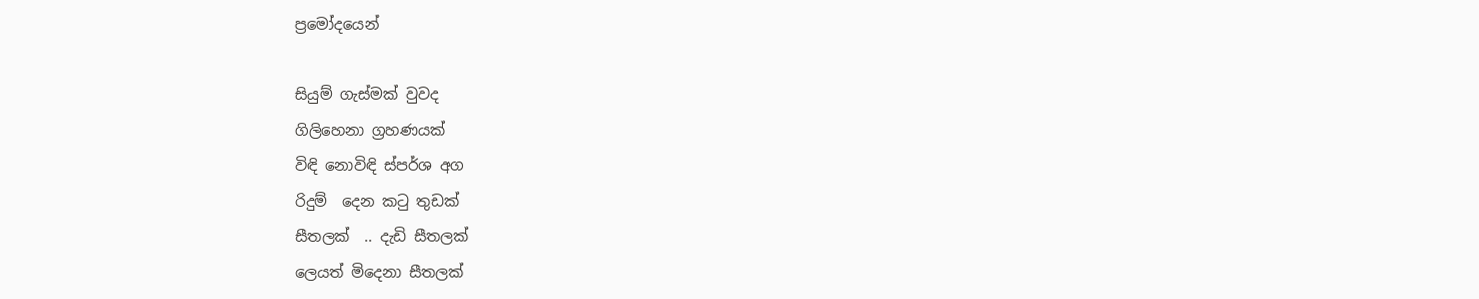ප්‍රමෝදයෙන්

සියුම් ගැස්මක් වුවද
ගිලිහෙනා ග්‍රහණයක්
විඳි නොවිඳි ස්පර්ශ අග
රිදුම්  දෙන කටු තුඩක්
සීතලක්  .. දැඩි සීතලක්
ලෙයත් මිදෙනා සීතලක්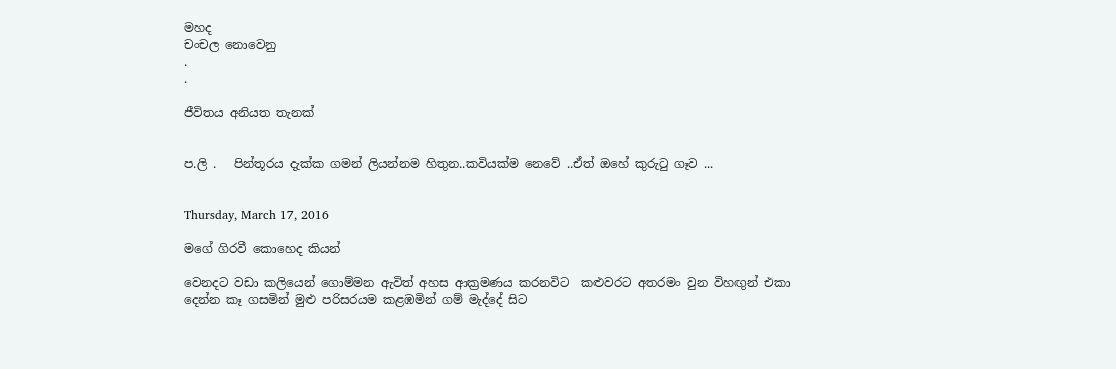මහද
චංචල නොවෙනු
.
.

ජීවිතය අනියත තැනක්


ප.ලි .   පින්තූරය දැක්ක ගමන් ලියන්නම හිතුන..කවියක්ම නෙවේ ..ඒත් ඔහේ කුරුටු ගෑව ...


Thursday, March 17, 2016

මගේ ගිරවී කොහෙද කියන්

වෙනදට වඩා කලියෙන් ගොම්මන ඇවිත් අහස ආක්‍රමණය කරනවිට  කළුවරට අතරමං වුන විහඟුන් එකා දෙන්න කෑ ගසමින් මුළු පරිසරයම කළඹමින් ගම් මැද්දේ සිට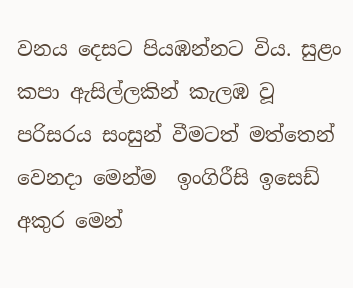වනය දෙසට පියඹන්නට විය. සුළං කපා ඇසිල්ලකින් කැලඹ වූ පරිසරය සංසුන් වීමටත් මත්තෙන් වෙනදා මෙන්ම  ඉංගිරීසි ඉසෙඩ් අකුර මෙන්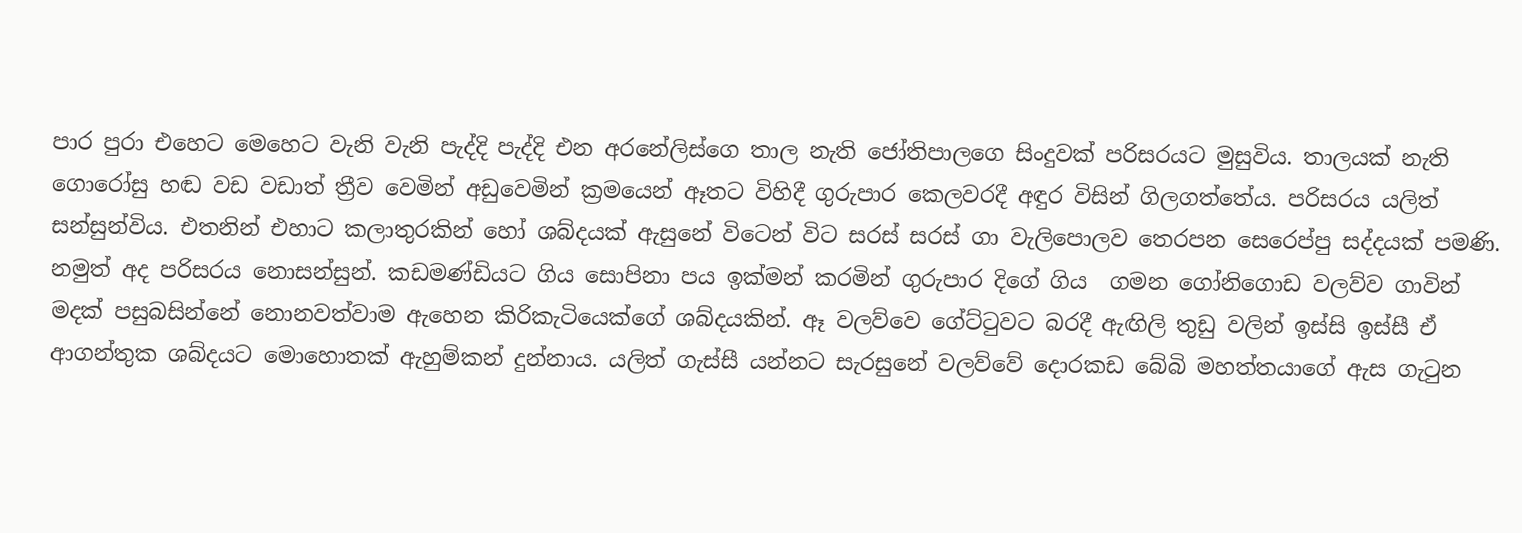පාර පුරා එහෙට මෙහෙට වැනි වැනි පැද්දි පැද්දි එන අරනේලිස්ගෙ තාල නැති ජෝතිපාලගෙ සිංදුවක් පරිසරයට මුසුවිය. තාලයක් නැති ගොරෝසු හඬ වඩ වඩාත් ත්‍රීව වෙමින් අඩුවෙමින් ක්‍රමයෙන් ඈතට විහිදී ගුරුපාර කෙලවරදී අඳුර විසින් ගිලගත්තේය. පරිසරය යලිත් සන්සුන්විය. එතනින් එහාට කලාතුරකින් හෝ ශබ්දයක් ඇසුනේ විටෙන් විට සරස් සරස් ගා වැලිපොලව තෙරපන සෙරෙප්පු සද්දයක් පමණි. නමුත් අද පරිසරය නොසන්සුන්. කඩමණ්ඩියට ගිය සොපිනා පය ඉක්මන් කරමින් ගුරුපාර දිගේ ගිය  ගමන ගෝනිගොඩ වලව්ව ගාවින් මදක් පසුබසින්නේ නොනවත්වාම ඇහෙන කිරිකැටියෙක්ගේ ශබ්දයකින්. ඈ වලව්වෙ ගේට්ටුවට බරදී ඇඟිලි තුඩු වලින් ඉස්සි ඉස්සී ඒ ආගන්තුක ශබ්දයට මොහොතක් ඇහුම්කන් දුන්නාය. යලිත් ගැස්සී යන්නට සැරසුනේ වලව්වේ දොරකඩ බේබි මහත්තයාගේ ඇස ගැටුන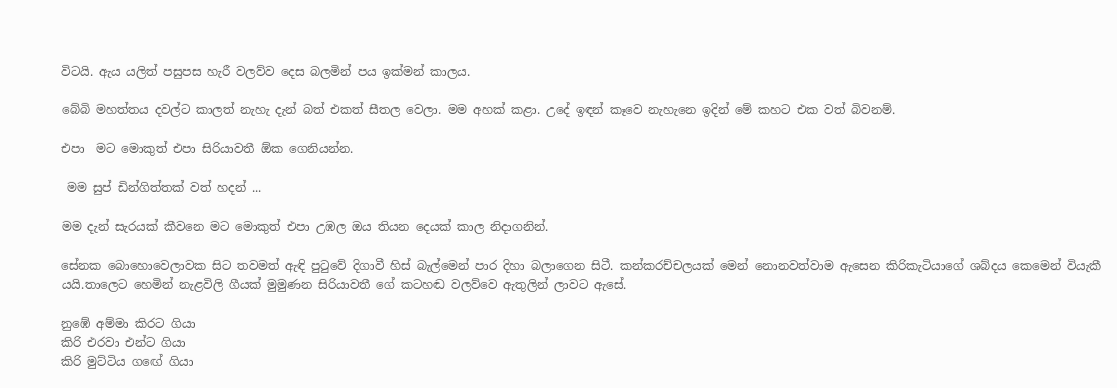විටයි. ඇය යලිත් පසුපස හැරී වලව්ව දෙස බලමින් පය ඉක්මන් කාලය.

බේබි මහත්තය දවල්ට කාලත් නැහැ දැන් බත් එකත් සීතල වෙලා. මම අහක් කළා. උදේ ඉඳන් කෑවෙ නැහැනෙ ඉදින් මේ කහට එක වත් බිවනම්.

එපා  මට මොකුත් එපා සිරියාවතී ඕක ගෙනියන්න.

 මම සුප් ඩින්ගිත්තක් වත් හදන් ...

මම දැන් සැරයක් කීවනෙ මට මොකුත් එපා උඹල ඔය තියන දෙයක් කාල නිදාගනින්.

සේනක බොහොවෙලාවක සිට තවමත් ඇඳි පුටුවේ දිගාවී හිස් බැල්මෙන් පාර දිහා බලාගෙන සිටී. කන්කරච්චලයක් මෙන් නොනවත්වාම ඇසෙන කිරිකැටියාගේ ශබ්දය කෙමෙන් වියැකී යයි.තාලෙට හෙමින් නැළවිලි ගීයක් මුමුණන සිරියාවතී ගේ කටහඬ වලව්වෙ ඇතුලින් ලාවට ඇසේ.

නුඹේ අම්මා කිරට ගියා
කිරි එරවා එන්ට ගියා
කිරි මුට්ටිය ගඟේ ගියා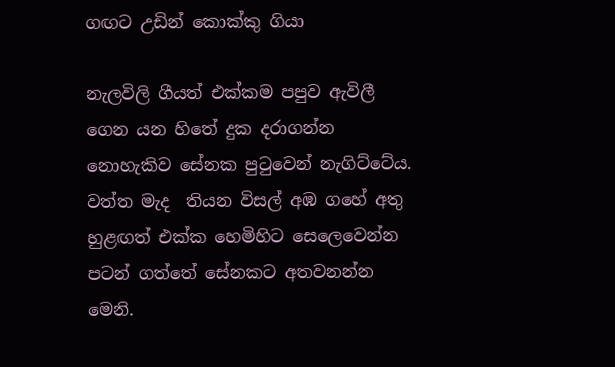ගඟට උඩින් කොක්කු ගියා

නැලවිලි ගීයත් එක්කම පපුව ඇවිලී ගෙන යන හිතේ දුක දරාගන්න නොහැකිව සේනක පුටුවෙන් නැගිට්ටේය. වත්ත මැද  තියන විසල් අඹ ගහේ අතු හුළඟත් එක්ක හෙමිහිට සෙලෙවෙන්න පටන් ගත්තේ සේනකට අතවනන්න මෙනි.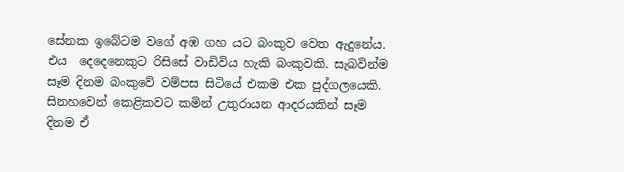සේනක ඉබේටම වගේ අඹ ගහ යට බංකුව වෙත ඇදුනේය. එය  දෙදෙනෙකුට රිසිසේ වාඩිවිය හැකි බංකුවකි. සැබවින්ම  සෑම දිනම බංකුවේ වම්පස සිටියේ එකම එක පුද්ගලයෙකි. සිනහවෙන් කෙළිකවට කමින් උතුරායන ආදරයකින් සෑම දිනම ඒ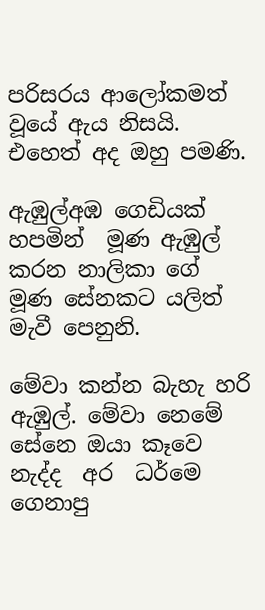පරිසරය ආලෝකමත් වූයේ ඇය නිසයි. එහෙත් අද ඔහු පමණි.

ඇඹුල්අඹ ගෙඩියක් හපමින්  මූණ ඇඹුල් කරන නාලිකා ගේ මූණ සේනකට යලිත් මැවී පෙනුනි.

මේවා කන්න බැහැ හරි ඇඹුල්. මේවා නෙමේ සේනෙ ඔයා කෑවෙ නැද්ද  අර  ධර්මෙ ගෙනාපු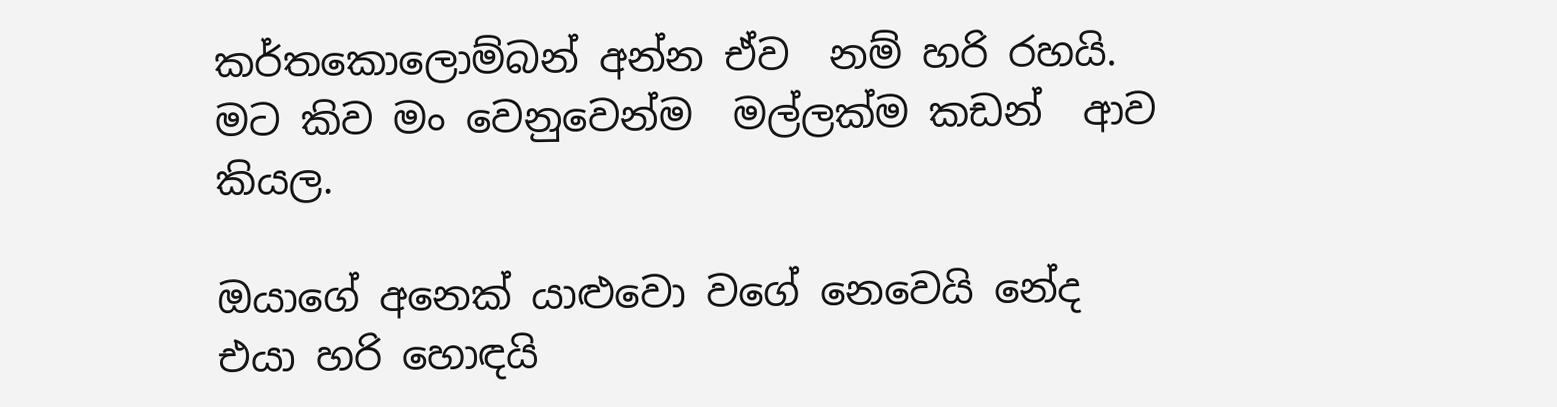කර්තකොලොම්බන් අන්න ඒව  නම් හරි රහයි. මට කිව මං වෙනුවෙන්ම  මල්ලක්ම කඩන්  ආව කියල.

ඔයාගේ අනෙක් යාළුවො වගේ නෙවෙයි නේද  එයා හරි හොඳයි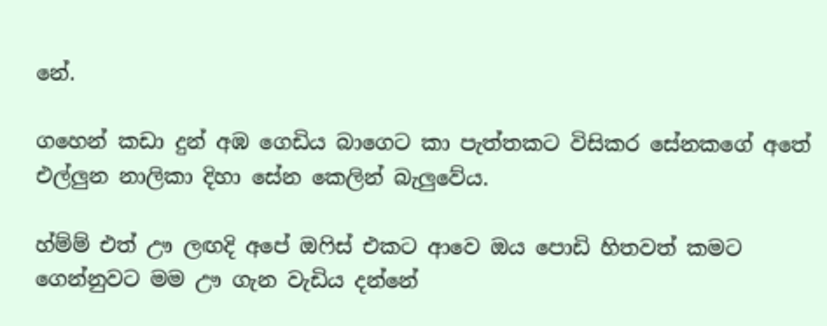නේ.

ගහෙන් කඩා දුන් අඹ ගෙඩිය බාගෙට කා පැත්තකට විසිකර සේනකගේ අතේ එල්ලුන නාලිකා දිහා සේන කෙලින් බැලුවේය.

හ්ම්ම් එත් ඌ ලඟදි අපේ ඔෆිස් එකට ආවෙ ඔය පොඩි හිතවත් කමට ගෙන්නුවට මම ඌ ගැන වැඩිය දන්නේ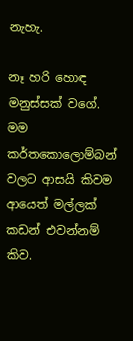නැහැ.

නෑ හරි හොඳ මනුස්සක් වගේ. මම කර්තකොලොම්බන් වලට ආසයි කිවම ආයෙත් මල්ලක් කඩන් එවන්නම් කිව.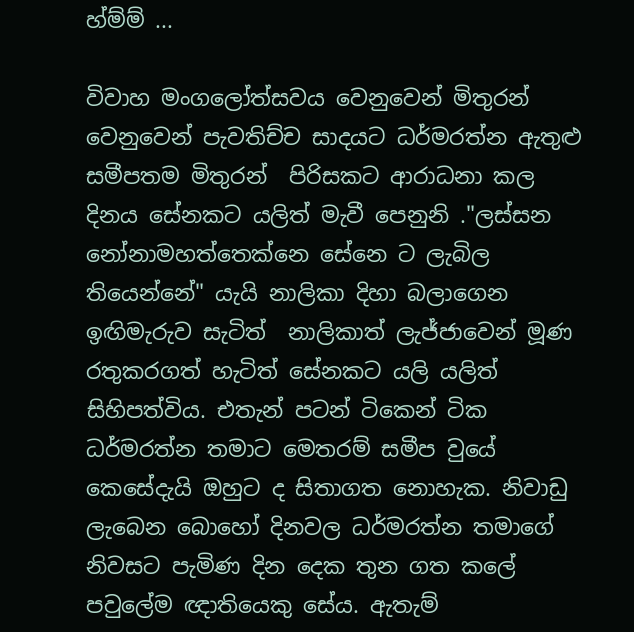හ්ම්ම් ...

විවාහ මංගලෝත්සවය වෙනුවෙන් මිතුරන් වෙනුවෙන් පැවතිච්ච සාදයට ධර්මරත්න ඇතුළු සමීපතම මිතුරන්  පිරිසකට ආරාධනා කල දිනය සේනකට යලිත් මැවී පෙනුනි ."ලස්සන නෝනාමහත්තෙක්නෙ සේනෙ ට ලැබිල තියෙන්නේ" යැයි නාලිකා දිහා බලාගෙන ඉඟිමැරුව සැටිත්  නාලිකාත් ලැජ්ජාවෙන් මූණ රතුකරගත් හැටිත් සේනකට යලි යලිත් සිහිපත්විය. එතැන් පටන් ටිකෙන් ටික ධර්මරත්න තමාට මෙතරම් සමීප වුයේ කෙසේදැයි ඔහුට ද සිතාගත නොහැක. නිවාඩු ලැබෙන බොහෝ දිනවල ධර්මරත්න තමාගේ නිවසට පැමිණ දින දෙක තුන ගත කලේ  පවුලේම ඥාතියෙකු සේය. ඇතැම්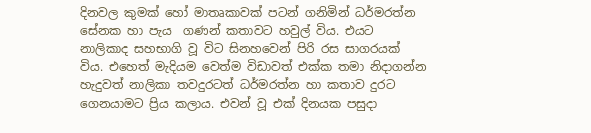දිනවල කුමක් හෝ මාතෘකාවක් පටන් ගනිමින් ධර්මරත්න සේනක හා පැය  ගණන් කතාවට හවුල් විය. එයට නාලිකාද සහභාගි වූ විට සිනහවෙන් පිරි රස සාගරයක්  විය. එහෙත් මැදියම වෙත්ම විඩාවත් එක්ක තමා නිදාගන්න හැදුවත් නාලිකා තවදුරටත් ධර්මරත්න හා කතාව දුරට ගෙනයාමට ප්‍රිය කලාය. එවන් වූ එක් දිනයක පසුදා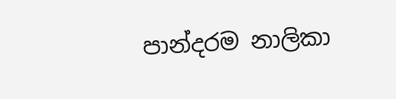පාන්දරම නාලිකා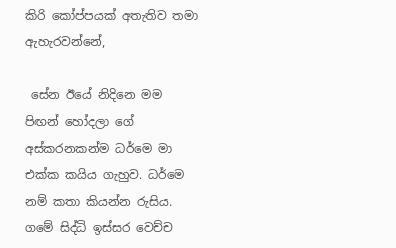කිරි කෝප්පයක් අතැතිව තමා ඇහැරවන්නේ,

 සේන ඊයේ නිදිනෙ මම පිඟන් හෝදලා ගේ අස්කරනකන්ම ධර්මෙ මා එක්ක කයිය ගැහුව. ධර්මෙ නම් කතා කියන්න රුසිය. ගමේ සිද්ධි ඉස්සර වෙච්ච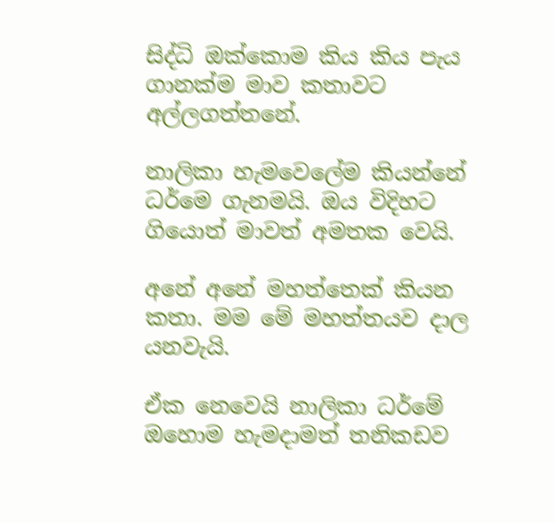සිද්ධි ඔක්කොම කිය කිය පැය ගානක්ම මාව කතාවට අල්ලගත්තනේ.

නාලිකා හැමවෙලේම කියන්නේ ධර්මෙ ගැනමයි. ඔය විදිහට ගියොත් මාවත් අමතක වෙයි.

අනේ අනේ මහත්තෙක් කියන කතා. මම මේ මහත්තයව දාල යනවැයි.

ඒක නෙවෙයි නාලිකා ධර්මේ ඔහොම හැමදාමත් තනිකඩව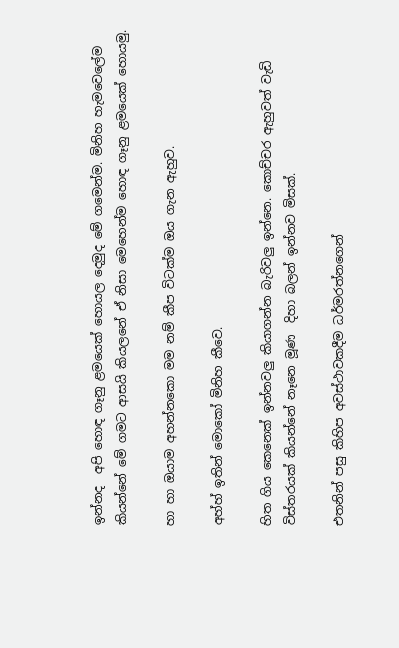ඉන්නද  අපි හොඳ ගෑනු ළමයෙක් හොයල දෙමුද මේ ගමෙන්ම. මිනිහ හැමවෙලේම කියන්නේ මේ ගමට ආසයි කියලනේ ඒ නිසා මෙහෙන්ම හොඳ ගෑනු ළමයෙක් හොයමු.

හා හා ඔයාම අහන්නකො මම නම් කීප විටක්ම ඔය ගැන ඇහුව.

අහ්හ් ඉතින් මොකෝ මිනිහ කීවෙ.

හිත ගිය කෙනෙක් ඉන්නවලු කියාගන්න බැරිවලු ඉන්නෙ. කොච්චර ඇහුවත් වැඩි විස්තරයක් කියන්නේ නෑනෙ මූණ  දිහා බලන් ඉන්නව මිසක්.

එතනින් පසු කිහිප අවස්ථාවකදීම ධර්මරත්නගෙන්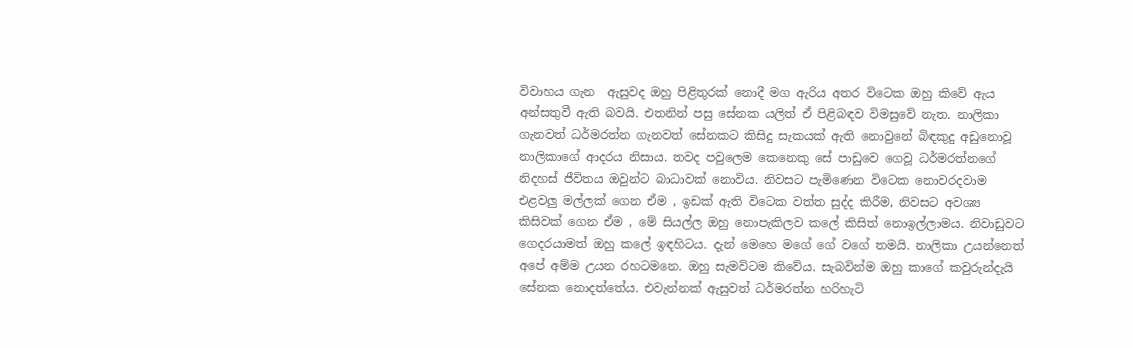විවාහය ගැන  ඇසුවද ඔහු පිළිතුරක් නොදී මග ඇරිය අතර විටෙක ඔහු කිවේ ඇය අන්සතුවී ඇති බවයි. එතනින් පසු සේනක යලිත් ඒ පිළිබඳව විමසුවේ නැත. නාලිකා ගැනවත් ධර්මරත්න ගැනවත් සේනකට කිසිදු සැකයක් ඇති නොවුනේ බිඳකුදු අඩුනොවූ නාලිකාගේ ආදරය නිසාය. තවද පවුලෙම කෙනෙකු සේ පාඩුවෙ ගෙවූ ධර්මරත්නගේ නිදහස් ජීවිතය ඔවුන්ට බාධාවක් නොවිය. නිවසට පැමිණෙන විටෙක නොවරදවාම එළවලු මල්ලක් ගෙන ඒම , ඉඩක් ඇති විටෙක වත්ත සුද්ද කිරීම, නිවසට අවශ්‍ය කිසිවක් ගෙන ඒම , මේ සියල්ල ඔහු නොපැකිලව කලේ කිසිත් නොඉල්ලාමය. නිවාඩුවට ගෙදරයාමත් ඔහු කලේ ඉඳහිටය. දැන් මෙහෙ මගේ ගේ වගේ තමයි. නාලිකා උයන්නෙත් අපේ අම්ම උයන රහටමනෙ. ඔහු සැමවිටම කිවේය. සැබවින්ම ඔහු කාගේ කවුරුන්දැයි සේනක නොදත්තේය. එවැන්නක් ඇසුවත් ධර්මරත්න හරිහැටි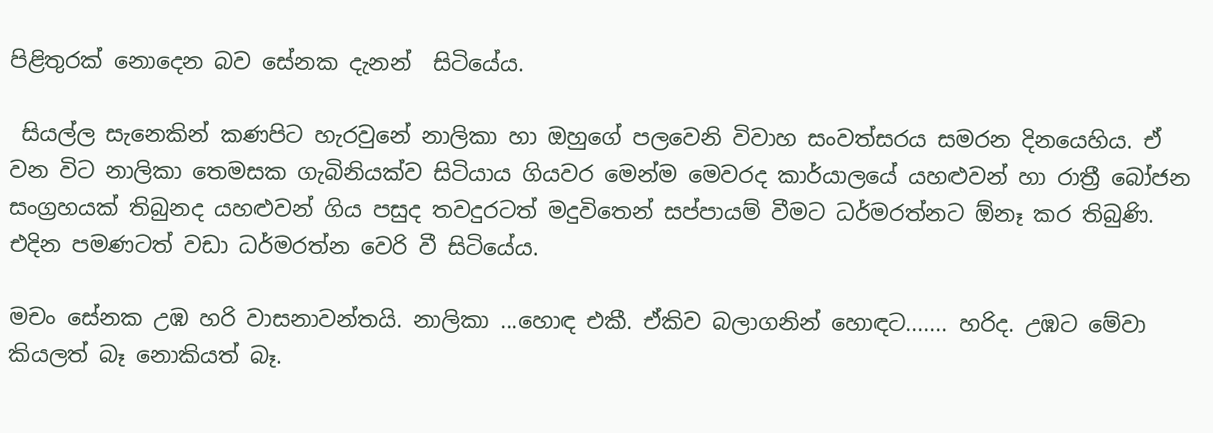පිළිතුරක් නොදෙන බව සේනක දැනන්  සිටියේය.

 සියල්ල සැනෙකින් කණපිට හැරවුනේ නාලිකා හා ඔහුගේ පලවෙනි විවාහ සංවත්සරය සමරන දිනයෙහිය. ඒ වන විට නාලිකා තෙමසක ගැබිනියක්ව සිටියාය ගියවර මෙන්ම මෙවරද කාර්යාලයේ යහළුවන් හා රාත්‍රී බෝජන සංග්‍රහයක් තිබුනද යහළුවන් ගිය පසුද තවදුරටත් මදුවිතෙන් සප්පායම් වීමට ධර්මරත්නට ඕනෑ කර තිබුණි. එදින පමණටත් වඩා ධර්මරත්න වෙරි වී සිටියේය.

මචං සේනක උඹ හරි වාසනාවන්තයි. නාලිකා ...හොඳ එකී. ඒකිව බලාගනින් හොඳට....... හරිද. උඹට මේවා කියලත් බෑ නොකියත් බෑ.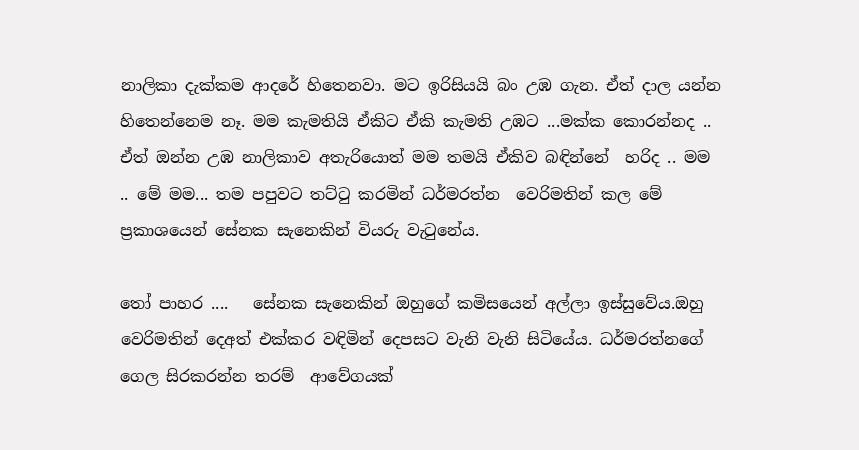නාලිකා දැක්කම ආදරේ හිතෙනවා. මට ඉරිසියයි බං උඹ ගැන. ඒත් දාල යන්න හිතෙන්නෙම නෑ. මම කැමතියි ඒකිට ඒකි කැමති උඹට ...මක්ක කොරන්නද .. ඒත් ඔන්න උඹ නාලිකාව අතැරියොත් මම තමයි ඒකිව බඳින්නේ  හරිද .. මම .. මේ මම... තම පපුවට තට්ටු කරමින් ධර්මරත්න  වෙරිමතින් කල මේ  ප්‍රකාශයෙන් සේනක සැනෙකින් වියරු වැටුනේය.

තෝ පාහර ....   සේනක සැනෙකින් ඔහුගේ කමිසයෙන් අල්ලා ඉස්සුවේය.ඔහු වෙරිමතින් දෙඅත් එක්කර වඳිමින් දෙපසට වැනි වැනි සිටියේය. ධර්මරත්නගේ ගෙල සිරකරන්න තරම්  ආවේගයක්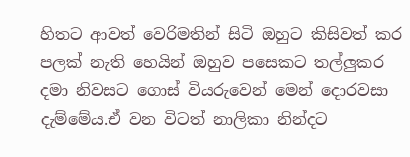හිතට ආවත් වෙරිමතින් සිටි ඔහුට කිසිවත් කර පලක් නැති හෙයින් ඔහුව පසෙකට තල්ලුකර දමා නිවසට ගොස් වියරුවෙන් මෙන් දොරවසා දැම්මේය.ඒ වන විටත් නාලිකා නින්දට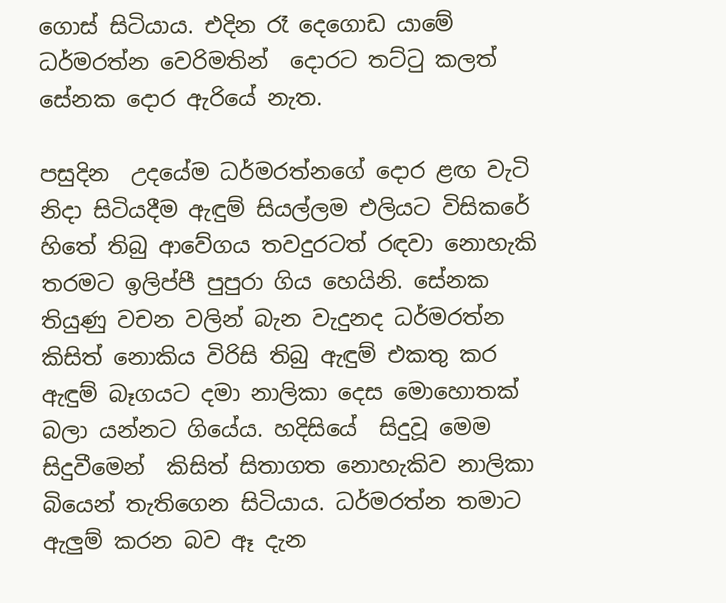ගොස් සිටියාය. එදින රෑ දෙගොඩ යාමේ ධර්මරත්න වෙරිමතින්  දොරට තට්ටු කලත් සේනක දොර ඇරියේ නැත.

පසුදින  උදයේම ධර්මරත්නගේ දොර ළඟ වැටි නිදා සිටියදීම ඇඳුම් සියල්ලම එලියට විසිකරේ හිතේ තිබු ආවේගය තවදුරටත් රඳවා නොහැකි තරමට ඉලිප්පී පුපුරා ගිය හෙයිනි. සේනක තියුණු වචන වලින් බැන වැදුනද ධර්මරත්න කිසිත් නොකිය විරිසි තිබු ඇඳුම් එකතු කර ඇඳුම් බෑගයට දමා නාලිකා දෙස මොහොතක් බලා යන්නට ගියේය. හදිසියේ  සිදුවූ මෙම  සිදුවීමෙන්  කිසිත් සිතාගත නොහැකිව නාලිකා බියෙන් තැතිගෙන සිටියාය. ධර්මරත්න තමාට ඇලුම් කරන බව ඈ දැන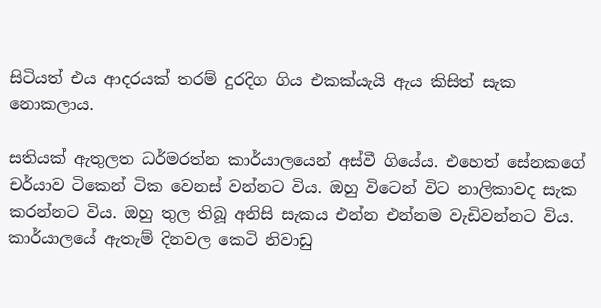සිටියත් එය ආදරයක් තරම් දුරදිග ගිය එකක්යැයි ඇය කිසිත් සැක නොකලාය.

සතියක් ඇතුලත ධර්මරත්න කාර්යාලයෙන් අස්වී ගියේය. එහෙත් සේනකගේ චර්යාව ටිකෙන් ටික වෙනස් වන්නට විය. ඔහු විටෙන් විට නාලිකාවද සැක කරන්නට විය. ඔහු තුල තිබූ අනිසි සැකය එන්න එන්නම වැඩිවන්නට විය. කාර්යාලයේ ඇතැම් දිනවල කෙටි නිවාඩු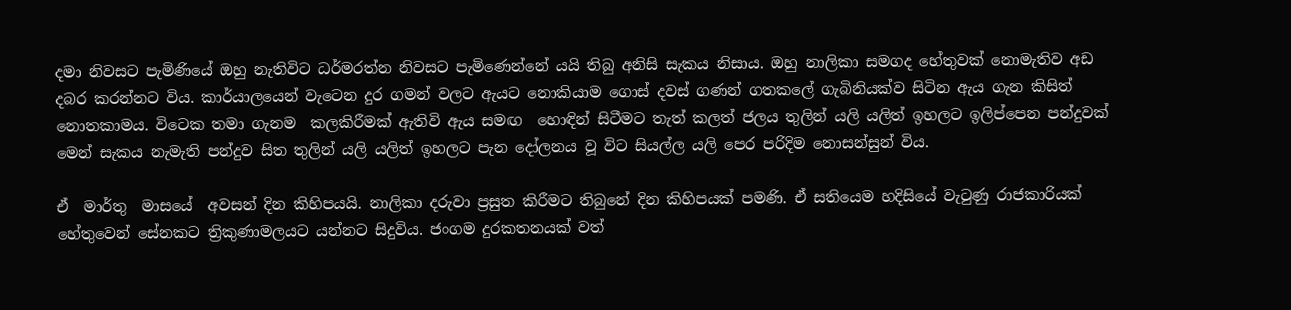දමා නිවසට පැමිණියේ ඔහු නැතිවිට ධර්මරත්න නිවසට පැමිණෙන්නේ යයි තිබු අනිසි සැකය නිසාය. ඔහු නාලිකා සමගද හේතුවක් නොමැතිව අඩ දබර කරන්නට විය. කාර්යාලයෙන් වැටෙන දුර ගමන් වලට ඇයට නොකියාම ගොස් දවස් ගණන් ගතකලේ ගැබිනියක්ව සිටින ඇය ගැන කිසිත් නොතකාමය. විටෙක තමා ගැනම  කලකිරීමක් ඇතිවි ඇය සමඟ  හොඳින් සිටීමට තැත් කලත් ජලය තුලින් යලි යලිත් ඉහලට ඉලිප්පෙන පන්දුවක් මෙන් සැකය නැමැති පන්දුව සිත තුලින් යලි යලිත් ඉහලට පැන දෝලනය වූ විට සියල්ල යලි පෙර පරිදිම නොසන්සුන් විය.

ඒ  මාර්තු  මාසයේ  අවසන් දින කිහිපයයි. නාලිකා දරුවා ප්‍රසුත කිරීමට තිබුනේ දින කිහිපයක් පමණි. ඒ සතියෙම හදිසියේ වැටුණු රාජකාරියක් හේතුවෙන් සේනකට ත්‍රිකුණාමලයට යන්නට සිදුවිය. ජංගම දුරකතනයක් වත්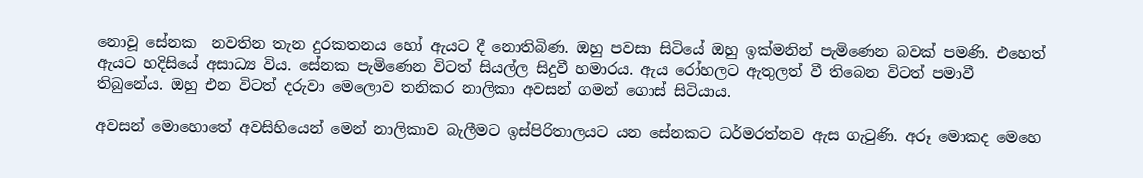නොවූ සේනක  නවතින තැන දුරකතනය හෝ ඇයට දී නොතිබිණ. ඔහු පවසා සිටියේ ඔහු ඉක්මනින් පැමිණෙන බවක් පමණි. එහෙත් ඇයට හදිසියේ අසාධ්‍ය විය. සේනක පැමිණෙන විටත් සියල්ල සිදුවී හමාරය. ඇය රෝහලට ඇතුලත් වී තිබෙන විටත් පමාවී තිබුනේය. ඔහු එන විටත් දරුවා මෙලොව තනිකර නාලිකා අවසන් ගමන් ගොස් සිටියාය.

අවසන් මොහොතේ අවසිහියෙන් මෙන් නාලිකාව බැලීමට ඉස්පිරිතාලයට යන සේනකට ධර්මරත්නව ඇස ගැටුණි. අරූ මොකද මෙහෙ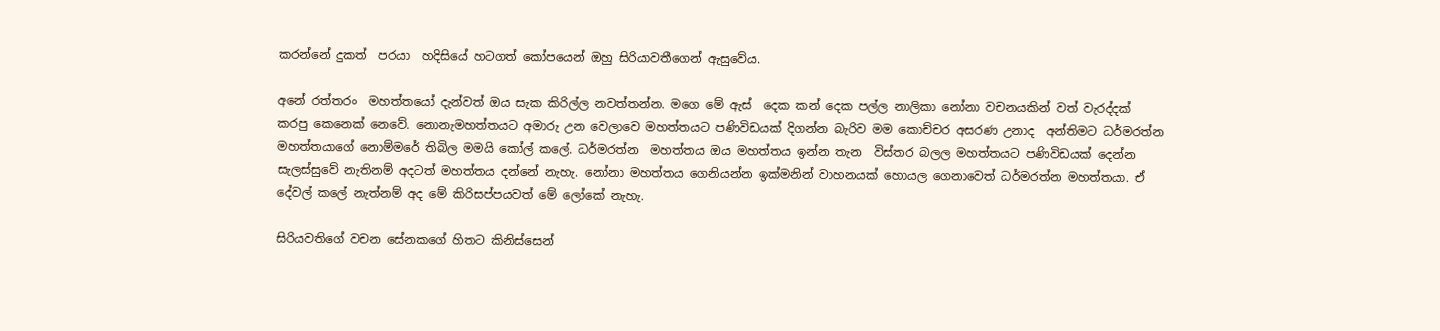කරන්නේ දුකත්  පරයා  හදිසියේ හටගත් කෝපයෙන් ඔහු සිරියාවතීගෙන් ඇසුවේය.

අනේ රත්තරං  මහත්තයෝ දැන්වත් ඔය සැක කිරිල්ල නවත්තන්න. මගෙ මේ ඇස්  දෙක කන් දෙක පල්ල නාලිකා නෝනා වචනයකින් වත් වැරද්දක් කරපු කෙනෙක් නෙවේ. නොනැමහත්තයට අමාරු උන වෙලාවෙ මහත්තයට පණිවිඩයක් දිගන්න බැරිව මම කොච්චර අසරණ උනාද  අන්තිමට ධර්මරත්න මහත්තයාගේ නොම්මරේ තිබිල මමයි කෝල් කලේ. ධර්මරත්න  මහත්තය ඔය මහත්තය ඉන්න තැන  විස්තර බලල මහත්තයට පණිවිඩයක් දෙන්න සැලස්සුවේ නැතිනම් අදටත් මහත්තය දන්නේ නැහැ. නෝනා මහත්තය ගෙනියන්න ඉක්මනින් වාහනයක් හොයල ගෙනාවෙත් ධර්මරත්න මහත්තයා. ඒ  දේවල් කලේ නැත්නම් අද මේ කිරිසප්පයවත් මේ ලෝකේ නැහැ.

සිරියවතිගේ වචන සේනකගේ හිතට කිනිස්සෙන්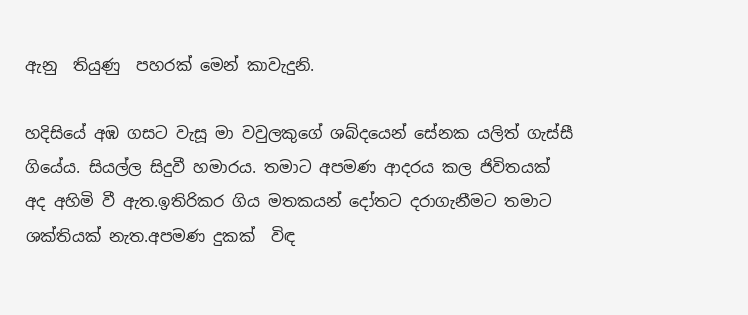ඇනු  තියුණු  පහරක් මෙන් කාවැදුනි.

හදිසියේ අඹ ගසට වැසූ මා වවුලකුගේ ශබ්දයෙන් සේනක යලිත් ගැස්සී ගියේය. සියල්ල සිදුවී හමාරය. තමාට අපමණ ආදරය කල ජිවිතයක් අද අහිමි වී ඇත.ඉතිරිකර ගිය මතකයන් දෝතට දරාගැනීමට තමාට ශක්තියක් නැත.අපමණ දුකක්  විඳ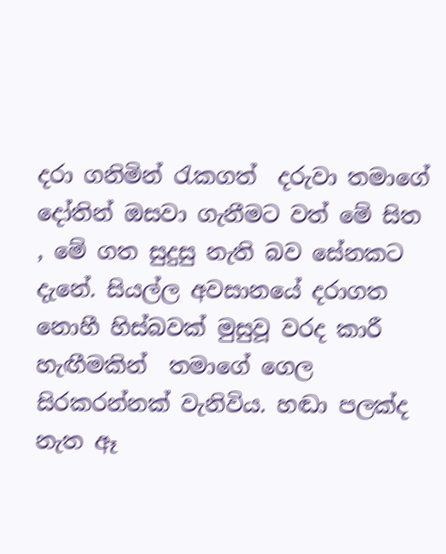දරා ගනිමින් රැකගත්  දරුවා තමාගේ දෝතින් ඔසවා ගැනීමට වත් මේ සිත , මේ ගත සුදුසු නැති බව සේනකට දැනේ. සියල්ල අවසානයේ දරාගත නොහී හිස්බවක් මුසුවූ වරද කාරී හැඟීමකින්  තමාගේ ගෙල සිරකරන්නක් වැනිවිය. හඬා පලක්ද නැත ඈ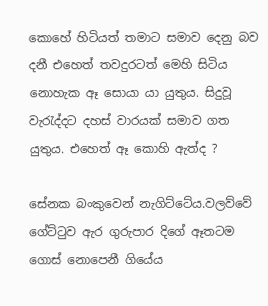කොහේ හිටියත් තමාට සමාව දෙනු බව දනී එහෙත් තවදුරටත් මෙහි සිටිය නොහැක ඈ සොයා යා යුතුය. සිදුවූ වැරැද්දට දහස් වාරයක් සමාව ගත යුතුය. එහෙත් ඈ කොහි ඇත්ද ?

සේනක බංකුවෙන් නැගිට්ටේය.වලව්වේ ගේට්ටුව ඇර ගුරුපාර දිගේ ඈතටම ගොස් නොපෙනී ගියේය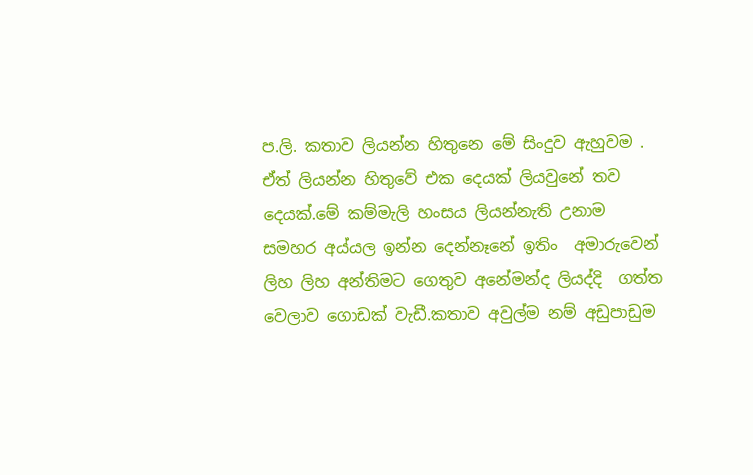ප.ලි. කතාව ලියන්න හිතුනෙ මේ සිංදුව ඇහුවම . ඒත් ලියන්න හිතුවේ එක දෙයක් ලියවුනේ තව දෙයක්.මේ කම්මැලි හංසය ලියන්නැති උනාම  සමහර අය්යල ඉන්න දෙන්නෑනේ ඉතිං  අමාරුවෙන්  ලිහ ලිහ අන්තිමට ගෙතුව අනේමන්ද ලියද්දි  ගත්ත වෙලාව ගොඩක් වැඩී.කතාව අවුල්ම නම් අඩුපාඩුම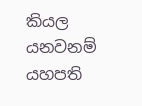කියල යනවනම් යහපති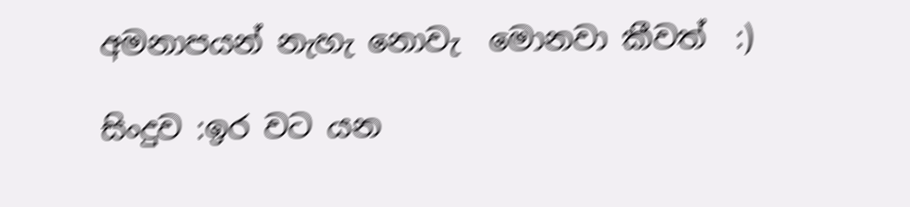අමනාපයන් නැහැ නොවැ  මොනවා කීවත්  :)

සිංදුව :ඉර වට යන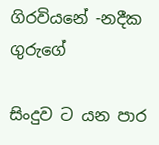ගිරවියනේ -නදීක ගුරුගේ

සිංදුව ට යන පාර